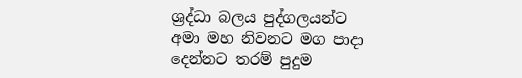ශ්‍රද්ධා බලය පුද්ගලයන්ට අමා මහ නිවනට මග පාදා දෙන්නට තරම් පුදුම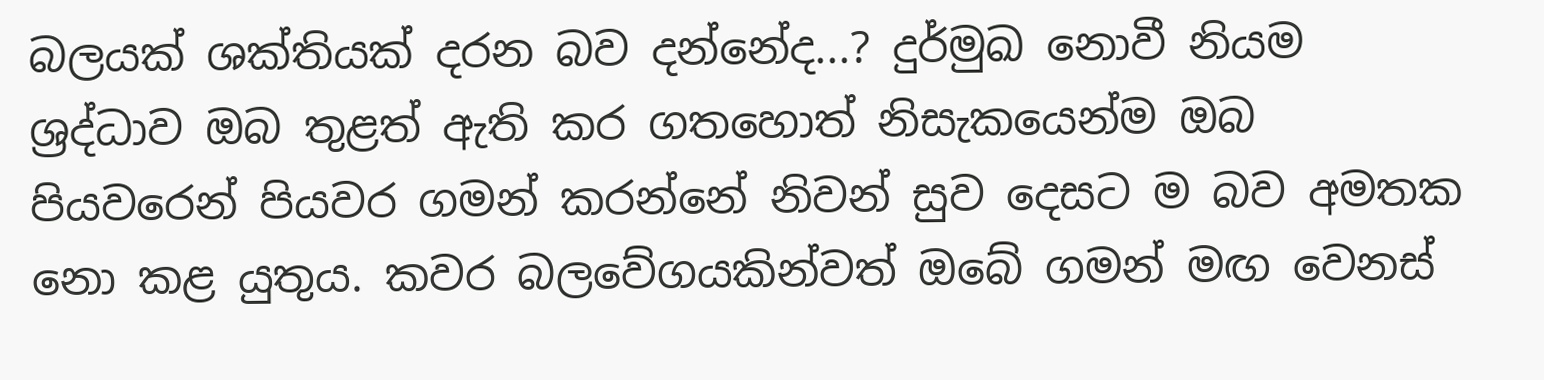බලයක් ශක්‌තියක්‌ දරන බව දන්නේද...? දුර්මුඛ නොවී නියම ශ්‍රද්ධාව ඔබ තුළත් ඇති කර ගතහොත් නිසැකයෙන්ම ඔබ පියවරෙන් පියවර ගමන් කරන්නේ නිවන් සුව දෙසට ම බව අමතක නො කළ යුතුය. කවර බලවේගයකින්වත් ඔබේ ගමන් මඟ වෙනස්‌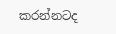කරන්නටද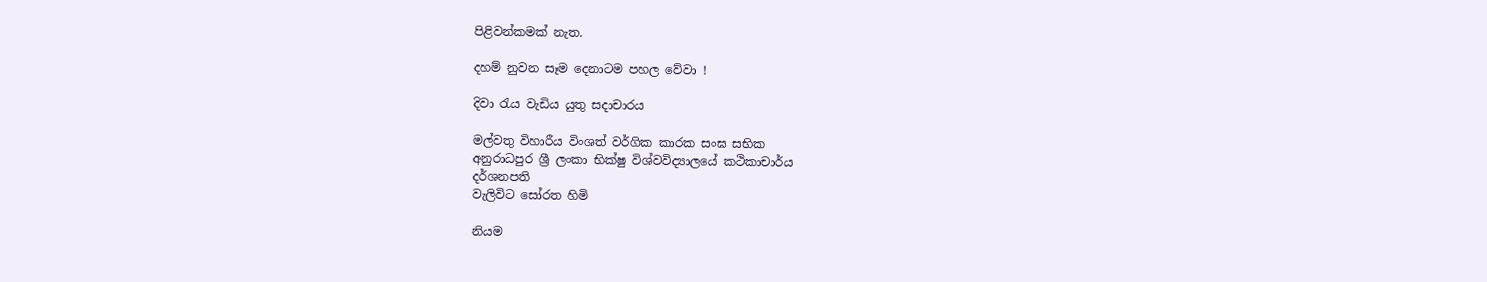පිළිවන්කමක්‌ නැත.

දහම් නුවන සෑම දෙනාටම පහල වේවා !

දිවා රැය වැඩිය යුතු සදාචාරය

මල්වතු විහාරීය විංශත් වර්ගික කාරක සංඝ සභික
අනුරාධපුර ශ්‍රී ලංකා භික්ෂු විශ්වවිද්‍යාලයේ කථිකාචාර්ය
දර්ශනපති
වැලිවිට සෝරත හිමි

නියම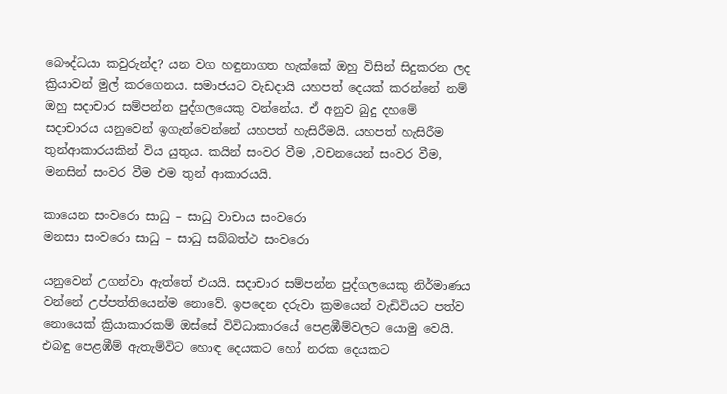බෞද්ධයා කවුරුන්ද? යන වග හඳුනාගත හැක්කේ ඔහු විසින් සිදුකරන ලද ක්‍රියාවන් මුල් කරගෙනය. සමාජයට වැඩදායි යහපත් දෙයක් කරන්නේ නම් ඔහු සදාචාර සම්පන්න පුද්ගලයෙකු වන්නේය. ඒ අනුව බුදු දහමේ සදාචාරය යනුවෙන් ඉගැන්වෙන්නේ යහපත් හැසිරීමයි. යහපත් හැසිරීම තුන්ආකාරයකින් විය යුතුය. කයින් සංවර වීම ,වචනයෙන් සංවර වීම, මනසින් සංවර වීම එම තුන් ආකාරයයි.

කායෙන සංවරො සාධු – සාධු වාචාය සංවරො
මනසා සංවරො සාධු – සාධු සබ්බත්ථ සංවරො

යනුවෙන් උගන්වා ඇත්තේ එයයි. සදාචාර සම්පන්න පුද්ගලයෙකු නිර්මාණය වන්නේ උප්පත්තියෙන්ම නොවේ. ඉපදෙන දරුවා ක්‍රමයෙන් වැඩිවියට පත්ව නොයෙක් ක්‍රියාකාරකම් ඔස්සේ විවිධාකාරයේ පෙළඹීම්වලට යොමු වෙයි. එබඳු පෙළඹීම් ඇතැම්විට හොඳ දෙයකට හෝ නරක දෙයකට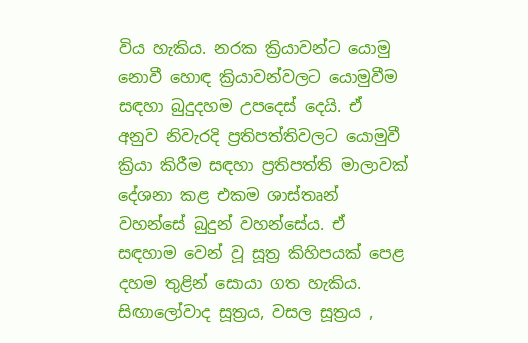විය හැකිය. නරක ක්‍රියාවන්ට යොමු නොවී හොඳ ක්‍රියාවන්වලට යොමුවීම සඳහා බුදුදහම උපදෙස් දෙයි. ඒ අනුව නිවැරදි ප්‍රතිපත්තිවලට යොමුවී ක්‍රියා කිරීම සඳහා ප්‍රතිපත්ති මාලාවක් දේශනා කළ එකම ශාස්තෘන් වහන්සේ බුදුන් වහන්සේය. ඒ සඳහාම වෙන් වූ සූත්‍ර කිහිපයක් පෙළ දහම තුළින් සොයා ගත හැකිය. සිඟාලෝවාද සූත්‍රය, වසල සූත්‍රය ,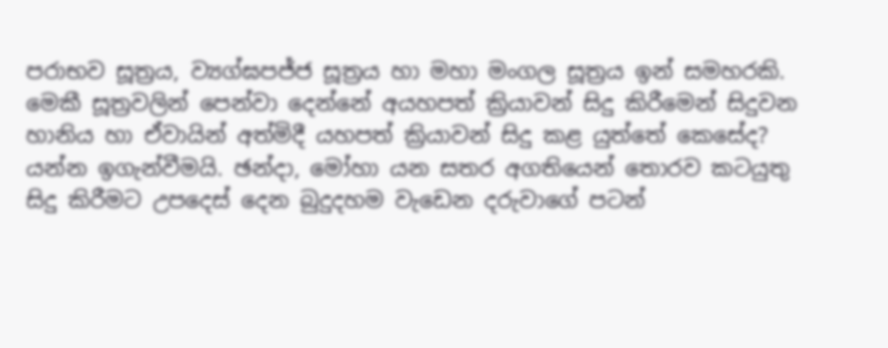පරාභව සූත්‍රය, ව්‍යග්ඝපජ්ජ සූත්‍රය හා මහා මංගල සූත්‍රය ඉන් සමහරකි. මෙකී සූත්‍රවලින් පෙන්වා දෙන්නේ අයහපත් ක්‍රියාවන් සිදු කිරීමෙන් සිදුවන හානිය හා ඒවායින් අත්මිදී යහපත් ක්‍රියාවන් සිදු කළ යුත්තේ කෙසේද? යන්න ඉගැන්වීමයි. ඡන්දා, මෝහා යන සතර අගතියෙන් තොරව කටයුතු සිදු කිරීමට උපදෙස් දෙන බුදුදහම වැඩෙන දරුවාගේ පටන්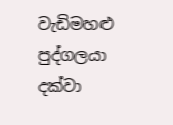වැඩිමහළු පුද්ගලයා දක්වා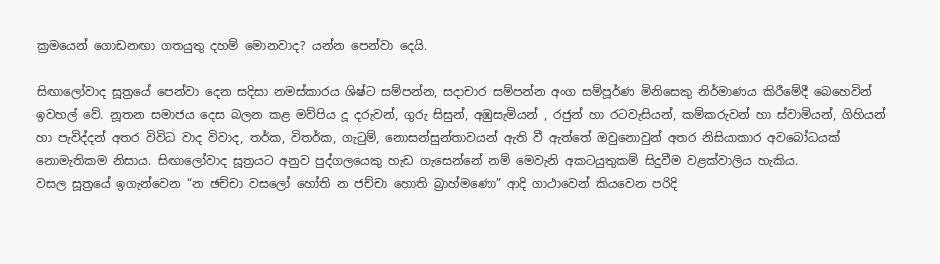ක්‍රමයෙන් ගොඩනඟා ගතයුතු දහම් මොනවාද? යන්න පෙන්වා දෙයි.

සිඟාලෝවාද සූත්‍රයේ පෙන්වා දෙන සදිසා නමස්කාරය ශිෂ්ට සම්පන්න, සදාචාර සම්පන්න අංග සම්පූර්ණ මිනිසෙකු නිර්මාණය කිරීමේදී බෙහෙවින් ඉවහල් වේ. නූතන සමාජය දෙස බලන කළ මව්පිය දූ දරුවන්, ගුරු සිසුන්, අඹුසැමියන් , රජුන් හා රටවැසියන්, කම්කරුවන් හා ස්වාමියන්, ගිහියන් හා පැවිද්දන් අතර විවිධ වාද විවාද, තර්ක, විතර්ක, ගැටුම්, නොසන්සුන්තාවයන් ඇති වී ඇත්තේ ඔවුනොවුන් අතර නිසියාකාර අවබෝධයක් නොමැතිකම නිසාය. සිඟාලෝවාද සූත්‍රයට අනුව පුද්ගලයෙකු හැඩ ගැසෙන්නේ නම් මෙවැනි අකටයුතුකම් සිදුවීම වළක්වාලිය හැකිය.
වසල සූත්‍රයේ ඉගැන්වෙන “න ඡච්චා වසලෝ හෝති න ජච්චා හොති බ්‍රාහ්මණො” ආදි ගාථාවෙන් කියවෙන පරිදි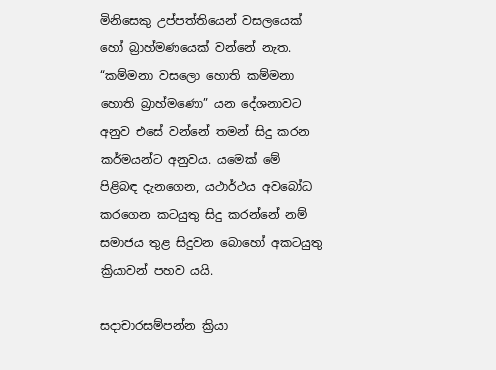මිනිසෙකු උප්පත්තියෙන් වසලයෙක් හෝ බ්‍රාහ්මණයෙක් වන්නේ නැත. “කම්මනා වසලො හොති කම්මනා හොති බ්‍රාහ්මණො” යන දේශනාවට අනුව එසේ වන්නේ තමන් සිදු කරන කර්මයන්ට අනුවය. යමෙක් මේ පිළිබඳ දැනගෙන, යථාර්ථය අවබෝධ කරගෙන කටයුතු සිදු කරන්නේ නම් සමාජය තුළ සිදුවන බොහෝ අකටයුතු ක්‍රියාවන් පහව යයි.

සදාචාරසම්පන්න ක්‍රියා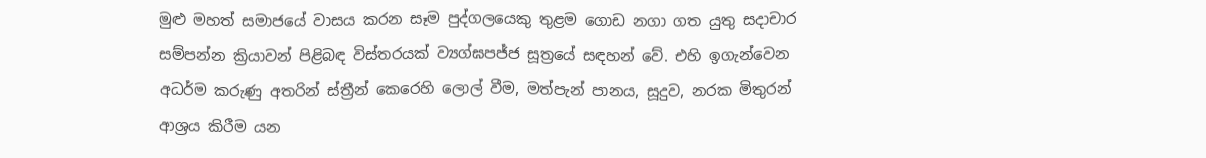මුළු මහත් සමාජයේ වාසය කරන සෑම පුද්ගලයෙකු තුළම ගොඩ නගා ගත යුතු සදාචාර සම්පන්න ක්‍රියාවන් පිළිබඳ විස්තරයක් ව්‍යග්ඝපජ්ජ සූත්‍රයේ සඳහන් වේ. එහි ඉගැන්වෙන අධර්ම කරුණු අතරින් ස්ත්‍රීන් කෙරෙහි ලොල් වීම, මත්පැන් පානය, සූදුව, නරක මිතුරන් ආශ්‍රය කිරීම යන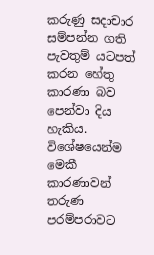කරුණු සදාචාර සම්පන්න ගති පැවතුම් යටපත් කරන හේතු කාරණා බව පෙන්වා දිය හැකිය.
විශේෂයෙන්ම මෙකී කාරණාවන් තරුණ පරම්පරාවට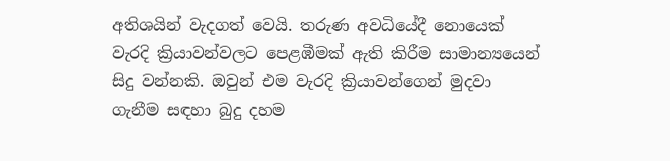අතිශයින් වැදගත් වෙයි. තරුණ අවධියේදී නොයෙක් වැරදි ක්‍රියාවන්වලට පෙළඹීමක් ඇති කිරීම සාමාන්‍යයෙන් සිදු වන්නකි. ඔවුන් එම වැරදි ක්‍රියාවන්ගෙන් මුදවා ගැනීම සඳහා බුදු දහම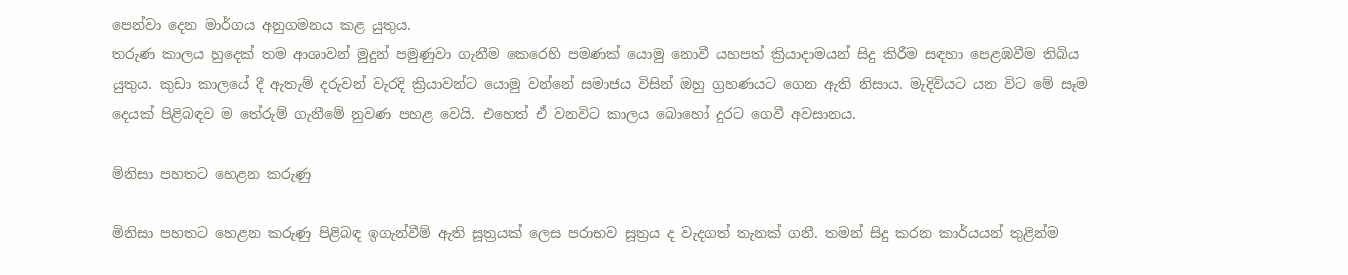පෙන්වා දෙන මාර්ගය අනුගමනය කළ යුතුය.
තරුණ කාලය හුදෙක් තම ආශාවන් මුදුන් පමුණුවා ගැනීම කෙරෙහි පමණක් යොමු නොවී යහපත් ක්‍රියාදාමයන් සිදු කිරීම සඳහා පෙළඹවීම තිබිය යුතුය. කුඩා කාලයේ දී ඇතැම් දරුවන් වැරදි ක්‍රියාවන්ට යොමු වන්නේ සමාජය විසින් ඔහු ග්‍රහණයට ගෙන ඇති නිසාය. මැදිවියට යන විට මේ සෑම දෙයක් පිළිබඳව ම තේරුම් ගැනීමේ නුවණ පහළ වෙයි. එහෙත් ඒ වනවිට කාලය බොහෝ දුරට ගෙවී අවසානය.

මිනිසා පහතට හෙළන කරුණු

මිනිසා පහතට හෙළන කරුණු පිළිබඳ ඉගැන්වීම් ඇති සූත්‍රයක් ලෙස පරාභව සූත්‍රය ද වැදගත් තැනක් ගනී. තමන් සිදු කරන කාර්යයන් තුළින්ම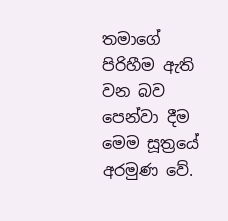තමාගේ පිරිහීම ඇති වන බව පෙන්වා දීම මෙම සූත්‍රයේ අරමුණ වේ.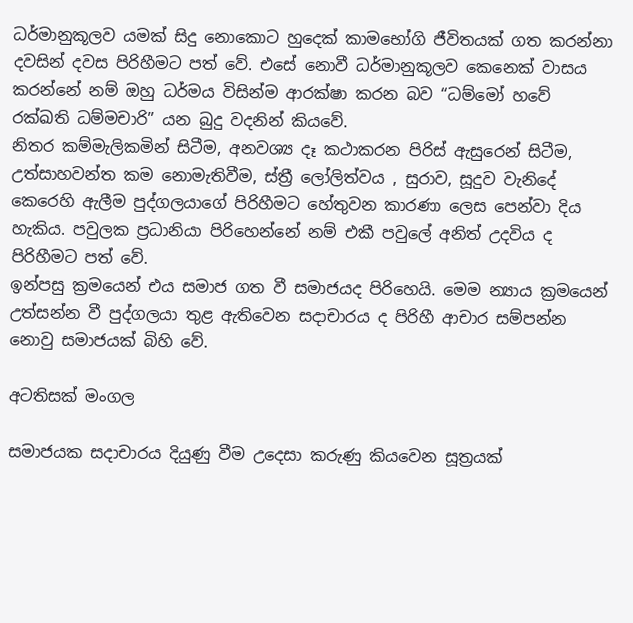ධර්මානුකූලව යමක් සිදු නොකොට හුදෙක් කාමභෝගි ජීවිතයක් ගත කරන්නා දවසින් දවස පිරිහීමට පත් වේ. එසේ නොවී ධර්මානුකූලව කෙනෙක් වාසය කරන්නේ නම් ඔහු ධර්මය විසින්ම ආරක්ෂා කරන බව “ධම්මෝ හවේ රක්ඛති ධම්මචාරි” යන බුදු වදනින් කියවේ.
නිතර කම්මැලිකමින් සිටීම, අනවශ්‍ය දෑ කථාකරන පිරිස් ඇසුරෙන් සිටීම, උත්සාහවන්ත කම නොමැතිවීම, ස්ත්‍රී ලෝලිත්වය , සුරාව, සූදුව වැනිදේ කෙරෙහි ඇලීම පුද්ගලයාගේ පිරිහීමට හේතුවන කාරණා ලෙස පෙන්වා දිය හැකිය. පවුලක ප්‍රධානියා පිරිහෙන්නේ නම් එකී පවුලේ අනිත් උදවිය ද පිරිහීමට පත් වේ.
ඉන්පසු ක්‍රමයෙන් එය සමාජ ගත වී සමාජයද පිරිහෙයි. මෙම න්‍යාය ක්‍රමයෙන් උත්සන්න වී පුද්ගලයා තුළ ඇතිවෙන සදාචාරය ද පිරිහී ආචාර සම්පන්න නොවු සමාජයක් බිහි වේ.

අටතිසක් මංගල

සමාජයක සදාචාරය දියුණු වීම උදෙසා කරුණු කියවෙන සූත්‍රයක්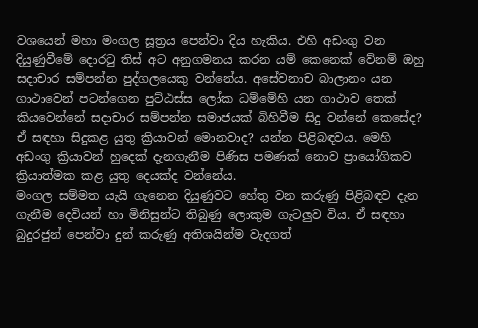වශයෙන් මහා මංගල සූත්‍රය පෙන්වා දිය හැකිය. එහි අඩංගු වන දියුණුවීමේ දොරටු තිස් අට අනුගමනය කරන යම් කෙනෙක් වේනම් ඔහු සදාචාර සම්පන්න පුද්ගලයෙකු වන්නේය. අසේවනාච බාලානං යන ගාථාවෙන් පටන්ගෙන පුට්ඨස්ස ලෝක ධම්මේහි යන ගාථාව තෙක් කියවෙන්නේ සදාචාර සම්පන්න සමාජයක් බිහිවීම සිදු වන්නේ කෙසේද? ඒ සඳහා සිදුකළ යුතු ක්‍රියාවන් මොනවාද? යන්න පිළිබඳවය. මෙහි අඩංගු ක්‍රියාවන් හුදෙක් දැනගැනීම පිණිස පමණක් නොව ප්‍රායෝගිකව ක්‍රියාත්මක කළ යුතු දෙයක්ද වන්නේය.
මංගල සම්මත යැයි ගැනෙන දියුණුවට හේතු වන කරුණු පිළිබඳව දැන ගැනීම දෙවියන් හා මිනිසුන්ට තිබුණු ලොකුම ගැටලුව විය. ඒ සඳහා බුදුරජුන් පෙන්වා දුන් කරුණු අතිශයින්ම වැදගත්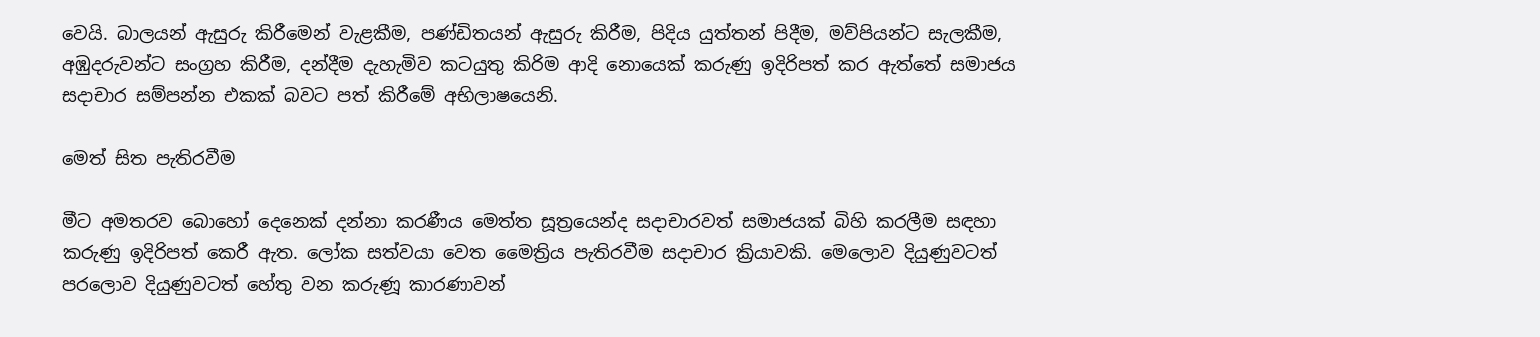වෙයි. බාලයන් ඇසුරු කිරීමෙන් වැළකීම, පණ්ඩිතයන් ඇසුරු කිරීම, පිදිය යුත්තන් පිදීම, මව්පියන්ට සැලකීම, අඹුදරුවන්ට සංග්‍රහ කිරීම, දන්දීම දැහැමිව කටයුතු කිරිම ආදි නොයෙක් කරුණු ඉදිරිපත් කර ඇත්තේ සමාජය සදාචාර සම්පන්න එකක් බවට පත් කිරීමේ අභිලාෂයෙනි.

මෙත් සිත පැතිරවීම

මීට අමතරව බොහෝ දෙනෙක් දන්නා කරණීය මෙත්ත සූත්‍රයෙන්ද සදාචාරවත් සමාජයක් බිහි කරලීම සඳහා කරුණු ඉදිරිපත් කෙරී ඇත. ලෝක සත්වයා වෙත මෛත්‍රිය පැතිරවීම සදාචාර ක්‍රියාවකි. මෙලොව දියුණුවටත් පරලොව දියුණුවටත් හේතු වන කරුණූ කාරණාවන්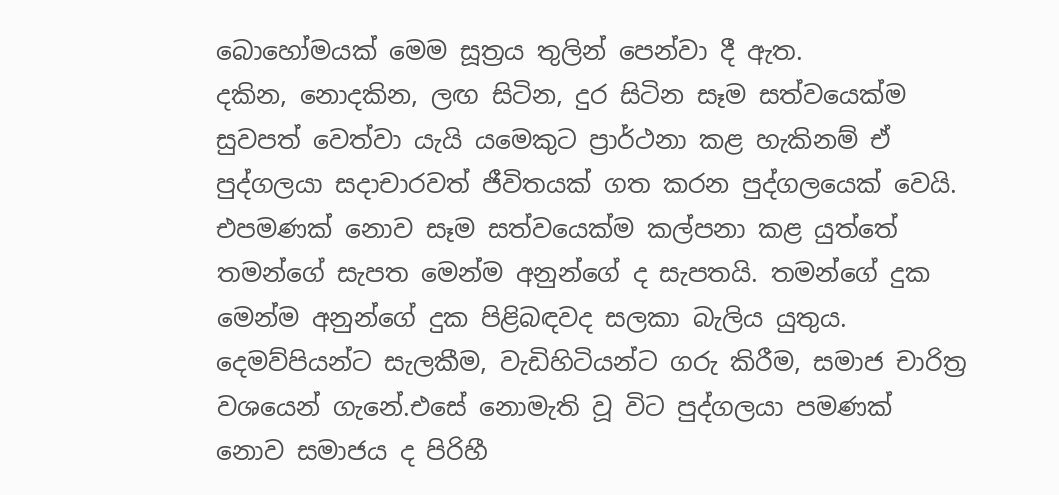බොහෝමයක් මෙම සූත්‍රය තුලින් පෙන්වා දී ඇත.
දකින, නොදකින, ලඟ සිටින, දුර සිටින සෑම සත්වයෙක්ම සුවපත් වෙත්වා යැයි යමෙකුට ප්‍රාර්ථනා කළ හැකිනම් ඒ පුද්ගලයා සදාචාරවත් ජීවිතයක් ගත කරන පුද්ගලයෙක් වෙයි. එපමණක් නොව සෑම සත්වයෙක්ම කල්පනා කළ යුත්තේ තමන්ගේ සැපත මෙන්ම අනුන්ගේ ද සැපතයි. තමන්ගේ දුක මෙන්ම අනුන්ගේ දුක පිළිබඳවද සලකා බැලිය යුතුය. දෙමව්පියන්ට සැලකීම, වැඩිහිටියන්ට ගරු කිරීම, සමාජ චාරිත්‍ර වශයෙන් ගැනේ.එසේ නොමැති වූ විට පුද්ගලයා පමණක් නොව සමාජය ද පිරිහී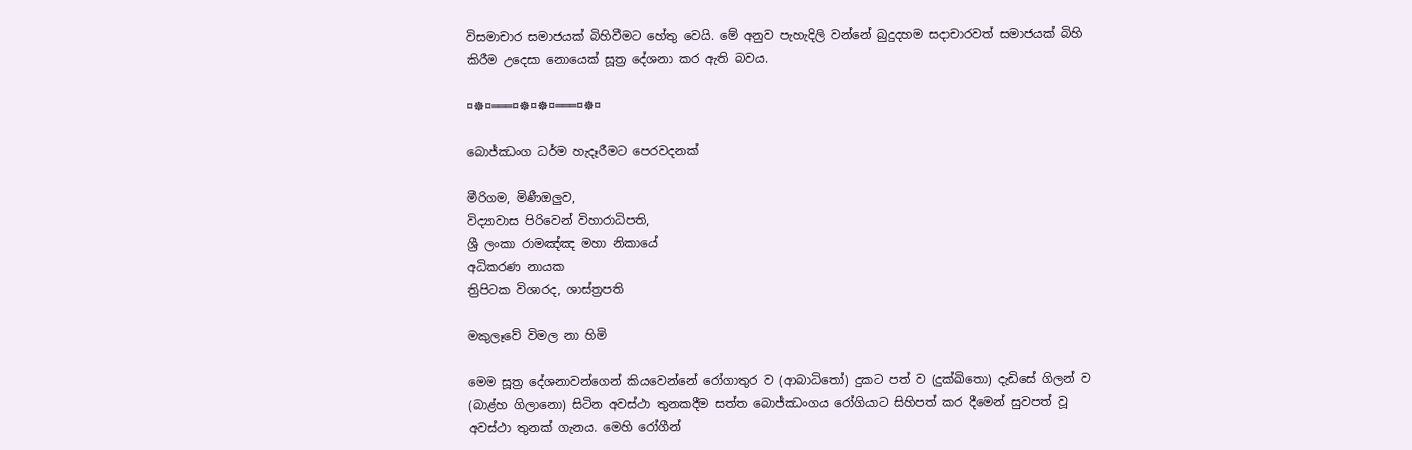විසමාචාර සමාජයක් බිහිවීමට හේතු වෙයි. මේ අනුව පැහැදිලි වන්නේ බුදුදහම සදාචාරවත් සමාජයක් බිහි කිරීම උදෙසා නොයෙක් සූත්‍ර දේශනා කර ඇති බවය.

¤☸¤═══¤☸¤☸¤═══¤☸¤

බොජ්ඣංග ධර්ම හැදෑරීමට පෙරවදනක්

මීරිගම, මිණීඔලුව,
විද්‍යාවාස පිරිවෙන් විහාරාධිපති,
ශ්‍රී ලංකා රාමඤ්ඤ මහා නිකායේ
අධිකරණ නායක
ත්‍රිපිටක විශාරද, ශාස්ත්‍රපති

මකුලෑවේ විමල නා හිමි

මෙම සූත්‍ර දේශනාවන්ගෙන් කියවෙන්නේ රෝගාතුර ව (ආබාධිතෝ) දුකට පත් ව (දුක්ඛිතො) දැඩිසේ ගිලන් ව (බාළ්හ ගිලානො) සිටින අවස්ථා තුනකදීම සත්ත බොජ්ඣංගය රෝගියාට සිහිපත් කර දීමෙන් සුවපත් වූ අවස්ථා තුනක් ගැනය. මෙහි රෝගීන්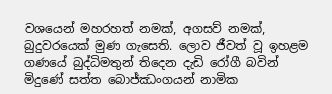වශයෙන් මහරහත් නමක්, අගසව් නමක්, බුදුවරයෙක් මුණ ගැසෙති. ලොව ජීවත් වූ ඉහළම ගණයේ බුද්ධිමතුන් තිදෙන දැඩි රෝගී බවින් මිදුණේ සත්ත බොජ්ඣංගයන් නාමික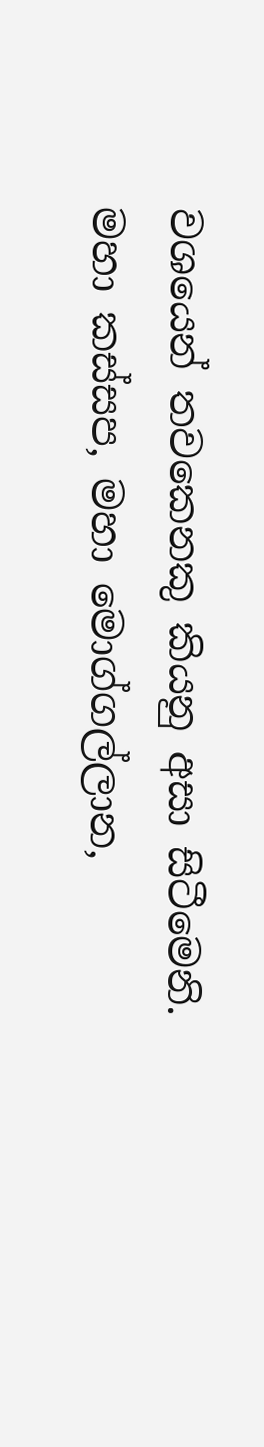වශයෙන් තවකෙනකු කියනු අසා සිටීමෙනි.
මහා කස්සප, මහා මොග්ගල්ලාන,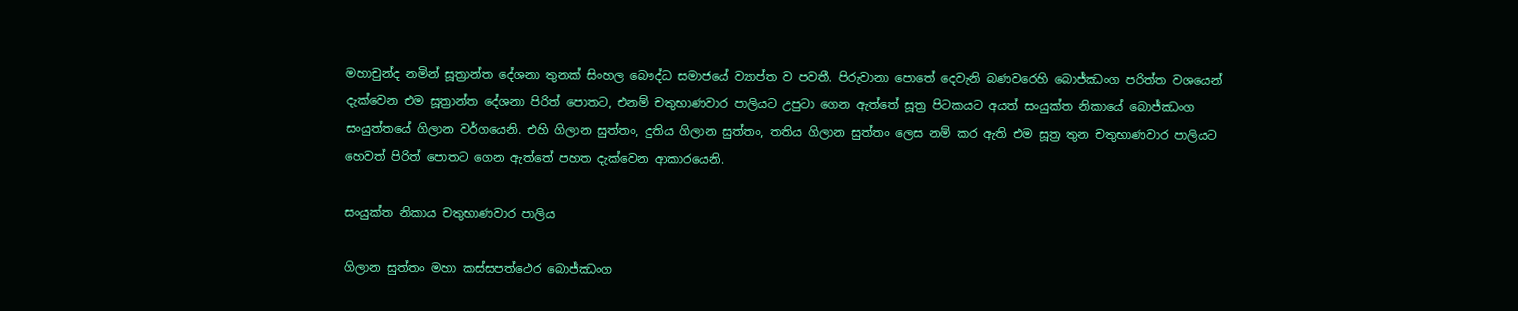මහාචුන්ද නමින් සූත්‍රාන්ත දේශනා තුනක් සිංහල බෞද්ධ සමාජයේ ව්‍යාප්ත ව පවතී. පිරුවානා පොතේ දෙවැනි බණවරෙහි බොජ්ඣංග පරිත්ත වශයෙන් දැක්වෙන එම සූත්‍රාන්ත දේශනා පිරිත් පොතට, එනම් චතුභාණවාර පාලියට උපුටා ගෙන ඇත්තේ සූත්‍ර පිටකයට අයත් සංයුක්ත නිකායේ බොජ්ඣංග සංයුත්තයේ ගිලාන වර්ගයෙනි. එහි ගිලාන සුත්තං, දුතිය ගිලාන සුත්තං, තතිය ගිලාන සුත්තං ලෙස නම් කර ඇති එම සූත්‍ර තුන චතුභාණවාර පාලියට හෙවත් පිරිත් පොතට ගෙන ඇත්තේ පහත දැක්වෙන ආකාරයෙනි.

සංයුක්ත නිකාය චතුභාණවාර පාලිය

ගිලාන සුත්තං මහා කස්සපත්ථෙර බොජ්ඣංග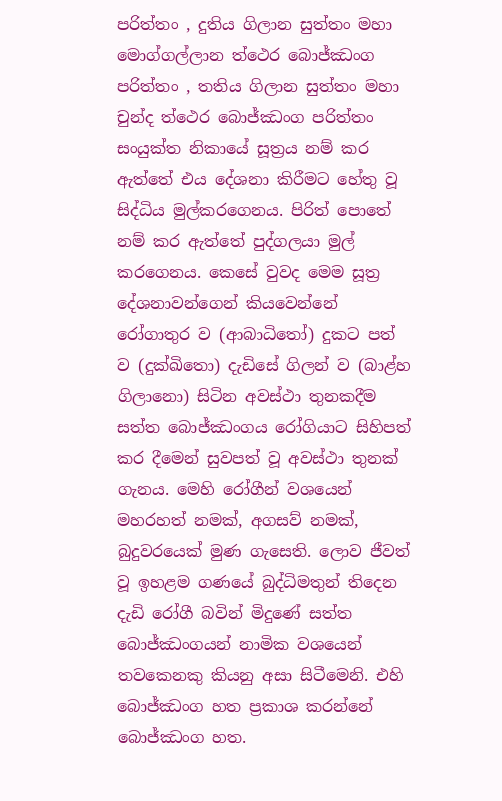පරිත්තං , දුතිය ගිලාන සුත්තං මහා මොග්ගල්ලාන ත්ථෙර බොජ්ඣංග පරිත්තං , තතිය ගිලාන සුත්තං මහා චුන්ද ත්ථෙර බොජ්ඣංග පරිත්තං
සංයුක්ත නිකායේ සූත්‍රය නම් කර ඇත්තේ එය දේශනා කිරීමට හේතු වූ සිද්ධිය මුල්කරගෙනය. පිරිත් පොතේ නම් කර ඇත්තේ පුද්ගලයා මුල් කරගෙනය. කෙසේ වුවද මෙම සූත්‍ර දේශනාවන්ගෙන් කියවෙන්නේ රෝගාතුර ව (ආබාධිතෝ) දුකට පත් ව (දුක්ඛිතො) දැඩිසේ ගිලන් ව (බාළ්හ ගිලානො) සිටින අවස්ථා තුනකදීම සත්ත බොජ්ඣංගය රෝගියාට සිහිපත් කර දීමෙන් සුවපත් වූ අවස්ථා තුනක් ගැනය. මෙහි රෝගීන් වශයෙන් මහරහත් නමක්, අගසව් නමක්, බුදුවරයෙක් මුණ ගැසෙති. ලොව ජීවත් වූ ඉහළම ගණයේ බුද්ධිමතුන් තිදෙන දැඩි රෝගී බවින් මිදුණේ සත්ත බොජ්ඣංගයන් නාමික වශයෙන් තවකෙනකු කියනු අසා සිටීමෙනි. එහි බොජ්ඣංග හත ප්‍රකාශ කරන්නේ බොජ්ඣංග හත.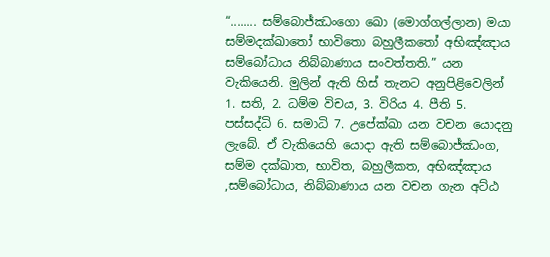“........ සම්බොජ්ඣංගො ඛො (මොග්ගල්ලාන) මයා සම්මදක්ඛාතෝ භාවිතො බහුලීකතෝ අභිඤ්ඤාය සම්බෝධාය නිබ්බාණාය සංවත්තති.” යන වැකියෙනි. මුලින් ඇති හිස් තැනට අනුපිළිවෙලින් 1. සති, 2. ධම්ම විචය, 3. විරිය 4. පීති 5. පස්සද්ධි 6. සමාධි 7. උපේක්ඛා යන වචන යොදනු ලැබේ. ඒ වැකියෙහි යොදා ඇති සම්බොජ්ඣංග, සම්ම දක්ඛාත, භාවිත, බහුලීකත, අභිඤ්ඤාය ,සම්බෝධාය, නිබ්බාණාය යන වචන ගැන අට්ඨ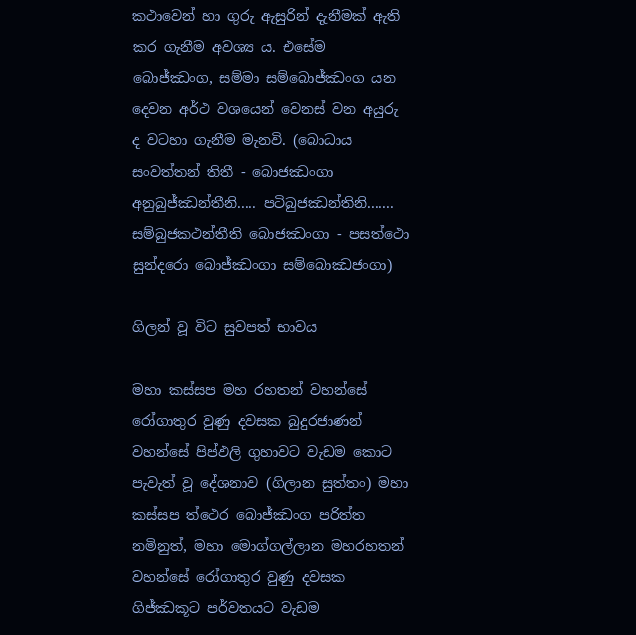කථාවෙන් හා ගුරු ඇසුරින් දැනීමක් ඇති කර ගැනීම අවශ්‍ය ය. එසේම බොජ්ඣංග, සම්මා සම්බොජ්ඣංග යන දෙවන අර්ථ වශයෙන් වෙනස් වන අයුරු ද වටහා ගැනීම මැනවි. (බොධාය සංවත්තන් තිතී - බොජඣංගා අනුබුජ්ඣන්තීනි..... පටිබුජඣන්තිනි....... සම්බුජකථන්තීති බොජඣංගා - පසත්ථො සුන්දරො බොජ්ඣංගා සම්බොඣජංගා)

ගිලන් වූ විට සුවපත් භාවය

මහා කස්සප මහ රහතන් වහන්සේ රෝගාතුර වුණු දවසක බුදුරජාණන් වහන්සේ පිප්ඵලි ගුහාවට වැඩම කොට පැවැත් වූ දේශනාව (ගිලාන සුත්තං) මහා කස්සප ත්ථෙර බොජ්ඣංග පරිත්ත නමිනුත්, මහා මොග්ගල්ලාන මහරහතන් වහන්සේ රෝගාතුර වුණු දවසක ගිජ්ඣකූට පර්වතයට වැඩම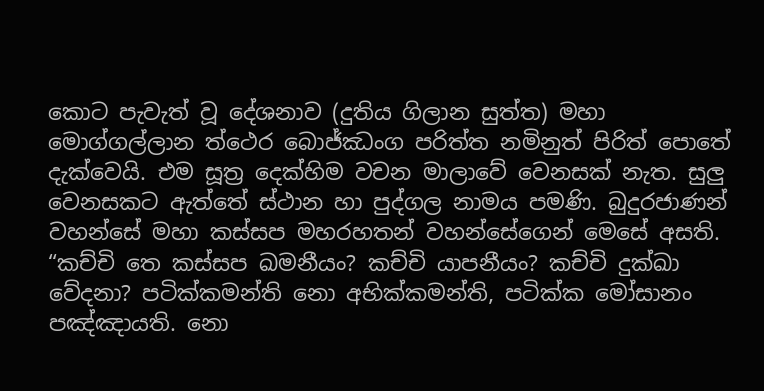කොට පැවැත් වූ දේශනාව (දුතිය ගිලාන සුත්ත) මහා මොග්ගල්ලාන ත්ථෙර බොජ්ඣංග පරිත්ත නමිනුත් පිරිත් පොතේ දැක්වෙයි. එම සූත්‍ර දෙක්හිම වචන මාලාවේ වෙනසක් නැත. සුලු වෙනසකට ඇත්තේ ස්ථාන හා පුද්ගල නාමය පමණි. බුදුරජාණන් වහන්සේ මහා කස්සප මහරහතන් වහන්සේගෙන් මෙසේ අසති.
“කච්චි තෙ කස්සප ඛමනීයං? කච්චි යාපනීයං? කච්චි දුක්ඛා වේදනා? පටික්කමන්ති නො අභික්කමන්ති, පටික්ක මෝසානං පඤ්ඤායති. නො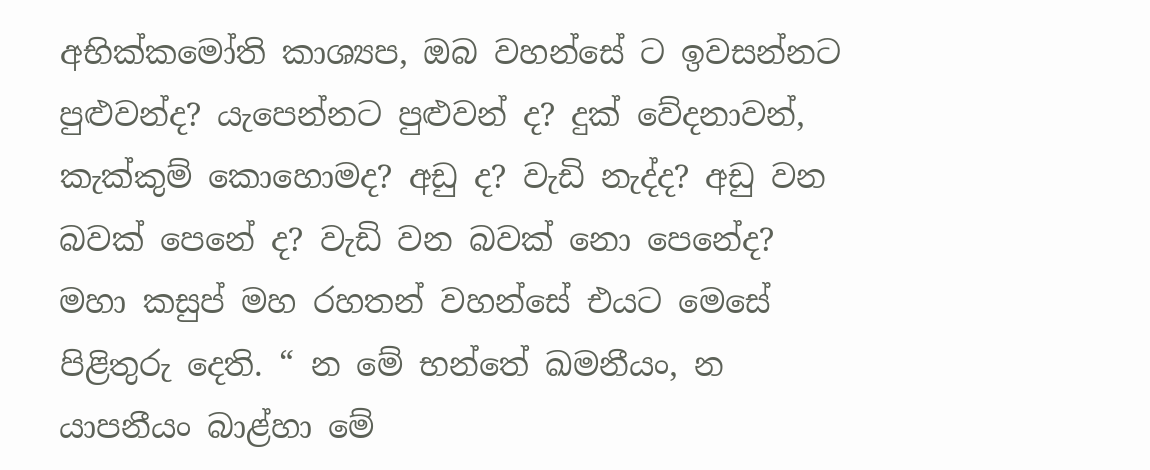අභික්කමෝති කාශ්‍යප, ඔබ වහන්සේ ට ඉවසන්නට පුළුවන්ද? යැපෙන්නට පුළුවන් ද? දුක් වේදනාවන්, කැක්කුම් කොහොමද? අඩු ද? වැඩි නැද්ද? අඩු වන බවක් පෙනේ ද? වැඩි වන බවක් නො පෙනේද?
මහා කසුප් මහ රහතන් වහන්සේ එයට මෙසේ පිළිතුරු දෙති. “ න මේ භන්තේ ඛමනීයං, න යාපනීයං බාළ්හා මේ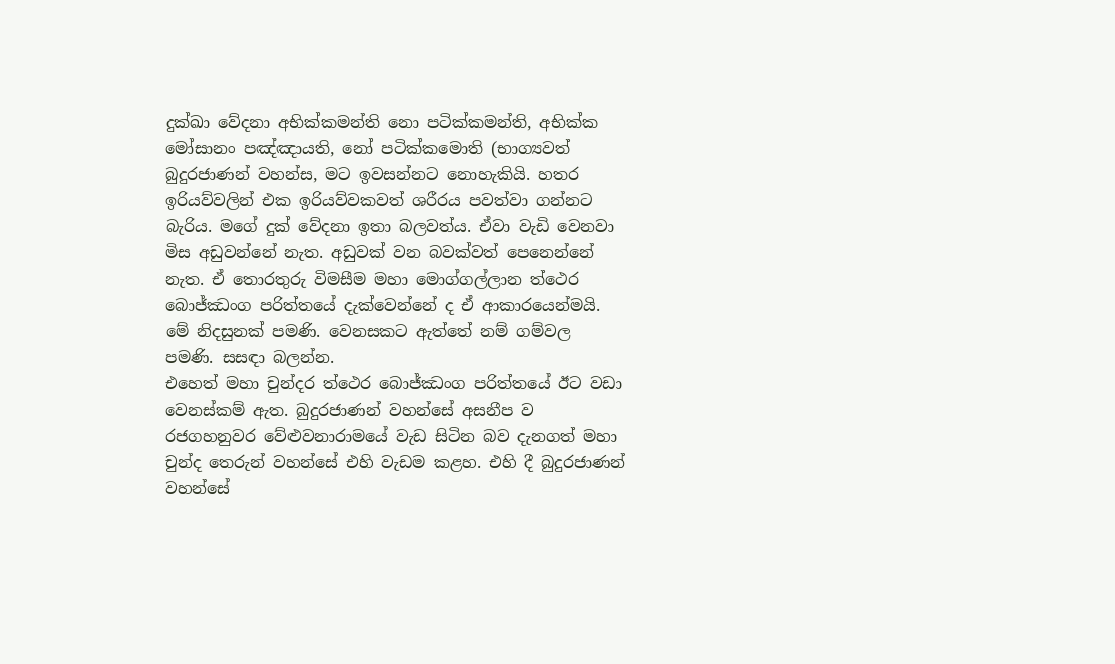දුක්ඛා වේදනා අභික්කමන්ති නො පටික්කමන්ති, අභික්ක මෝසානං පඤ්ඤායති, නෝ පටික්කමොති (භාග්‍යවත් බුදුරජාණන් වහන්ස, මට ඉවසන්නට නොහැකියි. හතර ඉරියව්වලින් එක ඉරියව්වකවත් ශරීරය පවත්වා ගන්නට බැරිය. මගේ දුක් වේදනා ඉතා බලවත්ය. ඒවා වැඩි වෙනවා මිස අඩුවන්නේ නැත. අඩුවක් වන බවක්වත් පෙනෙන්නේ නැත. ඒ තොරතුරු විමසීම මහා මොග්ගල්ලාන ත්ථෙර බොජ්ඣංග පරිත්තයේ දැක්වෙන්නේ ද ඒ ආකාරයෙන්මයි. මේ නිදසුනක් පමණි. වෙනසකට ඇත්තේ නම් ගම්වල පමණි. සසඳා බලන්න.
එහෙත් මහා චුන්දර ත්ථෙර බොජ්ඣංග පරිත්තයේ ඊට වඩා වෙනස්කම් ඇත. බුදුරජාණන් වහන්සේ අසනීප ව රජගහනුවර වේළුවනාරාමයේ වැඩ සිටින බව දැනගත් මහා චුන්ද තෙරුන් වහන්සේ එහි වැඩම කළහ. එහි දී බුදුරජාණන් වහන්සේ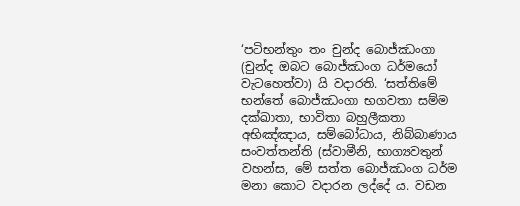‘පටිභන්තුං තං චුන්ද බොජ්ඣංගා (චුන්ද ඔබට බොජ්ඣංග ධර්මයෝ වැටහෙත්වා) යි වදාරති. ‘සත්තිමේ භන්තේ බොජ්ඣංගා භගවතා සම්ම දක්ඛාතා, භාවිතා බහුලීකතා අභිඤ්ඤාය, සම්බෝධාය, නිබ්බාණාය සංවත්තන්ති (ස්වාමීනි, භාග්‍යවතුන් වහන්ස, මේ සත්ත බොජ්ඣංග ධර්ම මනා කොට වදාරන ලද්දේ ය. වඩන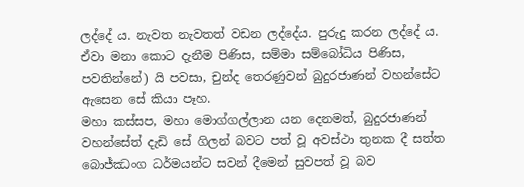ලද්දේ ය. නැවත නැවතත් වඩන ලද්දේය. පුරුදු කරන ලද්දේ ය. ඒවා මනා කොට දැනීම පිණිස, සම්මා සම්බෝධිය පිණිස, පවතින්නේ) යි පවසා, චුන්ද තෙරණුවන් බුදුරජාණන් වහන්සේට ඇසෙන සේ කියා පෑහ.
මහා කස්සප, මහා මොග්ගල්ලාන යන දෙනමත්, බුදුරජාණන් වහන්සේත් දැඩි සේ ගිලන් බවට පත් වූ අවස්ථා තුනක දී සත්ත බොජ්ඣංග ධර්මයන්ට සවන් දීමෙන් සුවපත් වූ බව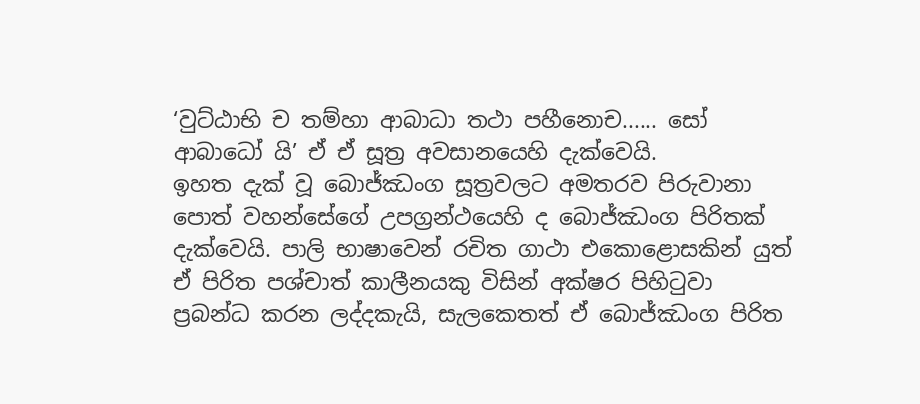‘වුට්ඨාභි ච තම්හා ආබාධා තථා පහීනොච...... සෝ ආබාධෝ යි’ ඒ ඒ සූත්‍ර අවසානයෙහි දැක්වෙයි.
ඉහත දැක් වූ බොජ්ඣංග සූත්‍රවලට අමතරව පිරුවානා පොත් වහන්සේගේ උපග්‍රන්ථයෙහි ද බොජ්ඣංග පිරිතක් දැක්වෙයි. පාලි භාෂාවෙන් රචිත ගාථා එකොළොසකින් යුත් ඒ පිරිත පශ්චාත් කාලීනයකු විසින් අක්ෂර පිහිටුවා ප්‍රබන්ධ කරන ලද්දකැයි, සැලකෙතත් ඒ බොජ්ඣංග පිරිත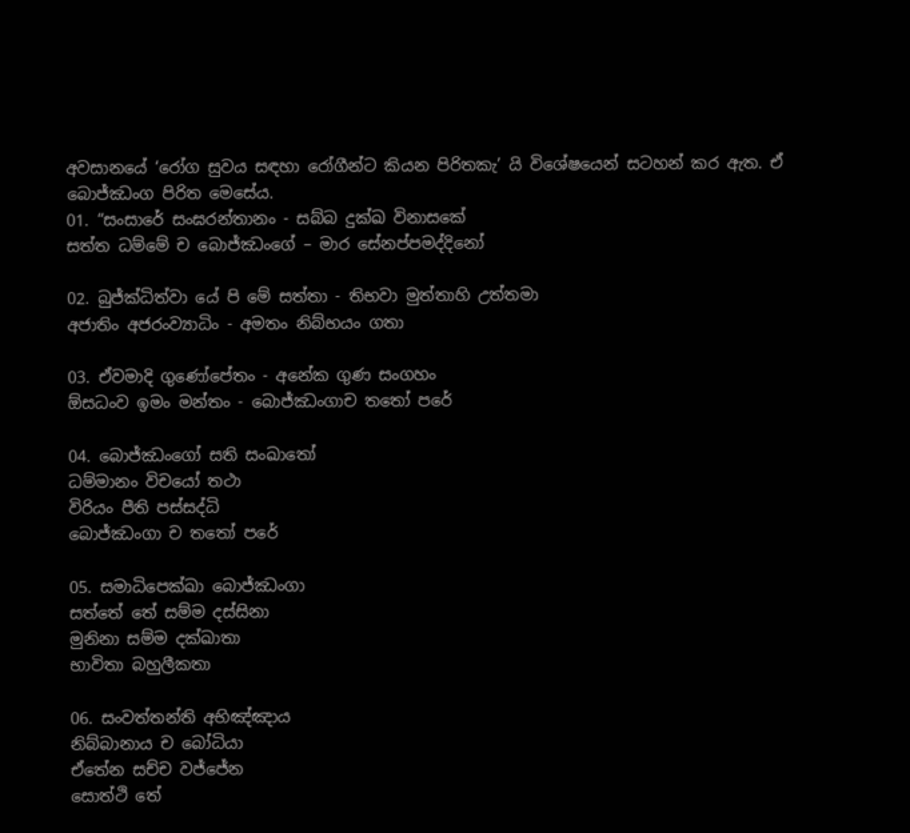අවසානයේ ‘රෝග සුවය සඳහා රෝගීන්ට කියන පිරිතකැ’ යි විශේෂයෙන් සටහන් කර ඇත. ඒ බොජ්ඣංග පිරිත මෙසේය.
01. “සංසාරේ සංඝරන්තානං - සබ්බ දුක්ඛ විනාසකේ
සත්ත ධම්මේ ච බොජ්ඣංගේ – මාර සේනප්පමද්දිනෝ

02. බුජ්ක්‍ධිත්වා යේ පි මේ සත්තා - තිභවා මුත්තාහි උත්තමා
අජාතිං අජරංව්‍යාධිං - අමතං නිබ්භයං ගතා

03. ඒවමාදි ගුණෝපේතං - අනේක ගුණ සංගහං
ඕසධංව ඉමං මන්තං - බොජ්ඣංගාච තතෝ පරේ

04. බොජ්ඣංගෝ සති සංඛාතෝ
ධම්මානං විචයෝ තථා
විරියං පීති පස්සද්ධි
බොජ්ඣංගා ච තතෝ පරේ

05. සමාධිපෙක්ඛා බොජ්ඣංගා
සත්තේ තේ සම්ම දස්සිනා
මුනිනා සම්ම දක්ඛාතා
භාවිතා බහුලීකතා

06. සංවත්තන්ති අභිඤ්ඤාය
නිබ්බානාය ච බෝධියා
ඒතේන සච්ච වජ්ජේන
සොත්ථි තේ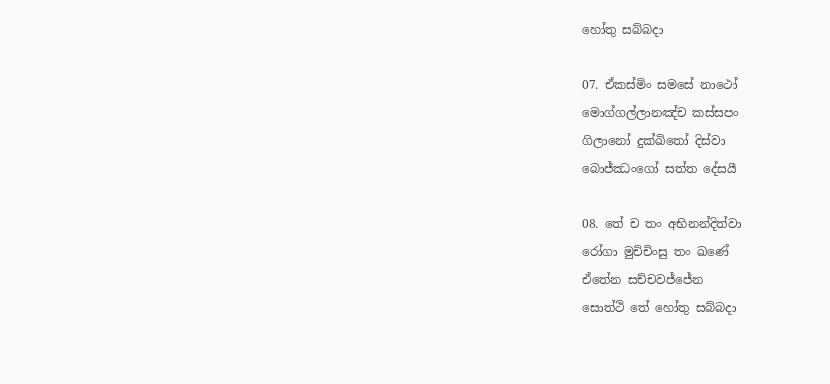හෝතු සබ්බදා

07. ඒකස්මිං සමසේ නාථෝ
මොග්ගල්ලානඤ්ච කස්සපං
ගිලානෝ දුක්ඛිතෝ දිස්වා
බොජ්ඣංගෝ සත්ත දේසයී

08. තේ ච තං අභිනන්දිත්වා
රෝගා මුචිචිංසු තං ඛණේ
ඒතේන සච්චවජ්ජේන
සොත්ථි තේ හෝතු සබ්බදා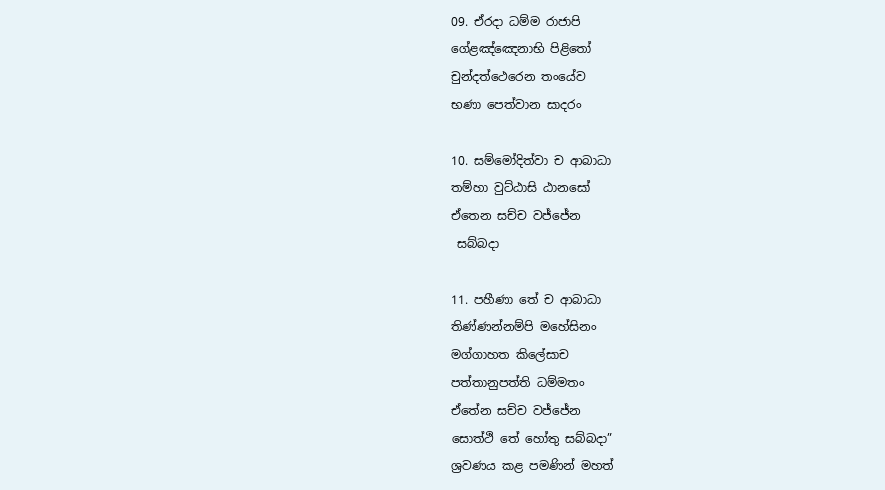09. ඒරදා ධම්ම රාජාපි
ගේළඤ්ඤෙනාභි පිළිතෝ
චුන්දත්ථෙරෙන තංයේව
භණා පෙත්වාන සාදරං

10. සම්මෝදිත්වා ච ආබාධා
තම්හා වුට්ඨාසි ඨානසෝ
ඒතෙන සච්ච වජ්ජේන
 සබ්බදා

11. පහීණා තේ ච ආබාධා
තිණ්ණන්නම්පි මහේසිනං
මග්ගාහත කිලේසාච
පත්තානුපත්ති ධම්මතං
ඒතේන සච්ච වජ්ජේන
සොත්ථි තේ හෝතු සබ්බදා”
ශ්‍රවණය කළ පමණින් මහත්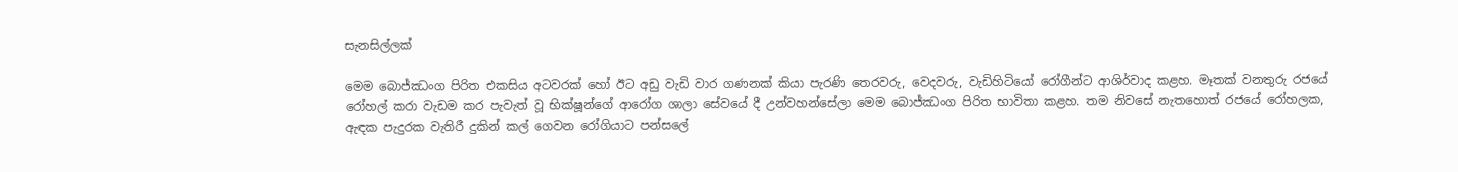සැනසිල්ලක්

මෙම බොජ්ඣංග පිරිත එකසිය අටවරක් හෝ ඊට අඩු වැඩි වාර ගණනක් කියා පැරණි තෙරවරු, වෙදවරු, වැඩිහිටියෝ රෝගීන්ට ආශිර්වාද කළහ. මෑතක් වනතුරු රජයේ රෝහල් කරා වැඩම කර පැවැත් වූ භික්ෂූන්ගේ ආරෝග ශාලා සේවයේ දී උන්වහන්සේලා මෙම බොජ්ඣංග පිරිත භාවිතා කළහ. තම නිවසේ නැතහොත් රජයේ රෝහලක, ඇඳක පැදුරක වැතිරී දුකින් කල් ගෙවන රෝගියාට පන්සලේ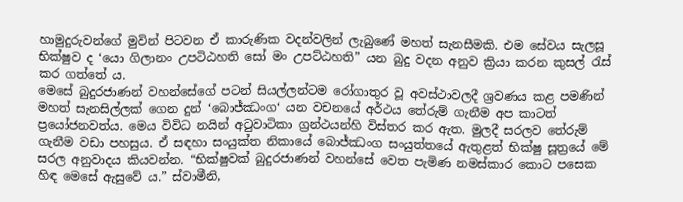හාමුදුරුවන්ගේ මුවින් පිටවන ඒ කාරුණික වදන්වලින් ලැබුණේ මහත් සැනසීමකි. එම සේවය සැලසූ භික්ෂුව ද ‘යො ගිලානං උපටිඨහති සෝ මං උපට්ඨහති” යන බුදු වදන අනුව ක්‍රියා කරන කුසල් රැස් කර ගත්තේ ය.
මෙසේ බුදුරජාණන් වහන්සේගේ පටන් සියල්ලන්ටම රෝගාතුර වූ අවස්ථාවලදී ශ්‍රවණය කළ පමණින් මහත් සැනසිල්ලක් ගෙන දුන් ‘බොජ්ඣංග‘ යන වචනයේ අර්ථය තේරුම් ගැනීම අප කාටත් ප්‍රයෝජනවත්ය. මෙය විවිධ නයින් අටුවාටිකා ග්‍රන්ථයන්හි විස්තර කර ඇත. මුලදී සරලව තේරුම් ගැනීම වඩා පහසුය. ඒ සඳහා සංයුක්ත නිකායේ බොජ්ඣංග සංයුත්තයේ ඇතුළත් භික්ෂු සූත්‍රයේ මේ සරල අනුවාදය කියවන්න. “භික්ෂුවක් බුදුරජාණන් වහන්සේ වෙත පැමිණ නමස්කාර කොට පසෙක හිඳ මෙසේ ඇසුවේ ය.” ස්වාමීනි,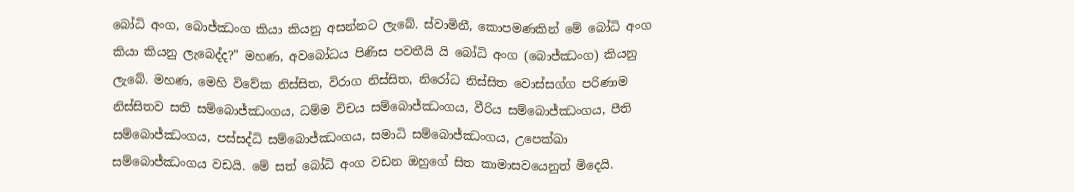බෝධි අංග, බොජ්ඣංග කියා කියනු අසන්නට ලැබේ. ස්වාමිනී, කොපමණකින් මේ බෝධි අංග කියා කියනු ලැබෙද්ද?” මහණ, අවබෝධය පිණිස පවතීයි යි බෝධි අංග (බොජ්ඣංග) කියනු ලැබේ. මහණ, මෙහි විවේක නිස්සිත, විරාග නිස්සිත, නිරෝධ නිස්සිත වොස්සග්ග පරිණාම නිස්සිතව සති සම්බොජ්ඣංගය, ධම්ම විචය සම්බොජ්ඣංගය, වීරිය සම්බොජ්ඣංගය, පීති සම්බොජ්ඣංගය, පස්සද්ධි සම්බොජ්ඣංගය, සමාධි සම්බොජ්ඣංගය, උපෙක්ඛා සම්බොජ්ඣංගය වඩයි. මේ සත් බෝධි අංග වඩන ඔහුගේ සිත කාමාසවයෙනුත් මිදෙයි.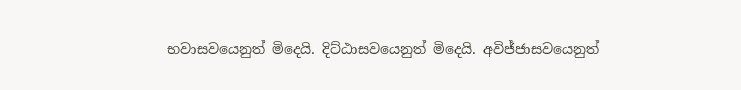භවාසවයෙනුත් මිදෙයි. දිට්ඨාසවයෙනුත් මිදෙයි. අවිජ්ජාසවයෙනුත්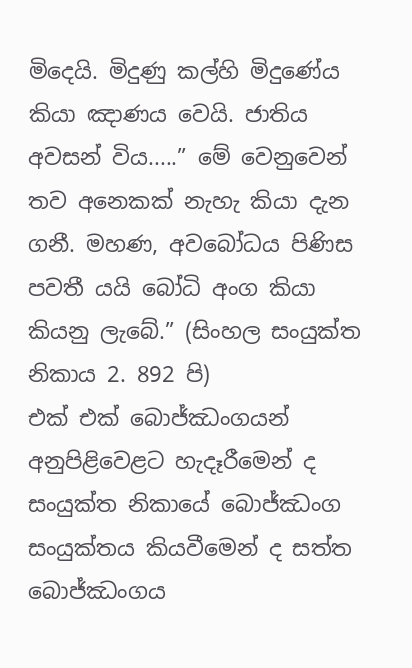මිදෙයි. මිදුණු කල්හි මිදුණේය කියා ඤාණය වෙයි. ජාතිය අවසන් විය.....” මේ වෙනුවෙන් තව අනෙකක් නැහැ කියා දැන ගනී. මහණ, අවබෝධය පිණිස පවතී යයි බෝධි අංග කියා කියනු ලැබේ.” (සිංහල සංයුක්ත නිකාය 2. 892 පි)
එක් එක් බොජ්ඣංගයන් අනුපිළිවෙළට හැදෑරීමෙන් ද සංයුක්ත නිකායේ බොජ්ඣංග සංයුක්තය කියවීමෙන් ද සත්ත බොජ්ඣංගය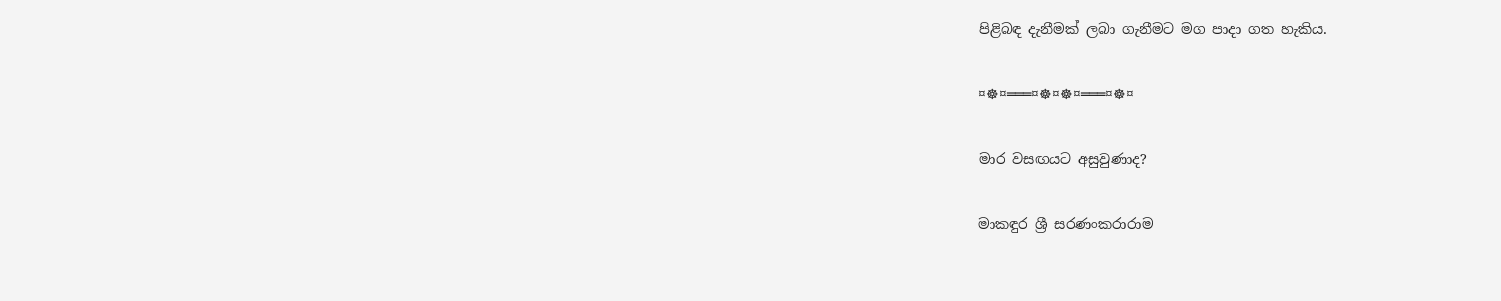පිළිබඳ දැනීමක් ලබා ගැනීමට මග පාදා ගත හැකිය.

¤☸¤═══¤☸¤☸¤═══¤☸¤

මාර වසඟයට අසුවුණාද?

මාකඳුර ශ්‍රී සරණංකරාරාම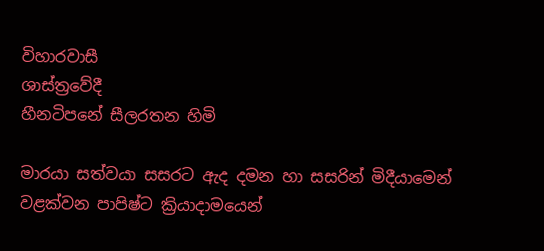විහාරවාසී
ශාස්ත්‍රවේදී
හීනටිපනේ සීලරතන හිමි

මාරයා සත්වයා සසරට ඇද දමන හා සසරින් මිදීයාමෙන් වළක්වන පාපිෂ්ට ක්‍රියාදාමයෙන්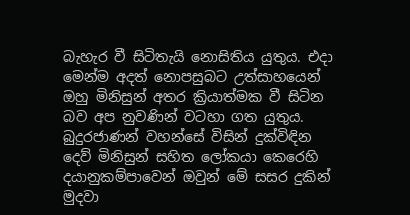බැහැර වී සිටිතැයි නොසිතිය යුතුය. එදා මෙන්ම අදත් නොපසුබට උත්සාහයෙන් ඔහු මිනිසුන් අතර ක්‍රියාත්මක වී සිටින බව අප නුවණින් වටහා ගත යුතුය.
බුදුරජාණන් වහන්සේ විසින් දුක්විඳින දෙව් මිනිසුන් සහිත ලෝකයා කෙරෙහි දයානුකම්පාවෙන් ඔවුන් මේ සසර දුකින් මුදවා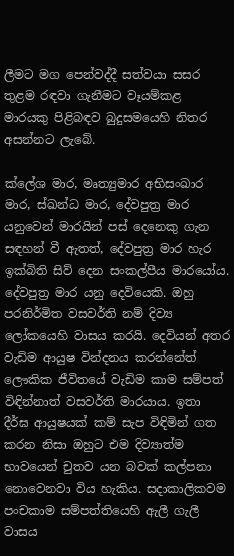ලීමට මග පෙන්වද්දී සත්වයා සසර තුළම රඳවා ගැනීමට වෑයම්කළ මාරයකු පිළිබඳව බුදුසමයෙහි නිතර අසන්නට ලැබේ.

ක්ලේශ මාර, මෘත්‍යුමාර අභිසංඛාර මාර, ස්ඛන්ධ මාර, දේවපුත්‍ර මාර යනුවෙන් මාරයින් පස් දෙනෙකු ගැන සඳහන් වී ඇතත්, දේවපුත්‍ර මාර හැර ඉක්බිති සිව් දෙන සංකල්පීය මාරයෝය. දේවපුත්‍ර මාර යනු දෙවියෙකි. ඔහු පරනිර්මිත වසවර්ති නම් දිව්‍ය ලෝකයෙහි වාසය කරයි. දෙවියන් අතර වැඩිම ආයුෂ වින්දනය කරන්නේත් ලෞකික ජීවිතයේ වැඩිම කාම සම්පත් විඳින්නාත් වසවර්ති මාරයාය. ඉතා දීර්ඝ ආයුෂයක් කම් සැප විඳිමින් ගත කරන නිසා ඔහුට එම දිව්‍යාත්ම භාවයෙන් චුතව යන බවක් කල්පනා නොවෙනවා විය හැකිය. සදාකාලිකවම පංචකාම සම්පත්තියෙහි ඇලී ගැලී වාසය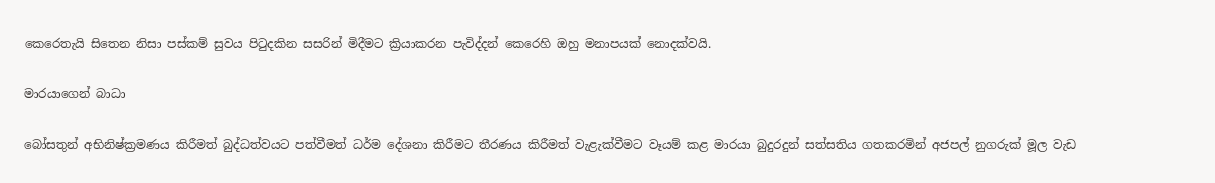කෙරෙතැයි සිතෙන නිසා පස්කම් සුවය පිටුදකින සසරින් මිදීමට ක්‍රියාකරන පැවිද්දන් කෙරෙහි ඔහු මනාපයක් නොදක්වයි.

මාරයාගෙන් බාධා

බෝසතුන් අභිනිෂ්ක්‍රමණය කිරීමත් බුද්ධත්වයට පත්වීමත් ධර්ම දේශනා කිරීමට තීරණය කිරීමත් වැළැක්වීමට වෑයම් කළ මාරයා බුදුරදුන් සත්සතිය ගතකරමින් අජපල් නුගරුක් මූල වැඩ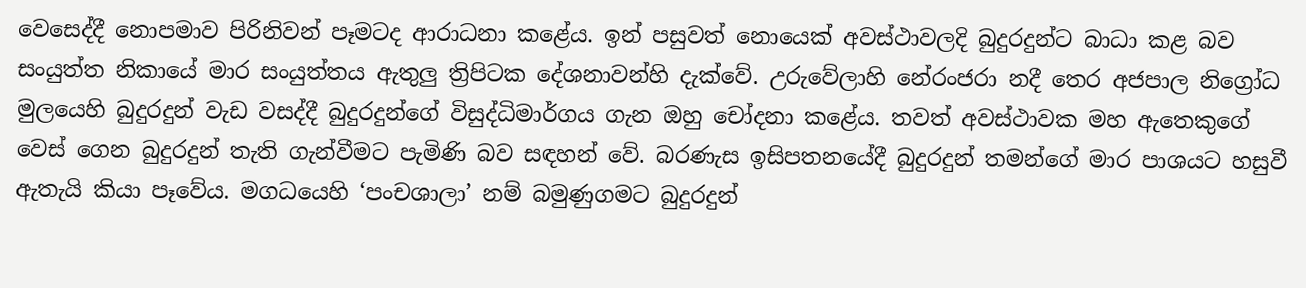වෙසෙද්දී නොපමාව පිරිනිවන් පෑමටද ආරාධනා කළේය. ඉන් පසුවත් නොයෙක් අවස්ථාවලදි බුදුරදුන්ට බාධා කළ බව සංයුත්ත නිකායේ මාර සංයුත්තය ඇතුලු ත්‍රිපිටක දේශනාවන්හි දැක්වේ. උරුවේලාහි නේරංජරා නදී තෙර අජපාල නිග්‍රෝධ මුලයෙහි බුදුරදුන් වැඩ වසද්දී බුදුරදුන්ගේ විසුද්ධිමාර්ගය ගැන ඔහු චෝදනා කළේය. තවත් අවස්ථාවක මහ ඇතෙකුගේ වෙස් ගෙන බුදුරදුන් තැති ගැන්වීමට පැමිණි බව සඳහන් වේ. බරණැස ඉසිපතනයේදී බුදුරදුන් තමන්ගේ මාර පාශයට හසුවී ඇතැයි කියා පෑවේය. මගධයෙහි ‘පංචශාලා’ නම් බමුණුගමට බුදුරදුන්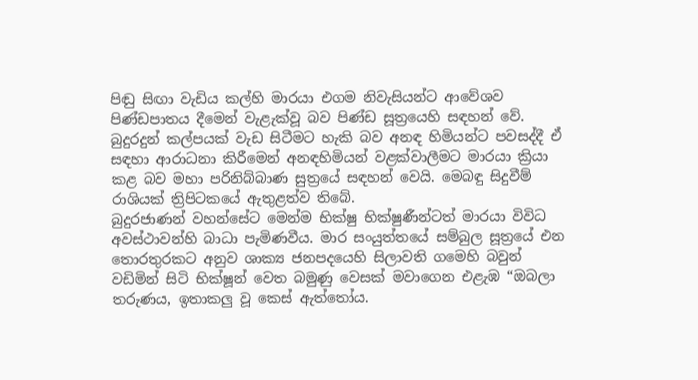පිඬු සිඟා වැඩිය කල්හි මාරයා එගම නිවැසියන්ට ආවේශව පිණ්ඩපාතය දීමෙන් වැළැක්වූ බව පිණ්ඩ සූත්‍රයෙහි සඳහන් වේ. බුදුරදුන් කල්පයක් වැඩ සිටීමට හැකි බව අනඳ හිමියන්ට පවසද්දී ඒ සඳහා ආරාධනා කිරීමෙන් අනඳහිමියන් වළක්වාලීමට මාරයා ක්‍රියා කළ බව මහා පරිනිබ්බාණ සුත්‍රයේ සඳහන් වෙයි. මෙබඳු සිදුවීම් රාශියක් ත්‍රිපිටකයේ ඇතුළත්ව තිබේ.
බුදුරජාණන් වහන්සේට මෙන්ම භික්ෂු භික්ෂුණීන්ටත් මාරයා විවිධ අවස්ථාවන්හි බාධා පැමිණවීය. මාර සංයුත්තයේ සම්බුල සූත්‍රයේ එන තොරතුරකට අනුව ශාක්‍ය ජනපදයෙහි සිලාවති ගමෙහි බවුන් වඩිමින් සිටි භික්ෂූන් වෙත බමුණු වෙසක් මවාගෙන එළැඹ “ඔබලා තරුණය, ඉතාකලු වූ කෙස් ඇත්තෝය.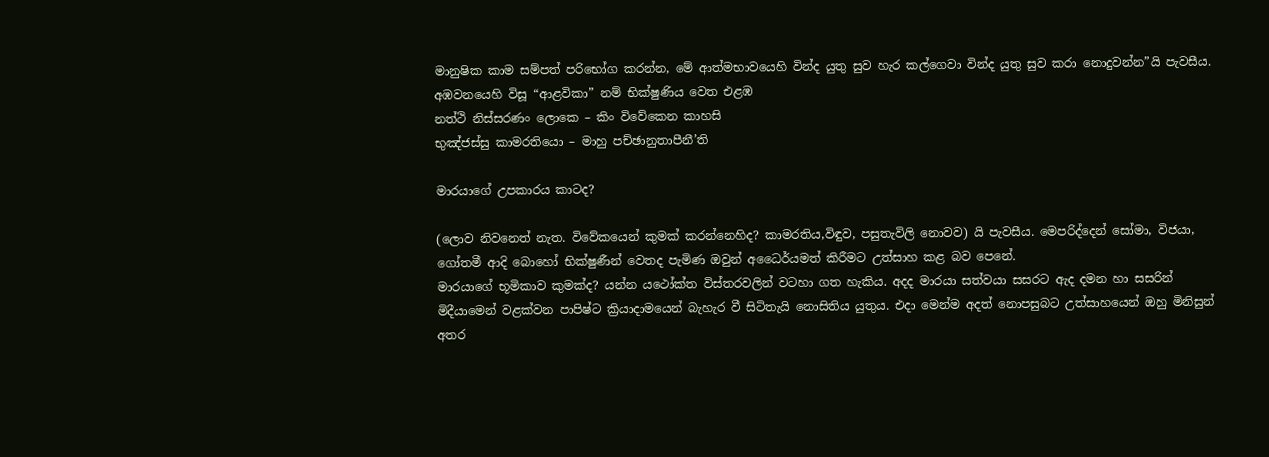මානුෂික කාම සම්පත් පරිභෝග කරන්න, මේ ආත්මභාවයෙහි වින්ද යුතු සුව හැර කල්ගෙවා වින්ද යුතු සුව කරා නොදුවන්න”යි පැවසීය. අඹවනයෙහි විසූ “ආළවිකා” නම් භික්ෂුණිය වෙත එළඹ
නත්ථි නිස්සරණං ලොකෙ – කිං විවේකෙන කාහසි
භුඤ්ජස්සු කාමරතියො – මාහු පච්ඡානුතාපීනී’ති

මාරයාගේ උපකාරය කාටද?

(ලොව නිවනෙත් නැත. විවේකයෙන් කුමක් කරන්නෙහිද? කාමරතිය,විඳුව, පසුතැවිලි නොවව) යි පැවසීය. මෙපරිද්දෙන් සෝමා, විජයා, ගෝතමී ආදි බොහෝ භික්ෂුණීන් වෙතද පැමිණ ඔවුන් අධෛර්යමත් කිරීමට උත්සාහ කළ බව පෙනේ.
මාරයාගේ භූමිකාව කුමක්ද? යන්න යථෝක්ත විස්තරවලින් වටහා ගත හැකිය. අදද මාරයා සත්වයා සසරට ඇද දමන හා සසරින් මිදීයාමෙන් වළක්වන පාපිෂ්ට ක්‍රියාදාමයෙන් බැහැර වී සිටිතැයි නොසිතිය යුතුය. එදා මෙන්ම අදත් නොපසුබට උත්සාහයෙන් ඔහු මිනිසුන් අතර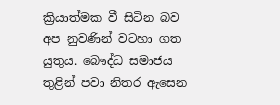ක්‍රියාත්මක වී සිටින බව අප නුවණින් වටහා ගත යුතුය. බෞද්ධ සමාජය තුළින් පවා නිතර ඇසෙන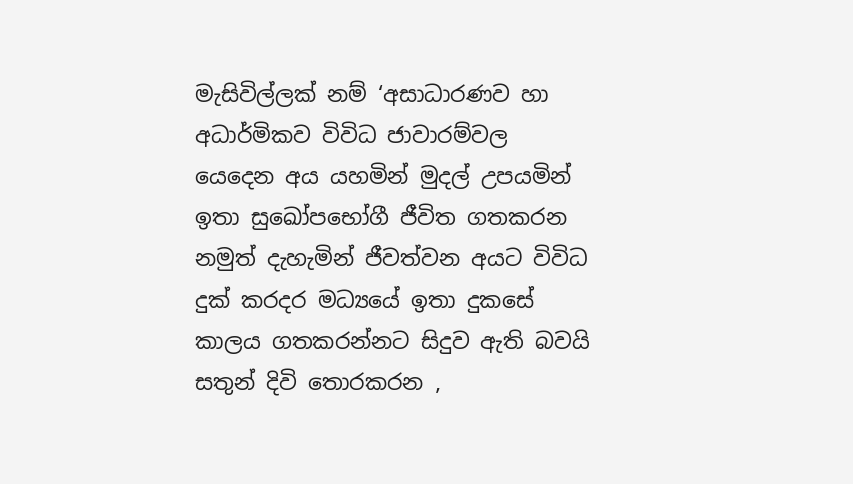මැසිවිල්ලක් නම් ‘අසාධාරණව හා අධාර්මිකව විවිධ ජාවාරම්වල යෙදෙන අය යහමින් මුදල් උපයමින් ඉතා සුඛෝපභෝගී ජීවිත ගතකරන නමුත් දැහැමින් ජීවත්වන අයට විවිධ දුක් කරදර මධ්‍යයේ ඉතා දුකසේ කාලය ගතකරන්නට සිදුව ඇති බවයි සතුන් දිවි තොරකරන ,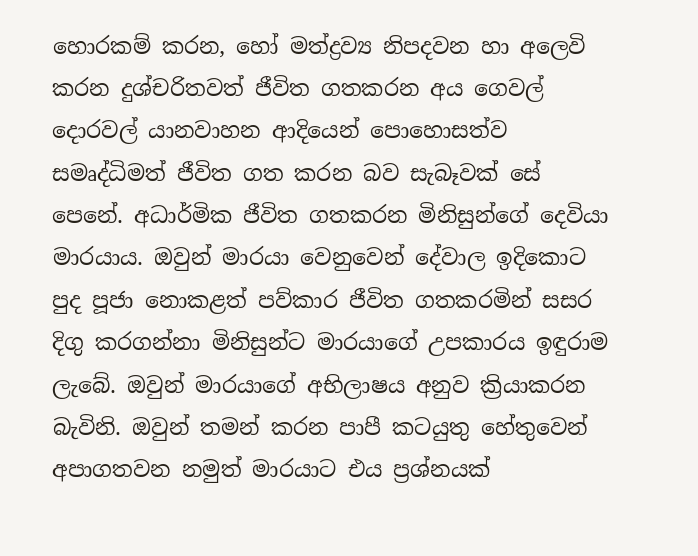හොරකම් කරන, හෝ මත්ද්‍රව්‍ය නිපදවන හා අලෙවි කරන දුශ්චරිතවත් ජීවිත ගතකරන අය ගෙවල් දොරවල් යානවාහන ආදියෙන් පොහොසත්ව සමෘද්ධිමත් ජීවිත ගත කරන බව සැබෑවක් සේ පෙනේ. අධාර්මික ජීවිත ගතකරන මිනිසුන්ගේ දෙවියා මාරයාය. ඔවුන් මාරයා වෙනුවෙන් දේවාල ඉදිකොට පුද පූජා නොකළත් පව්කාර ජීවිත ගතකරමින් සසර දිගු කරගන්නා මිනිසුන්ට මාරයාගේ උපකාරය ඉඳුරාම ලැබේ. ඔවුන් මාරයාගේ අභිලාෂය අනුව ක්‍රියාකරන බැවිනි. ඔවුන් තමන් කරන පාපී කටයුතු හේතුවෙන් අපාගතවන නමුත් මාරයාට එය ප්‍රශ්නයක්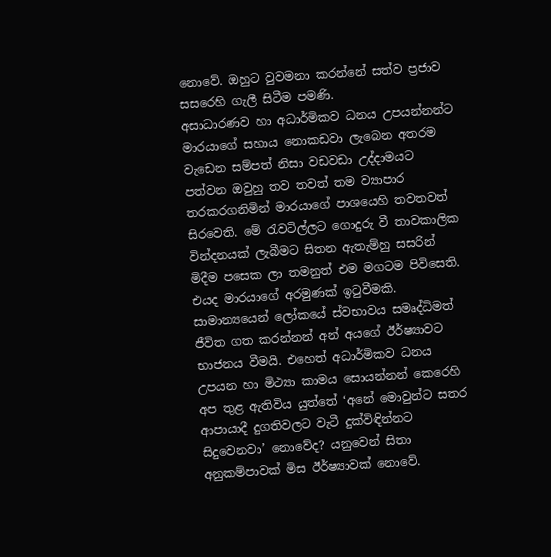නොවේ. ඔහුට වුවමනා කරන්නේ සත්ව ප්‍රජාව සසරෙහි ගැලී සිටීම පමණි.
අසාධාරණව හා අධාර්මිකව ධනය උපයන්නන්ට මාරයාගේ සහාය නොකඩවා ලැබෙන අතරම වැඩෙන සම්පත් නිසා වඩවඩා උද්දාමයට පත්වන ඔවුහු තව තවත් තම ව්‍යාපාර තරකරගනිමින් මාරයාගේ පාශයෙහි තවතවත් සිරවෙති. මේ රැවටිල්ලට ගොදුරු වී තාවකාලික වින්දනයක් ලැබීමට සිතන ඇතැම්හු සසරින් මිදීම පසෙක ලා තමනුත් එම මගටම පිවිසෙති. එයද මාරයාගේ අරමුණක් ඉටුවීමකි.
සාමාන්‍යයෙන් ලෝකයේ ස්වභාවය සමෘද්ධිමත් ජීවිත ගත කරන්නන් අන් අයගේ ඊර්ෂ්‍යාවට භාජනය වීමයි. එහෙත් අධාර්මිකව ධනය උපයන හා මිථ්‍යා කාමය සොයන්නන් කෙරෙහි අප තුළ ඇතිවිය යුත්තේ ‘අනේ මොවුන්ට සතර ආපායාදී දුගතිවලට වැටී දුක්විඳින්නට සිදුවෙනවා’ නොවේද? යනුවෙන් සිතා අනුකම්පාවක් මිස ඊර්ෂ්‍යාවක් නොවේ.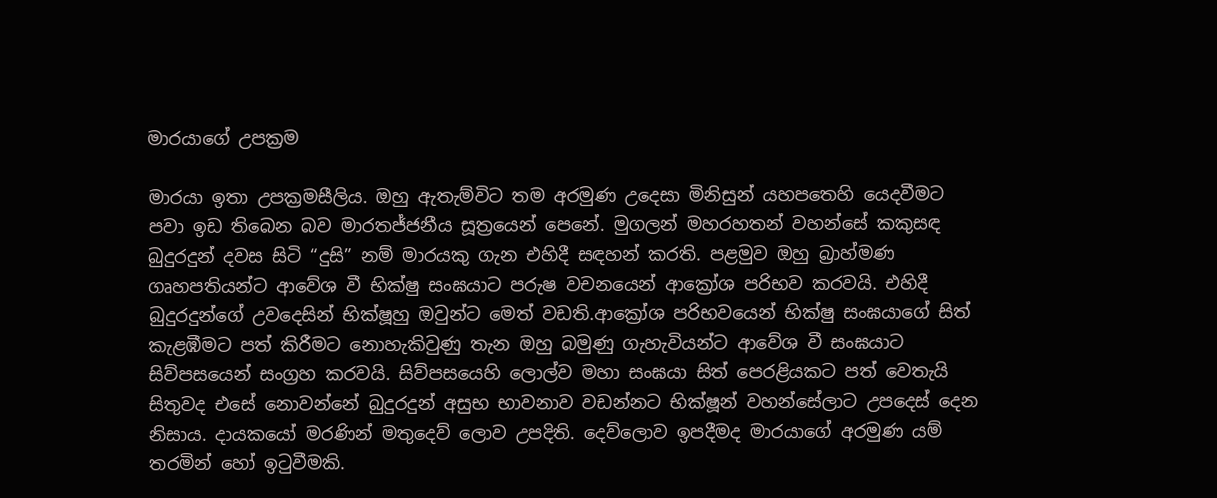මාරයාගේ උපක්‍රම

මාරයා ඉතා උපක්‍රමසීලිය. ඔහු ඇතැම්විට තම අරමුණ උදෙසා මිනිසුන් යහපතෙහි යෙදවීමට පවා ඉඩ තිබෙන බව මාරතජ්ජනීය සූත්‍රයෙන් පෙනේ. මුගලන් මහරහතන් වහන්සේ කකුසඳ බුදුරදුන් දවස සිටි “දුසි” නම් මාරයකු ගැන එහිදී සඳහන් කරති. පළමුව ඔහු බ්‍රාහ්මණ ගෘහපතියන්ට ආවේශ වී භික්ෂු සංඝයාට පරුෂ වචනයෙන් ආක්‍රෝශ පරිභව කරවයි. එහිදී බුදුරදුන්ගේ උවදෙසින් භික්ෂූහු ඔවුන්ට මෙත් වඩති.ආක්‍රෝශ පරිභවයෙන් භික්ෂු සංඝයාගේ සිත් කැළඹීමට පත් කිරීමට නොහැකිවුණු තැන ඔහු බමුණු ගැහැවියන්ට ආවේශ වී සංඝයාට සිව්පසයෙන් සංග්‍රහ කරවයි. සිව්පසයෙහි ලොල්ව මහා සංඝයා සිත් පෙරළියකට පත් වෙතැයි සිතුවද එසේ නොවන්නේ බුදුරදුන් අසුභ භාවනාව වඩන්නට භික්ෂූන් වහන්සේලාට උපදෙස් දෙන නිසාය. දායකයෝ මරණින් මතුදෙව් ලොව උපදිති. දෙව්ලොව ඉපදීමද මාරයාගේ අරමුණ යම් තරමින් හෝ ඉටුවීමකි.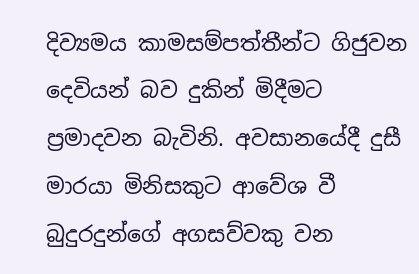දිව්‍යමය කාමසම්පත්තීන්ට ගිජුවන දෙවියන් බව දුකින් මිදීමට ප්‍රමාදවන බැවිනි. අවසානයේදී දුසී මාරයා මිනිසකුට ආවේශ වී බුදුරදුන්ගේ අගසව්වකු වන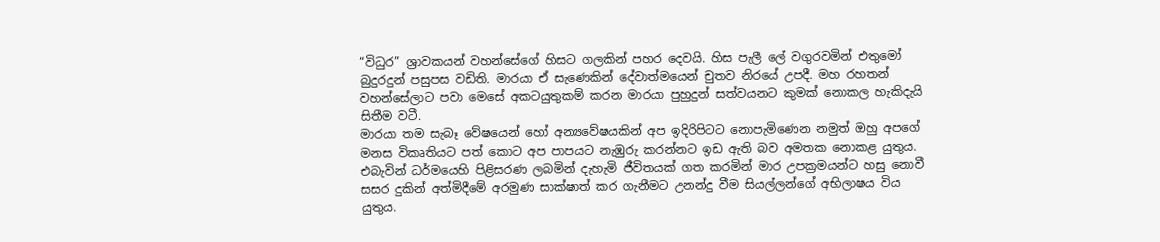“විධුර” ශ්‍රාවකයන් වහන්සේගේ හිසට ගලකින් පහර දෙවයි. හිස පැලී ලේ වගුරවමින් එතුමෝ බුදුරදුන් පසුපස වඩිති. මාරයා ඒ සැණෙකින් දේවාත්මයෙන් චුතව නිරයේ උපදී. මහ රහතන් වහන්සේලාට පවා මෙසේ අකටයුතුකම් කරන මාරයා පුහුදුන් සත්වයනට කුමක් නොකල හැකිදැයි සිතීම වටී.
මාරයා තම සැබෑ වේෂයෙන් හෝ අන්‍යවේෂයකින් අප ඉදිරිපිටට නොපැමිණෙන නමුත් ඔහු අපගේ මනස විකෘතියට පත් කොට අප පාපයට නැඹුරු කරන්නට ඉඩ ඇති බව අමතක නොකළ යුතුය. එබැවින් ධර්මයෙහි පිළිසරණ ලබමින් දැහැමි ජීවිතයක් ගත කරමින් මාර උපක්‍රමයන්ට හසු නොවී සසර දුකින් අත්මිදීමේ අරමුණ සාක්ෂාත් කර ගැනීමට උනන්දු වීම සියල්ලන්ගේ අභිලාෂය විය යුතුය.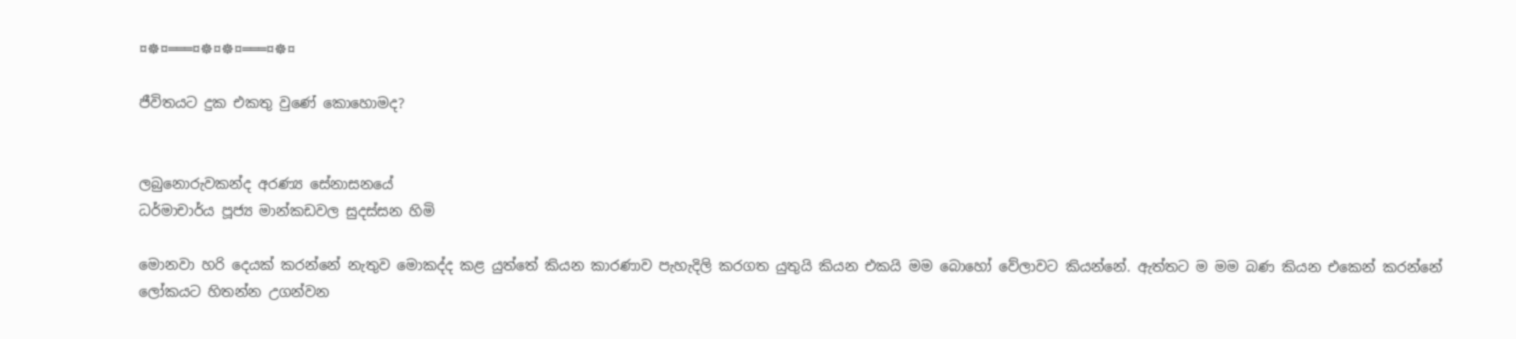¤☸¤═══¤☸¤☸¤═══¤☸¤

ජීවිතයට දුක එකතු වුණේ කොහොමද?


ලබුනොරුවකන්ද අරණ්‍ය සේනාසනයේ
ධර්මාචාර්ය පූජ්‍ය මාන්කඩවල සුදස්‌සන හිමි

මොනවා හරි දෙයක්‌ කරන්නේ නැතුව මොකද්ද කළ යුත්තේ කියන කාරණාව පැහැදිලි කරගත යුතුයි කියන එකයි මම බොහෝ වේලාවට කියන්නේ. ඇත්තට ම මම බණ කියන එකෙන් කරන්නේ ලෝකයට හිතන්න උගන්වන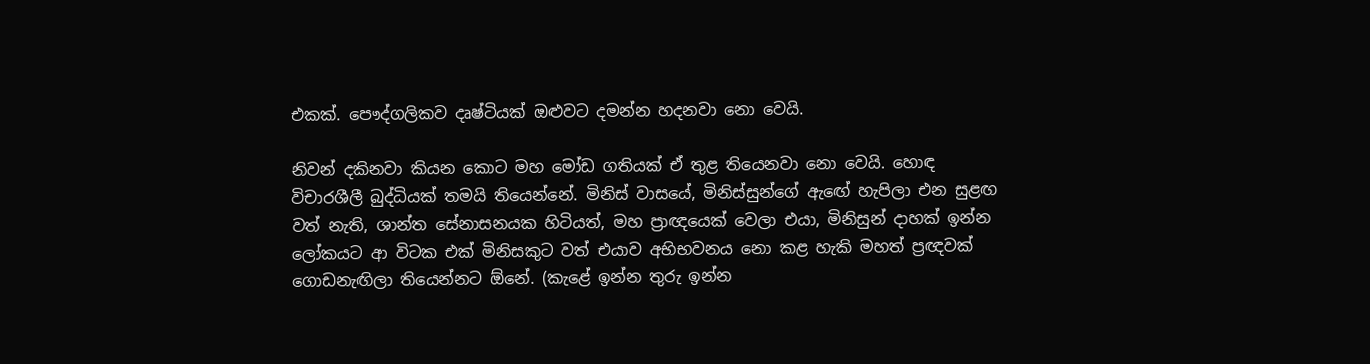එකක්‌. පෞද්ගලිකව දෘෂ්ටියක්‌ ඔළුවට දමන්න හදනවා නො වෙයි.

නිවන් දකිනවා කියන කොට මහ මෝඩ ගතියක්‌ ඒ තුළ තියෙනවා නො වෙයි. හොඳ විචාරශීලී බුද්ධියක්‌ තමයි තියෙන්නේ. මිනිස්‌ වාසයේ, මිනිස්‌සුන්ගේ ඇඟේ හැපිලා එන සුළඟ වත් නැති, ශාන්ත සේනාසනයක හිටියත්, මහ ප්‍රාඥයෙක්‌ වෙලා එයා, මිනිසුන් දාහක්‌ ඉන්න ලෝකයට ආ විටක එක්‌ මිනිසකුට වත් එයාව අභිභවනය නො කළ හැකි මහත් ප්‍රඥවක්‌ ගොඩනැඟිලා තියෙන්නට ඕනේ. (කැළේ ඉන්න තුරු ඉන්න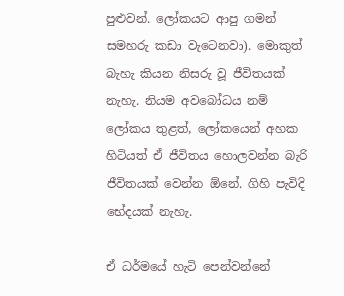පුළුවන්. ලෝකයට ආපු ගමන් සමහරු කඩා වැටෙනවා). මොකුත් බැහැ කියන නිසරු වූ ජීවිතයක්‌ නැහැ. නියම අවබෝධය නම් ලෝකය තුළත්, ලෝකයෙන් අහක හිටියත් ඒ ජීවිතය හොලවන්න බැරි ජීවිතයක්‌ වෙන්න ඕනේ. ගිහි පැවිදි භේදයක්‌ නැහැ.

ඒ ධර්මයේ හැටි පෙන්වන්නේ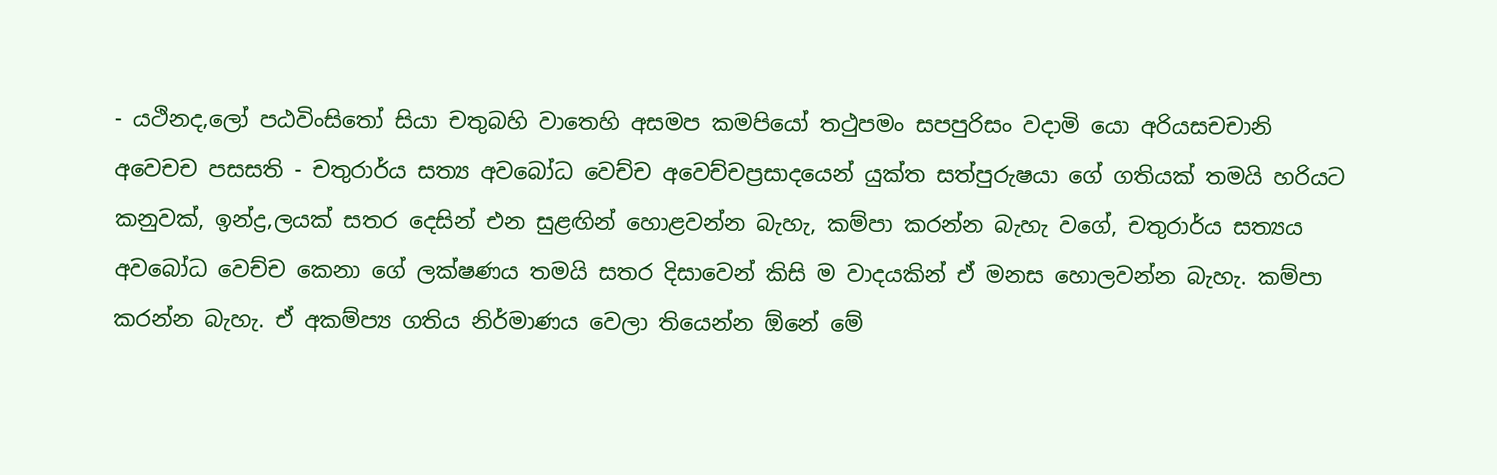- යථිනද‚ලෝ පඨවිංසිතෝ සියා චතුබහි වාතෙහි අසමප කමපියෝ තථුපමං සපපුරිසං වදාමි යො අරියසචචානි අවෙචච පසසති - චතුරාර්ය සත්‍ය අවබෝධ වෙච්ච අවෙච්චප්‍රසාදයෙන් යුක්‌ත සත්පුරුෂයා ගේ ගතියක්‌ තමයි හරියට කනුවක්‌, ඉන්ද්‍ර‚ලයක්‌ සතර දෙසින් එන සුළඟින් හොළවන්න බැහැ, කම්පා කරන්න බැහැ වගේ, චතුරාර්ය සත්‍යය අවබෝධ වෙච්ච කෙනා ගේ ලක්‌ෂණය තමයි සතර දිසාවෙන් කිසි ම වාදයකින් ඒ මනස හොලවන්න බැහැ. කම්පා කරන්න බැහැ. ඒ අකම්ප්‍ය ගතිය නිර්මාණය වෙලා තියෙන්න ඕනේ මේ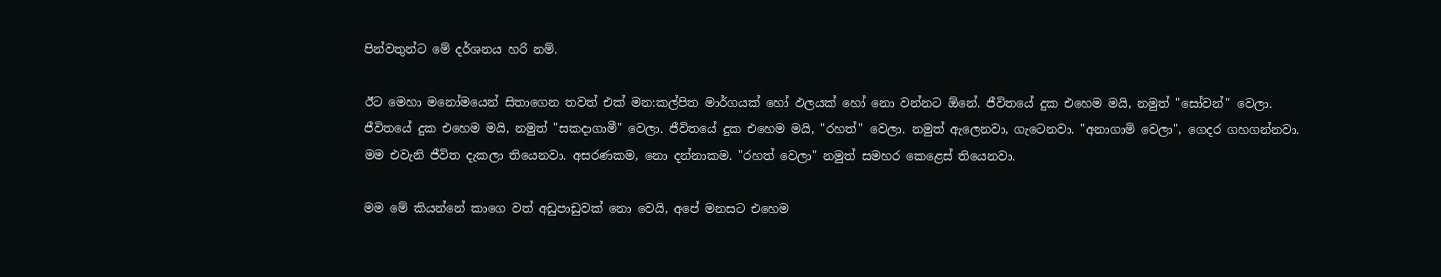පින්වතුන්ට මේ දර්ශනය හරි නම්.

ඊට මෙහා මනෝමයෙන් සිතාගෙන තවත් එක්‌ මන:කල්පිත මාර්ගයක්‌ හෝ ඵලයක්‌ හෝ නො වන්නට ඕනේ. ජීවිතයේ දුක එහෙම මයි, නමුත් "සෝවන්" වෙලා. ජීවිතයේ දුක එහෙම මයි, නමුත් "සකදාගාමී" වෙලා. ජීවිතයේ දුක එහෙම මයි, "රහත්" වෙලා. නමුත් ඇලෙනවා, ගැටෙනවා. "අනාගාමි වෙලා", ගෙදර ගහගන්නවා. මම එවැනි ජීවිත දැකලා තියෙනවා. අසරණකම, නො දන්නාකම. "රහත් වෙලා" නමුත් සමහර කෙළෙස්‌ තියෙනවා.

මම මේ කියන්නේ කාගෙ වත් අඩුපාඩුවක්‌ නො වෙයි, අපේ මනසට එහෙම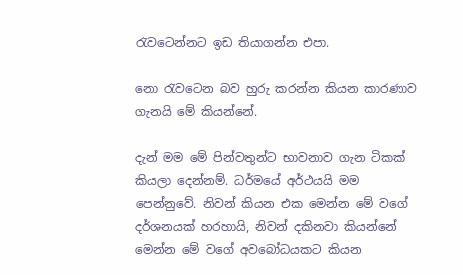රැවටෙන්නට ඉඩ තියාගන්න එපා.

නො රැවටෙන බව හුරු කරන්න කියන කාරණාව ගැනයි මේ කියන්නේ.

දැන් මම මේ පින්වතුන්ට භාවනාව ගැන ටිකක්‌ කියලා දෙන්නම්. ධර්මයේ අර්ථයයි මම පෙන්නුවේ. නිවන් කියන එක මෙන්න මේ වගේ දර්ශනයක්‌ හරහායි, නිවන් දකිනවා කියන්නේ මෙන්න මේ වගේ අවබෝධයකට කියන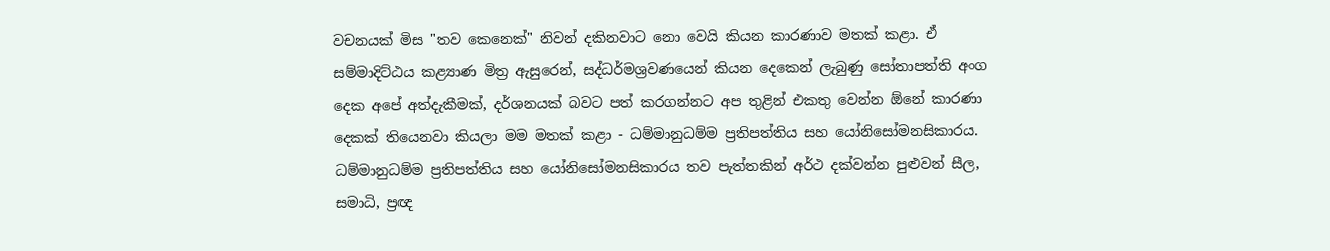වචනයක්‌ මිස "තව කෙනෙක්‌" නිවන් දකිනවාට නො වෙයි කියන කාරණාව මතක්‌ කළා. ඒ සම්මාදිට්‌ඨය කළ්‍යාණ මිත්‍ර ඇසුරෙන්, සද්ධර්මශ්‍රවණයෙන් කියන දෙකෙන් ලැබුණු සෝතාපත්ති අංග දෙක අපේ අත්දැකීමක්‌, දර්ශනයක්‌ බවට පත් කරගන්නට අප තුළින් එකතු වෙන්න ඕනේ කාරණා දෙකක්‌ තියෙනවා කියලා මම මතක්‌ කළා - ධම්මානුධම්ම ප්‍රතිපත්තිය සහ යෝනිසෝමනසිකාරය. ධම්මානුධම්ම ප්‍රතිපත්තිය සහ යෝනිසෝමනසිකාරය තව පැත්තකින් අර්ථ දක්‌වන්න පුළුවන් සීල, සමාධි, ප්‍රඥ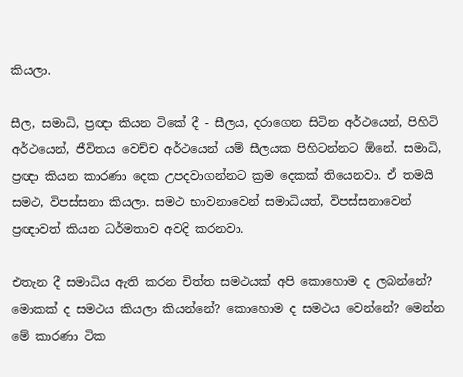කියලා.

සීල, සමාධි, ප්‍රඥා කියන ටිකේ දී - සීලය, දරාගෙන සිටින අර්ථයෙන්, පිහිටි අර්ථයෙන්, ජීවිතය වෙච්ච අර්ථයෙන් යම් සීලයක පිහිටන්නට ඕනේ. සමාධි, ප්‍රඥා කියන කාරණා දෙක උපදවාගන්නට ක්‍රම දෙකක්‌ තියෙනවා. ඒ තමයි සමථ, විපස්‌සනා කියලා. සමථ භාවනාවෙන් සමාධියත්, විපස්‌සනාවෙන් ප්‍රඥාවත් කියන ධර්මතාව අවදි කරනවා.

එතැන දී සමාධිය ඇති කරන චිත්ත සමථයක්‌ අපි කොහොම ද ලබන්නේ? මොකක්‌ ද සමථය කියලා කියන්නේ? කොහොම ද සමථය වෙන්නේ? මෙන්න මේ කාරණා ටික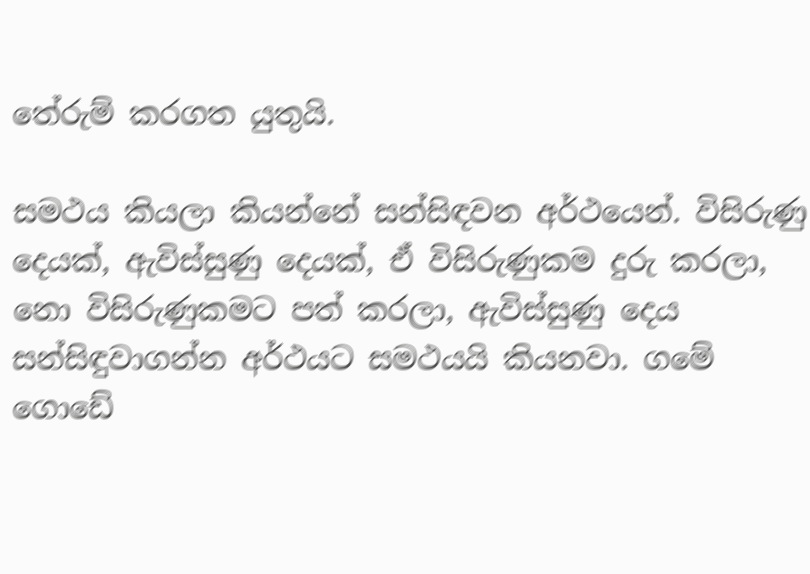තේරුම් කරගත යුතුයි.

සමථය කියලා කියන්නේ සන්සිඳවන අර්ථයෙන්. විසිරුණු දෙයක්‌, ඇවිස්‌සුණු දෙයක්‌, ඒ විසිරුණුකම දුරු කරලා, නො විසිරුණුකමට පත් කරලා, ඇවිස්‌සුණු දෙය සන්සිඳුවාගන්න අර්ථයට සමථයයි කියනවා. ගමේ ගොඩේ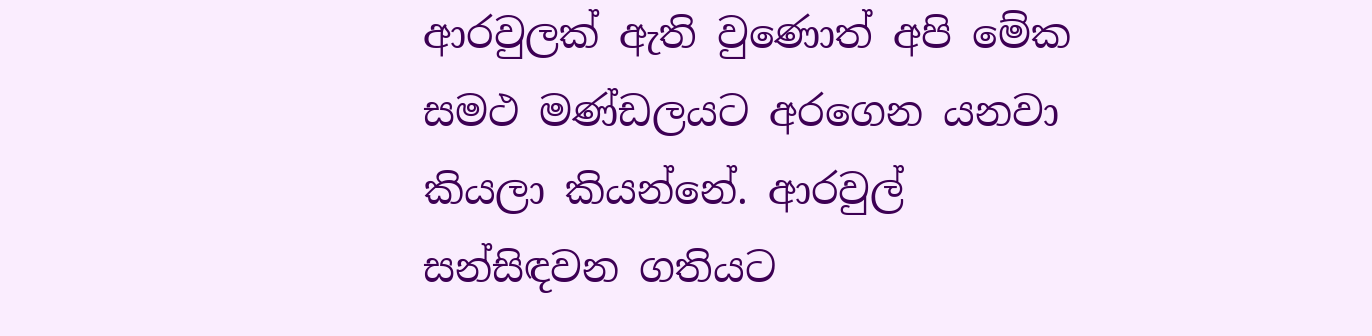ආරවුලක්‌ ඇති වුණොත් අපි මේක සමථ මණ්‌ඩලයට අරගෙන යනවා කියලා කියන්නේ. ආරවුල් සන්සිඳවන ගතියට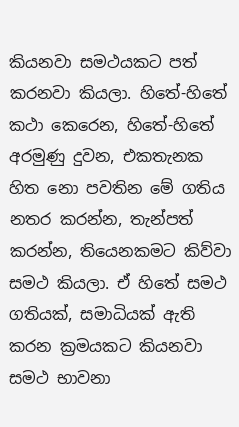කියනවා සමථයකට පත් කරනවා කියලා. හිතේ-හිතේ කථා කෙරෙන, හිතේ-හිතේ අරමුණු දුවන, එකතැනක හිත නො පවතින මේ ගතිය නතර කරන්න, තැන්පත් කරන්න, තියෙනකමට කිව්වා සමථ කියලා. ඒ හිතේ සමථ ගතියක්‌, සමාධියක්‌ ඇති කරන ක්‍රමයකට කියනවා සමථ භාවනා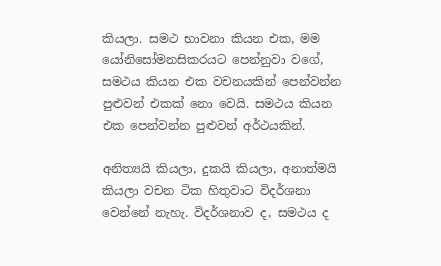කියලා. සමථ භාවනා කියන එක, මම යෝනිසෝමනසිකරයට පෙන්නුවා වගේ, සමථය කියන එක වචනයකින් පෙන්වන්න පුළුවන් එකක්‌ නො වෙයි. සමථය කියන එක පෙන්වන්න පුළුවන් අර්ථයකින්.

අනිත්‍යයි කියලා, දුකයි කියලා, අනාත්මයි කියලා වචන ටික හිතුවාට විදර්ශනා වෙන්නේ නැහැ. විදර්ශනාව ද, සමථය ද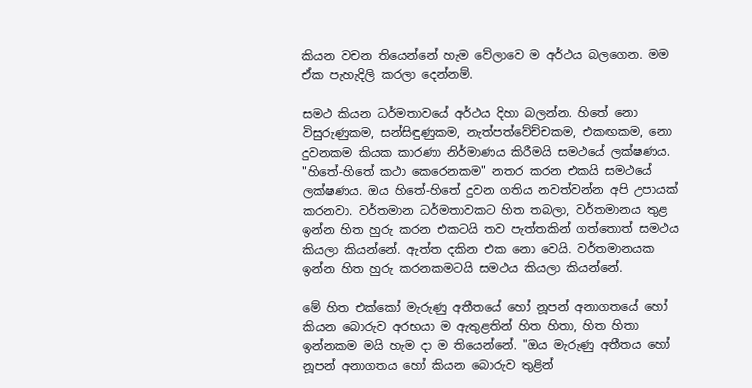කියන වචන තියෙන්නේ හැම වේලාවෙ ම අර්ථය බලගෙන. මම ඒක පැහැදිලි කරලා දෙන්නම්.

සමථ කියන ධර්මතාවයේ අර්ථය දිහා බලන්න. හිතේ නො විසුරුණුකම, සන්සිඳුණුකම, නැත්පත්වේච්චකම, එකඟකම, නො දුවනකම කියක කාරණා නිර්මාණය කිරීමයි සමථයේ ලක්‌ෂණය. "හිතේ-හිතේ කථා කෙරෙනකම" නතර කරන එකයි සමථයේ ලක්‌ෂණය. ඔය හිතේ-හිතේ දුවන ගතිය නවත්වන්න අපි උපායක්‌ කරනවා. වර්තමාන ධර්මතාවකට හිත තබලා, වර්තමානය තුළ ඉන්න හිත හුරු කරන එකටයි තව පැත්තකින් ගත්තොත් සමථය කියලා කියන්නේ. ඇත්ත දකින එක නො වෙයි. වර්තමානයක ඉන්න හිත හුරු කරනකමටයි සමථය කියලා කියන්නේ.

මේ හිත එක්‌කෝ මැරුණු අතීතයේ හෝ නූපන් අනාගතයේ හෝ කියන බොරුව අරභයා ම ඇතුළතින් හිත හිතා, හිත හිතා ඉන්නකම මයි හැම දා ම තියෙන්නේ. "ඔය මැරුණු අතීතය හෝ නූපන් අනාගතය හෝ කියන බොරුව තුළින්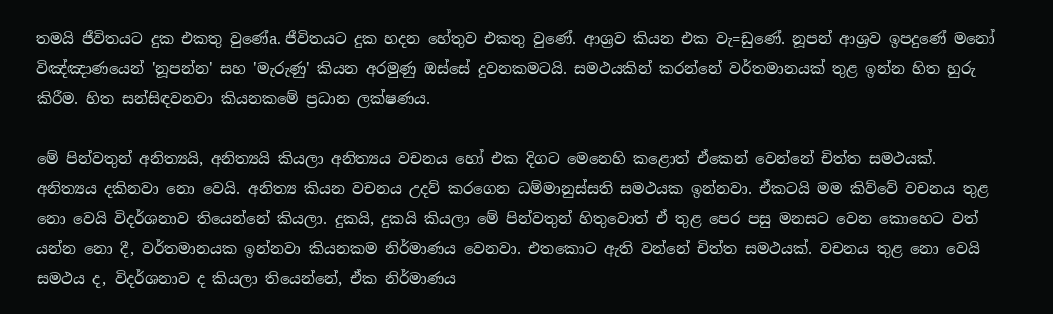තමයි ජීවිතයට දුක එකතු වුණේa. ජීවිතයට දුක හදන හේතුව එකතු වුණේ. ආශ්‍රව කියන එක වැ=ඩුණේ. නූපන් ආශ්‍රව ඉපදුණේ මනෝ විඤ්ඤාණයෙන් 'නූපන්න' සහ 'මැරුණු' කියන අරමුණු ඔස්‌සේ දුවනකමටයි. සමථයකින් කරන්නේ වර්තමානයක්‌ තුළ ඉන්න හිත හුරු කිරීම. හිත සන්සිඳවනවා කියනකමේ ප්‍රධාන ලක්‌ෂණය.

මේ පින්වතුන් අනිත්‍යයි, අනිත්‍යයි කියලා අනිත්‍යය වචනය හෝ එක දිගට මෙනෙහි කළොත් ඒකෙන් වෙන්නේ චිත්ත සමථයක්‌. අනිත්‍යය දකිනවා නො වෙයි. අනිත්‍ය කියන වචනය උදව් කරගෙන ධම්මානුස්‌සති සමථයක ඉන්නවා. ඒකටයි මම කිව්වේ වචනය තුළ නො වෙයි විදර්ශනාව තියෙන්නේ කියලා. දුකයි, දුකයි කියලා මේ පින්වතුන් හිතුවොත් ඒ තුළ පෙර පසු මනසට වෙන කොහෙට වත් යන්න නො දී, වර්තමානයක ඉන්නවා කියනකම නිර්මාණය වෙනවා. එතකොට ඇති වන්නේ චිත්ත සමථයක්‌. වචනය තුළ නො වෙයි සමථය ද, විදර්ශනාව ද කියලා තියෙන්නේ, ඒක නිර්මාණය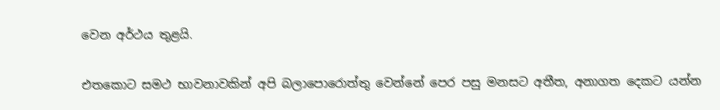වෙන අර්ථය තුළයි.

එතකොට සමථ භාවනාවකින් අපි බලාපොරොත්තු වෙන්නේ පෙර පසු මනසට අතීත, අනාගත දෙකට යන්න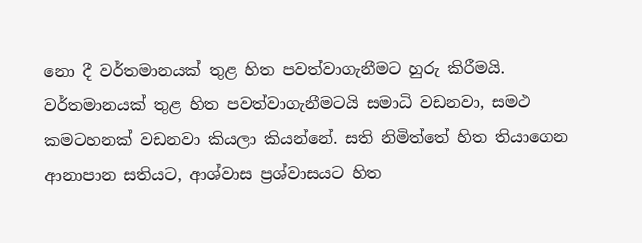නො දී වර්තමානයක්‌ තුළ හිත පවත්වාගැනීමට හුරු කිරීමයි. වර්තමානයක්‌ තුළ හිත පවත්වාගැනීමටයි සමාධි වඩනවා, සමථ කමටහනක්‌ වඩනවා කියලා කියන්නේ. සති නිමිත්තේ හිත තියාගෙන ආනාපාන සතියට, ආශ්වාස ප්‍රශ්වාසයට හිත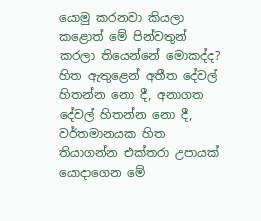යොමු කරනවා කියලා කළොත් මේ පින්වතුන් කරලා තියෙන්නේ මොකද්ද? හිත ඇතුළෙන් අතීත දේවල් හිතන්න නො දී, අනාගත දේවල් හිතන්න නො දී, වර්තමානයක හිත තියාගන්න එක්‌තරා උපායක්‌ යොදාගෙන මේ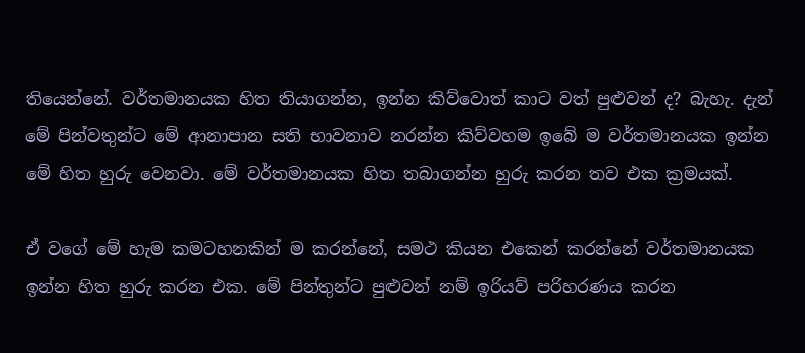තියෙන්නේ. වර්තමානයක හිත තියාගන්න, ඉන්න කිව්වොත් කාට වත් පුළුවන් ද? බැහැ. දැන් මේ පින්වතුන්ට මේ ආනාපාන සති භාවනාව නරන්න කිව්වහම ඉබේ ම වර්තමානයක ඉන්න මේ හිත හුරු වෙනවා. මේ වර්තමානයක හිත තබාගන්න හුරු කරන තව එක ක්‍රමයක්‌.

ඒ වගේ මේ හැම කමටහනකින් ම කරන්නේ, සමථ කියන එකෙන් කරන්නේ වර්තමානයක ඉන්න හිත හුරු කරන එක. මේ පින්තුන්ට පුළුවන් නම් ඉරියව් පරිහරණය කරන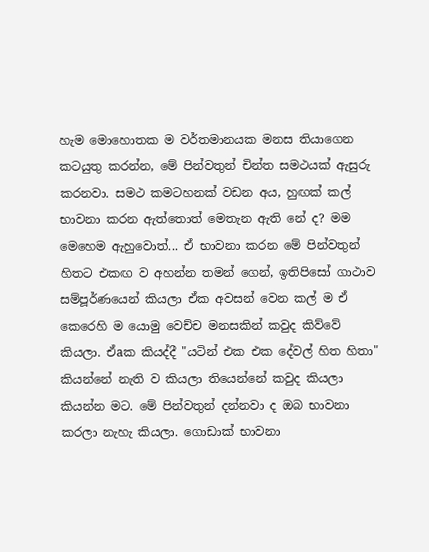හැම මොහොතක ම වර්තමානයක මනස තියාගෙන කටයුතු කරන්න, මේ පින්වතුන් චින්ත සමථයක්‌ ඇසුරු කරනවා. සමථ කමටහනක්‌ වඩන අය, හුඟක්‌ කල් භාවනා කරන ඇත්තොත් මෙතැන ඇති නේ ද? මම මෙහෙම ඇහුවොත්... ඒ භාවනා කරන මේ පින්වතුන් හිතට එකඟ ව අහන්න තමන් ගෙන්, ඉතිපිසෝ ගාථාව සම්පූර්ණයෙන් කියලා ඒක අවසන් වෙන කල් ම ඒ කෙරෙහි ම යොමු වෙච්ච මනසකින් කවුද කිව්වේ කියලා. ඒaක කියද්දී "යටින් එක එක දේවල් හිත හිතා" කියන්නේ නැති ව කියලා තියෙන්නේ කවුද කියලා කියන්න මට. මේ පින්වතුන් දන්නවා ද ඔබ භාවනා කරලා නැහැ කියලා. ගොඩාක්‌ භාවනා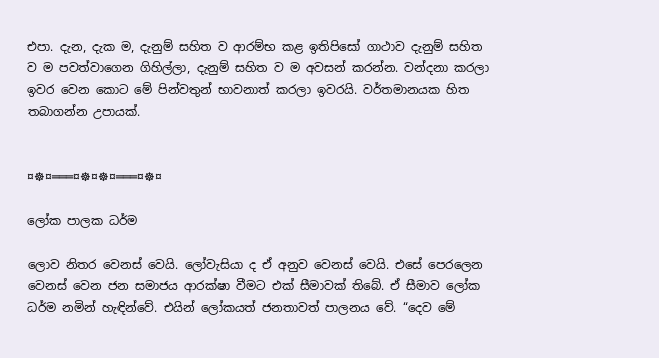එපා. දැන, දැක ම, දැනුම් සහිත ව ආරම්භ කළ ඉතිපිසෝ ගාථාව දැනුම් සහිත ව ම පවත්වාගෙන ගිහිල්ලා, දැනුම් සහිත ව ම අවසන් කරන්න. වන්දනා කරලා ඉවර වෙන කොට මේ පින්වතුන් භාවනාත් කරලා ඉවරයි. වර්තමානයක හිත තබාගන්න උපායක්‌.


¤☸¤═══¤☸¤☸¤═══¤☸¤

ලෝක පාලක ධර්ම

ලොව නිතර වෙනස් වෙයි. ලෝවැසියා ද ඒ අනුව වෙනස් වෙයි. එසේ පෙරලෙන වෙනස් වෙන ජන සමාජය ආරක්ෂා වීමට එක් සීමාවක් තිබේ. ඒ සීමාව ලෝක ධර්ම නමින් හැඳින්වේ. එයින් ලෝකයත් ජනතාවත් පාලනය වේ. “දෙව මේ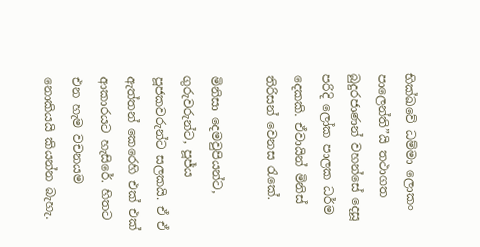භික්ඛවේ ධම්මා ලොකං පාලෙන්ති”යි තථාගත බුදුරජාණන් වහන්සේ දෙසූ පරිදි ලෝක පාලක ධර්ම දෙකකි. ඒවායින් මිනිස් තිරිසන් වෙනස රැකේ.

මිනිසා දෙමවුපියන්ට, ගුරුවරුන්ට, පූජ්ය පූජකවරුන්ට සලකයි. ඒ ඒ ඇත්තන් කෙරෙහි එක් එක් ආකාරයට හැසිරේ. හිතට එන හැම වචනයම නොකියයි කියන්න බැහැ.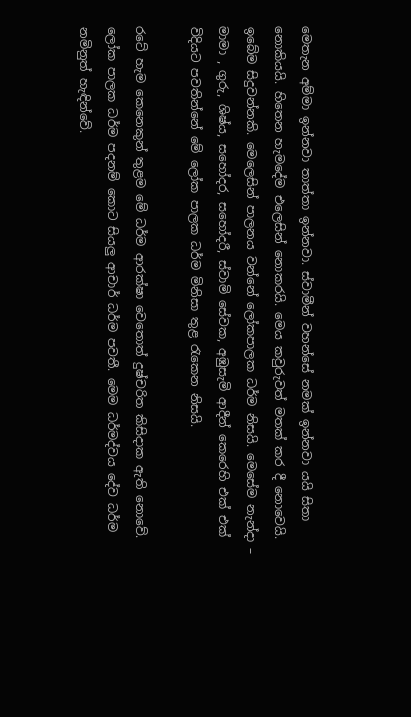මෙතැන අම්මා ඉන්නවා තාත්තා ඉන්නවා. ස්වාමීන් වහන්සේ නමක් ඉන්නවා යයි සිතා නොකියයි. හිතෙන හැමදේම එලෙසින් නොකරයි. මෙය කවුරුවත් මතක් කර දී නොවෙයි. ඉබේම සිදුවන්නකි. මෙලෙසින් පාලනය වන්නේ ලෝකපාලක ධර්ම නිසයි. මෙසේම නැන්දා – මාමා , ගුරු, ශිෂ්ය, සහෝදර, සහෝදරී, ස්වාමි සේවක, අඹුසැමි ආදීන් කෙරෙහි එක් එක් විදියට පවතින්නේ මේ ලෝක පාලක ධර්ම මිනිසා තුළ රැකෙන නිසයි.

රටේ හැම කෙනෙකුන් තුළම මේ ධර්ම ආරක්ෂා වෙතොත් දුෂ්චරිත කිසිදාක ඇති නොවේ. ලෝක පාලක ධර්ම පදනම් කොට සියලු ආචාර් ධර්ම පවතී. මෙම ධර්මද්වය දේව ධර්ම නමිනුත් හැඳින්වේ.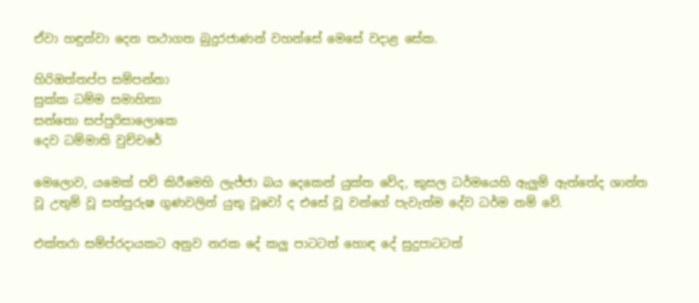ඒවා හඳුන්වා දෙන තථාගත බුදුරජාණන් වහන්සේ මෙසේ වදාළ සේක.

හිරිඔත්තප්ප සම්පන්නා
සුක්ක ධම්ම සමාහිතා
සන්තො සප්පුරිසාලොකෙ
දෙව ධම්මාති වුච්චරේ

මෙලොව, යමෙක් පව් කිරීමෙහි ලැජ්ජා බය දෙකෙන් යුක්ත වේද, කුසල ධර්මයෙහි ඇලුම් ඇත්තේද ශාන්ත වූ උතුම් වූ සත්පුරුෂ ගුණවලින් යුතු වූවෝ ද එසේ වූ වන්ගේ පැවැත්ම දේව ධර්ම නම් වේ.

එක්තරා සම්ප්රදායකට අනුව නරක දේ කලු පාටටත් හොඳ දේ සුදුපාටටත්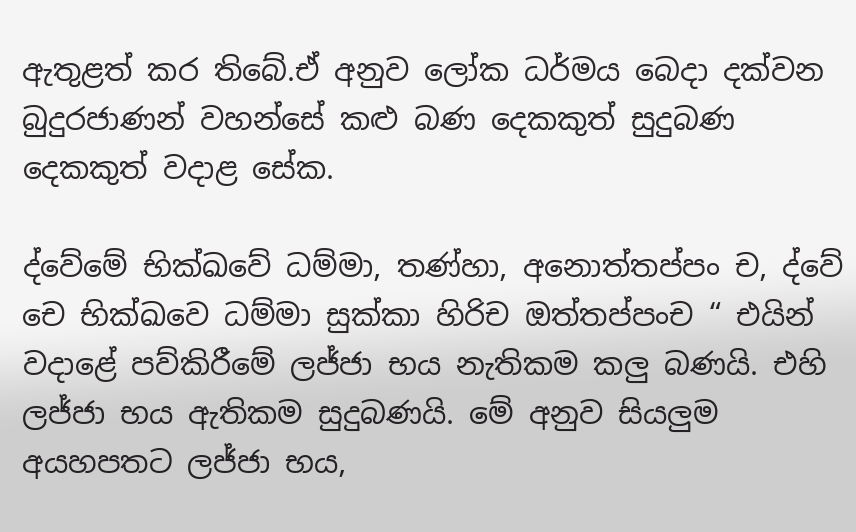ඇතුළත් කර තිබේ.ඒ අනුව ලෝක ධර්මය බෙදා දක්වන බුදුරජාණන් වහන්සේ කළු බණ දෙකකුත් සුදුබණ දෙකකුත් වදාළ සේක.

ද්වේමේ භික්ඛවේ ධම්මා, තණ්හා, අනොත්තප්පං ච, ද්වේ චෙ භික්ඛවෙ ධම්මා සුක්කා හිරිච ඔත්තප්පංච “ එයින් වදාළේ පව්කිරීමේ ලජ්ජා භය නැතිකම කලු බණයි. එහි ලජ්ජා භය ඇතිකම සුදුබණයි. මේ අනුව සියලුම අයහපතට ලජ්ජා භය,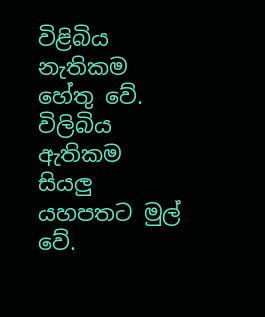විළිබිය නැතිකම හේතු වේ. විලිබිය ඇතිකම සියලු යහපතට මුල් වේ.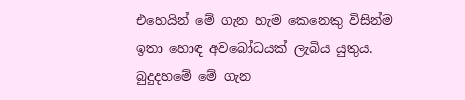එහෙයින් මේ ගැන හැම කෙනෙකු විසින්ම ඉතා හොඳ අවබෝධයක් ලැබිය යුතුය. බුදුදහමේ මේ ගැන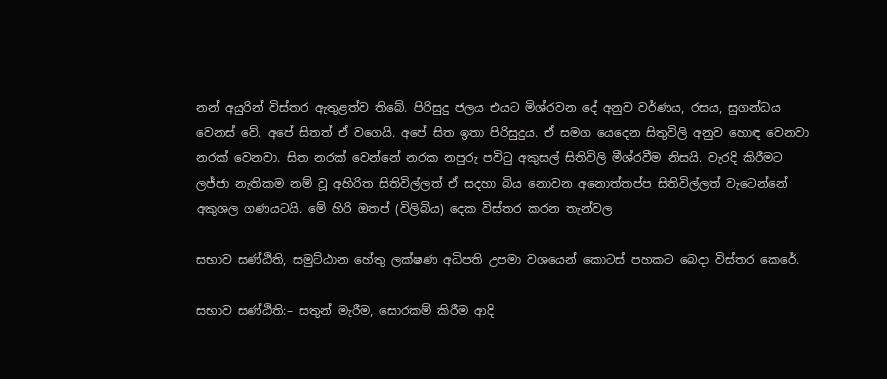නන් අයුරින් විස්තර ඇතුළත්ව තිබේ. පිරිසුදු ජලය එයට මිශ්රවන දේ අනුව වර්ණය, රසය, සුගන්ධය වෙනස් වේ. අපේ සිතත් ඒ වගෙයි. අපේ සිත ඉතා පිරිසුදුය. ඒ සමග යෙදෙන සිතුවිලි අනුව හොඳ වෙනවා නරක් වෙනවා. සිත නරක් වෙන්නේ නරක නපුරු පවිටු අකුසල් සිතිවිලි මීශ්රවීම නිසයි. වැරදි කිරීමට ලජ්ජා නැතිකම නම් වූ අහිරිත සිතිවිල්ලත් ඒ සදහා බිය නොවන අනොත්තප්ප සිතිවිල්ලත් වැටෙන්නේ අකුශල ගණයටයි. මේ හිරි ඔතප් (විලිබිය) දෙක විස්තර කරන තැන්වල

සභාව සණ්ඨිති, සමුට්ඨාන හේතු ලක්ෂණ අධිපති උපමා වශයෙන් කොටස් පහකට බෙදා විස්තර කෙරේ.

සභාව සණ්ඨිති:– සතුන් මැරීම, සොරකම් කිරීම ආදි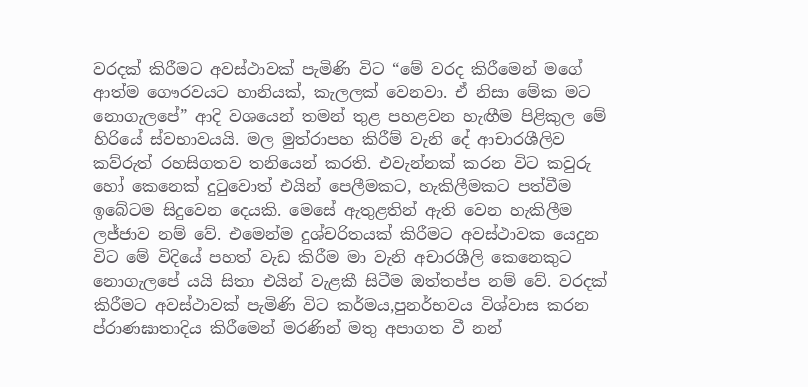වරදක් කිරීමට අවස්ථාවක් පැමිණි විට “මේ වරද කිරීමෙන් මගේ ආත්ම ගෞරවයට හානියක්, කැලලක් වෙනවා. ඒ නිසා මේක මට නොගැලපේ” ආදි වශයෙන් තමන් තුළ පහළවන හැඟීම පිළිකුල මේ හිරියේ ස්වභාවයයි. මල මුත්රාපහ කිරීම් වැනි දේ ආචාරශීලිව කව්රුත් රහසිගතව තනියෙන් කරති. එවැන්නක් කරන විට කවුරු හෝ කෙනෙක් දුටුවොත් එයින් පෙලීමකට, හැකිලීමකට පත්වීම ඉබේටම සිදුවෙන දෙයකි. මෙසේ ඇතුළතින් ඇති වෙන හැකිලීම ලජ්ජාව නම් වේ. එමෙන්ම දුශ්චරිතයක් කිරීමට අවස්ථාවක යෙදුන විට මේ විදියේ පහත් වැඩ කිරීම මා වැනි අචාරශීලි කෙනෙකුට නොගැලපේ යයි සිතා එයින් වැළකී සිටීම ඔත්තප්ප නම් වේ. වරදක් කිරීමට අවස්ථාවක් පැමිණි විට කර්මය,පුනර්භවය විශ්වාස කරන ප්රාණඝාතාදිය කිරීමෙන් මරණින් මතු අපාගත වී නන්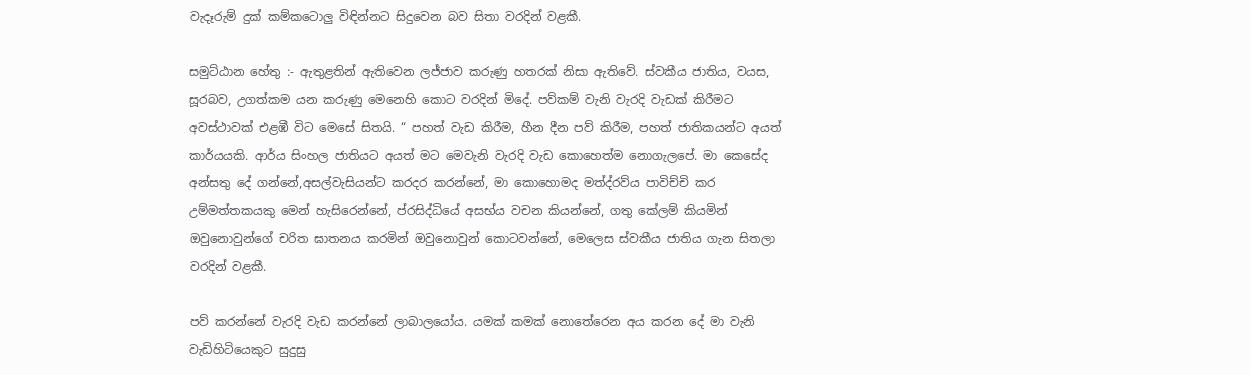වැදෑරුම් දුක් කම්කටොලු විඳින්නට සිදුවෙන බව සිතා වරදින් වළකී.

සමුට්ඨාන හේතු :- ඇතුළතින් ඇතිවෙන ලජ්ජාව කරුණු හතරක් නිසා ඇතිවේ. ස්වකීය ජාතිය, වයස, සූරබව, උගත්කම යන කරුණු මෙනෙහි කොට වරදින් මිදේ. පව්කම් වැනි වැරදි වැඩක් කිරීමට අවස්ථාවක් එළඹී විට මෙසේ සිතයි. “ පහත් වැඩ කිරීම, හීන දීන පව් කිරීම, පහත් ජාතිකයන්ට අයත් කාර්යයකි. ආර්ය සිංහල ජාතියට අයත් මට මෙවැනි වැරදි වැඩ කොහෙත්ම නොගැලපේ. මා කෙසේද අන්සතු දේ ගන්නේ,අසල්වැසියන්ට කරදර කරන්නේ, මා කොහොමද මත්ද්රව්ය පාවිච්චි කර උම්මත්තකයකු මෙන් හැසිරෙන්නේ, ප්රසිද්ධියේ අසභ්ය වචන කියන්නේ, ගතු කේලම් කියමින් ඔවුනොවුන්ගේ චරිත ඝාතනය කරමින් ඔවුනොවුන් කොටවන්නේ, මෙලෙස ස්වකීය ජාතිය ගැන සිතලා වරදින් වළකී.

පව් කරන්නේ වැරදි වැඩ කරන්නේ ලාබාලයෝය. යමක් කමක් නොතේරෙන අය කරන දේ මා වැනි වැඩිහිටියෙකුට සුදුසු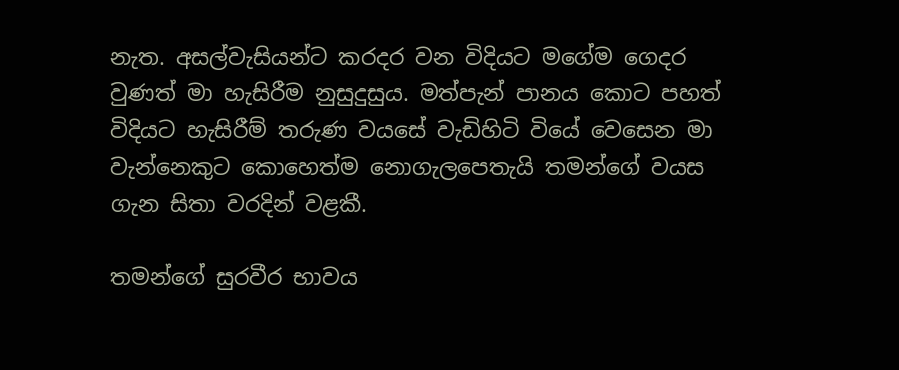නැත. අසල්වැසියන්ට කරදර වන විදියට මගේම ගෙදර වුණත් මා හැසිරීම නුසුදුසුය. මත්පැන් පානය කොට පහත් විදියට හැසිරීම් තරුණ වයසේ වැඩිහිටි වියේ වෙසෙන මා වැන්නෙකුට කොහෙත්ම නොගැලපෙතැයි තමන්ගේ වයස ගැන සිතා වරදින් වළකී.

තමන්ගේ සුරවීර භාවය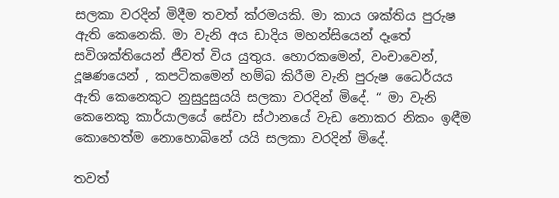සලකා වරදින් මිදීම තවත් ක්රමයකි. මා කාය ශක්තිය පුරුෂ ඇති කෙනෙකි. මා වැනි අය ඩාදිය මහන්සියෙන් දෑතේ සවිශක්තියෙන් ජීවත් විය යුතුය. හොරකමෙන්, වංචාවෙන්, දූෂණයෙන් , කපටිකමෙන් හම්බ කිරීම වැනි පුරුෂ ධෛර්යය ඇති කෙනෙකුට නුසුදුසුයයි සලකා වරදින් මිදේ. “ මා වැනි කෙනෙකු කාර්යාලයේ සේවා ස්ථානයේ වැඩ නොකර නිකං ඉඳීම කොහෙත්ම නොහොබිනේ යයි සලකා වරදින් මිදේ.

තවත්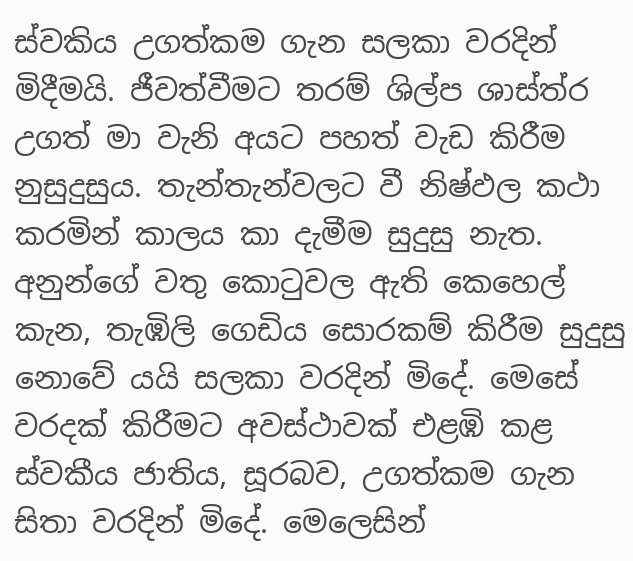ස්වකිය උගත්කම ගැන සලකා වරදින් මිදීමයි. ජීවත්වීමට තරම් ශිල්ප ශාස්ත්ර උගත් මා වැනි අයට පහත් වැඩ කිරීම නුසුදුසුය. තැන්තැන්වලට වී නිෂ්ඵල කථා කරමින් කාලය කා දැමීම සුදුසු නැත. අනුන්ගේ වතු කොටුවල ඇති කෙහෙල් කැන, තැඹිලි ගෙඩිය සොරකම් කිරීම සුදුසු නොවේ යයි සලකා වරදින් මිදේ. මෙසේ වරදක් කිරීමට අවස්ථාවක් එළඹි කළ ස්වකීය ජාතිය, සූරබව, උගත්කම ගැන සිතා වරදින් මිදේ. මෙලෙසින්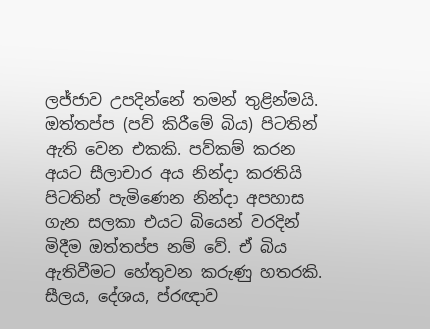ලජ්ජාව උපදින්නේ තමන් තුළින්මයි. ඔත්තප්ප (පව් කිරීමේ බිය) පිටතින් ඇති වෙන එකකි. පව්කම් කරන අයට සීලාචාර අය නින්දා කරතියි පිටතින් පැමිණෙන නින්දා අපහාස ගැන සලකා එයට බියෙන් වරදින් මිදීම ඔත්තප්ප නම් වේ. ඒ බිය ඇතිවීමට හේතුවන කරුණු හතරකි. සීලය, දේශය, ප්රඥාව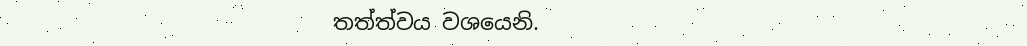තත්ත්වය වශයෙනි.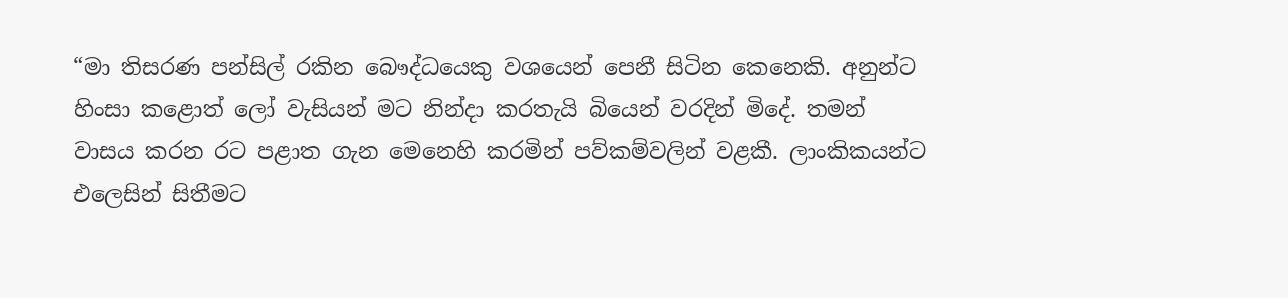“මා තිසරණ පන්සිල් රකින බෞද්ධයෙකු වශයෙන් පෙනී සිටින කෙනෙකි. අනුන්ට හිංසා කළොත් ලෝ වැසියන් මට නින්දා කරතැයි බියෙන් වරදින් මිදේ. තමන් වාසය කරන රට පළාත ගැන මෙනෙහි කරමින් පව්කම්වලින් වළකී. ලාංකිකයන්ට එලෙසින් සිතීමට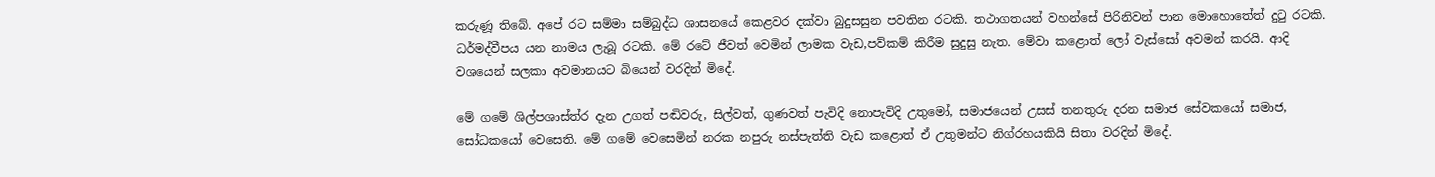කරුණූ තිබේ. අපේ රට සම්මා සම්බුද්ධ ශාසනයේ කෙළවර දක්වා බුදුසසුන පවතින රටකි. තථාගතයන් වහන්සේ පිරිනිවන් පාන මොහොතේත් දුටු රටකි. ධර්මද්වීපය යන නාමය ලැබූ රටකි. මේ රටේ ජීවත් වෙමින් ලාමක වැඩ,පව්කම් කිරීම සුදුසු නැත. මේවා කළොත් ලෝ වැස්සෝ අවමන් කරයි. ආදි වශයෙන් සලකා අවමානයට බියෙන් වරදින් මිදේ.

මේ ගමේ ශිල්පශාස්ත්ර දැන උගත් පඬිවරු, සිල්වත්, ගුණවත් පැවිදි නොපැවිදි උතුමෝ, සමාජයෙන් උසස් තනතුරු දරන සමාජ සේවකයෝ සමාජ, සෝධකයෝ වෙසෙති. මේ ගමේ වෙසෙමින් නරක නපුරු නස්පැත්ති වැඩ කළොත් ඒ උතුමන්ට නිග්රහයකියි සිතා වරදින් මිදේ.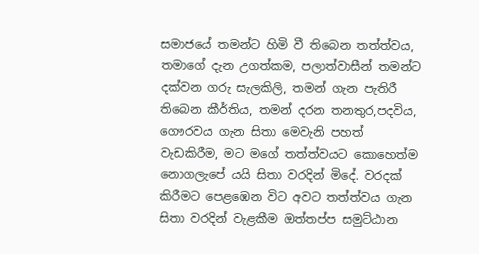සමාජයේ තමන්ට හිමි වී තිබෙන තත්ත්වය, තමාගේ දැන උගත්කම, පලාත්වාසීන් තමන්ට දක්වන ගරු සැලකිලි, තමන් ගැන පැතිරී තිබෙන කීර්තිය, තමන් දරන තනතුර,පදවිය, ගෞරවය ගැන සිතා මෙවැනි පහත් වැඩකිරීම, මට මගේ තත්ත්වයට කොහෙත්ම නොගලැපේ යයි සිතා වරදින් මිදේ. වරදක් කිරීමට පෙළඹෙන විට අවට තත්ත්වය ගැන සිතා වරදින් වැළකීම ඔත්තප්ප සමුට්ඨාන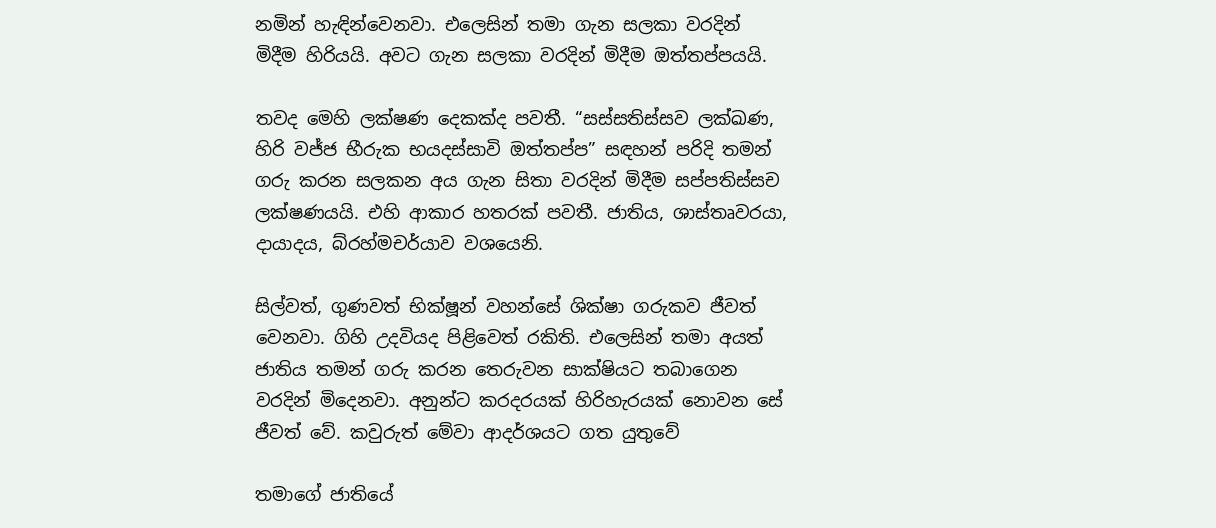නමින් හැඳින්වෙනවා. එලෙසින් තමා ගැන සලකා වරදින් මිදීම හිරියයි. අවට ගැන සලකා වරදින් මිදීම ඔත්තප්පයයි.

තවද මෙහි ලක්ෂණ දෙකක්ද පවතී. “සස්සතිස්සව ලක්ඛණ, හිරි වජ්ජ භීරුක භයදස්සාවි ඔත්තප්ප” සඳහන් පරිදි තමන් ගරු කරන සලකන අය ගැන සිතා වරදින් මිදීම සප්පතිස්සච ලක්ෂණයයි. එහි ආකාර හතරක් පවතී. ජාතිය, ශාස්තෘවරයා, දායාදය, බ්රහ්මචර්යාව වශයෙනි.

සිල්වත්, ගුණවත් භික්ෂූන් වහන්සේ ශික්ෂා ගරුකව ජීවත් වෙනවා. ගිහි උදවියද පිළිවෙත් රකිති. එලෙසින් තමා අයත් ජාතිය තමන් ගරු කරන තෙරුවන සාක්ෂියට තබාගෙන වරදින් මිදෙනවා. අනුන්ට කරදරයක් හිරිහැරයක් නොවන සේ ජීවත් වේ. කවුරුත් මේවා ආදර්ශයට ගත යුතුවේ

තමාගේ ජාතියේ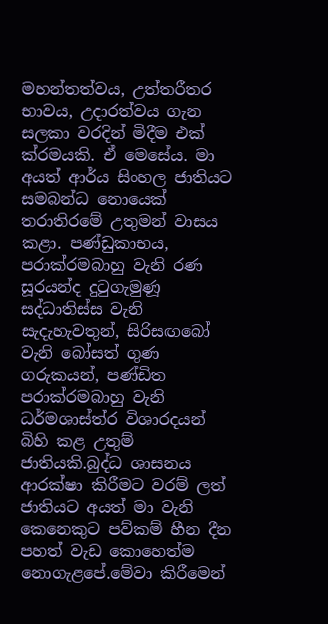මහන්තත්වය, උත්තරීතර භාවය, උදාරත්වය ගැන සලකා වරදින් මිදීම එක් ක්රමයකි. ඒ මෙසේය. මා අයත් ආර්ය සිංහල ජාතියට සමබන්ධ නොයෙක් තරාතිරමේ උතුමන් වාසය කළා. පණ්ඩුකාභය, පරාක්රමබාහු වැනි රණ සූරයන්ද දුටුගැමුණූ සද්ධාතිස්ස වැනි සැදැහැවතුන්, සිරිසඟබෝ වැනි බෝසත් ගුණ ගරුකයන්, පණ්ඩිත පරාක්රමබාහු වැනි ධර්මශාස්ත්ර විශාරදයන් බිහි කළ උතුම් ජාතියකි.බුද්ධ ශාසනය ආරක්ෂා කිරීමට වරම් ලත් ජාතියට අයත් මා වැනි කෙනෙකුට පව්කම් හීන දීන පහත් වැඩ කොහෙත්ම නොගැළපේ.මේවා කිරීමෙන්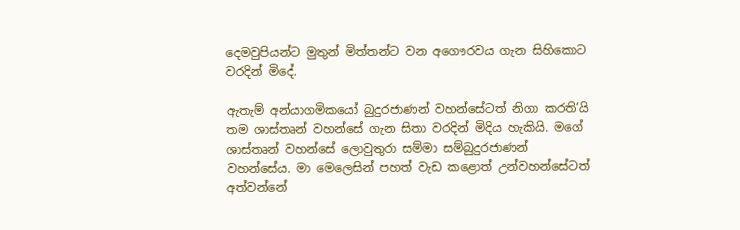දෙමවුපියන්ට මුතුන් මිත්තන්ට වන අගෞරවය ගැන සිහිකොට වරදින් මිදේ.

ඇතැම් අන්යාගමිකයෝ බුදුරජාණන් වහන්සේටත් නිගා කරති’යි තම ශාස්තෘන් වහන්සේ ගැන සිතා වරදින් මිදිය හැකියි. මගේ ශාස්තෘන් වහන්සේ ලොවුතුරා සම්මා සම්බුදුරජාණන් වහන්සේය. මා මෙලෙසින් පහත් වැඩ කළොත් උන්වහන්සේටත් අත්වන්නේ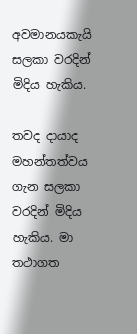අවමානයකැයි සලකා වරදින් මිදිය හැකිය.

තවද දායාද මහන්තත්වය ගැන සලකා වරදින් මිදිය හැකිය. මා තථාගත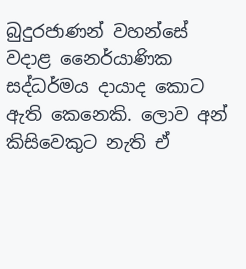බුදුරජාණන් වහන්සේ වදාළ නෛර්යාණික සද්ධර්මය දායාද කොට ඇති කෙනෙකි. ලොව අන් කිසිවෙකුට නැති ඒ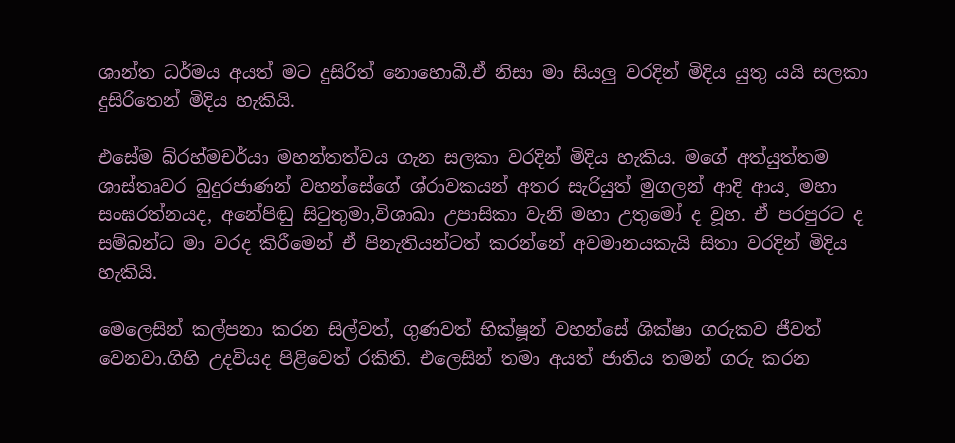ශාන්ත ධර්මය අයත් මට දුසිරිත් නොහොබී.ඒ නිසා මා සියලු වරදින් මිදිය යුතු යයි සලකා දුසිරිතෙන් මිදිය හැකියි.

එසේම බ්රහ්මචර්යා මහන්තත්වය ගැන සලකා වරදින් මිදිය හැකිය. මගේ අත්යුත්තම ශාස්තෘවර බුදුරජාණන් වහන්සේගේ ශ්රාවකයන් අතර සැරියුත් මුගලන් ආදි ආය¸ මහා සංඝරත්නයද, අනේපිඬු සිටුතුමා,විශාඛා උපාසිකා වැනි මහා උතුමෝ ද වූහ. ඒ පරපුරට ද සම්බන්ධ මා වරද කිරීමෙන් ඒ පිනැතියන්ටත් කරන්නේ අවමානයකැයි සිතා වරදින් මිදිය හැකියි.

මෙලෙසින් කල්පනා කරන සිල්වත්, ගුණවත් භික්ෂූන් වහන්සේ ශික්ෂා ගරුකව ජීවත් වෙනවා.ගිහි උදවියද පිළිවෙත් රකිති. එලෙසින් තමා අයත් ජාතිය තමන් ගරු කරන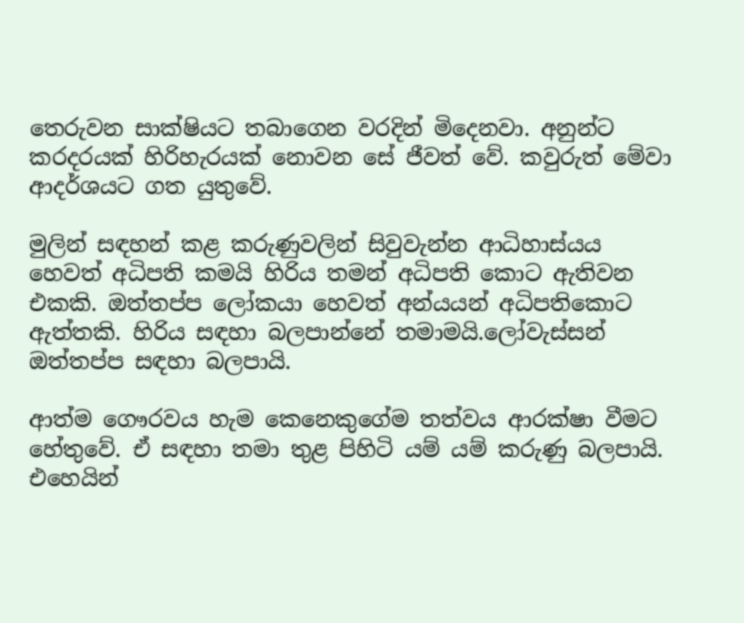තෙරුවන සාක්ෂියට තබාගෙන වරදින් මිදෙනවා. අනුන්ට කරදරයක් හිරිහැරයක් නොවන සේ ජීවත් වේ. කවුරුත් මේවා ආදර්ශයට ගත යුතුවේ.

මුලින් සඳහන් කළ කරුණුවලින් සිවුවැන්න ආධිහාස්යය හෙවත් අධිපති කමයි හිරිය තමන් අධිපති කොට ඇතිවන එකකි. ඔත්තප්ප ලෝකයා හෙවත් අන්යයන් අධිපතිකොට ඇත්තකි. හිරිය සඳහා බලපාන්නේ තමාමයි.ලෝවැස්සන් ඔත්තප්ප සඳහා බලපායි.

ආත්ම ගෞරවය හැම කෙනෙකුගේම තත්වය ආරක්ෂා වීමට හේතුවේ. ඒ සඳහා තමා තුළ පිහිටි යම් යම් කරුණු බලපායි. එහෙයින්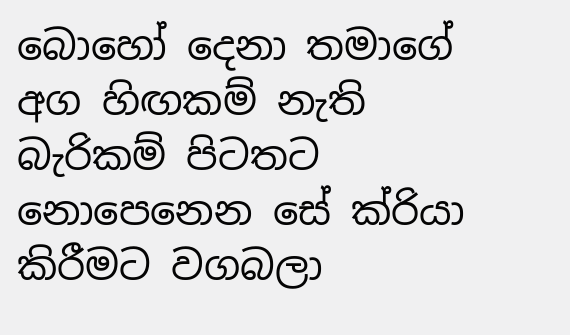බොහෝ දෙනා තමාගේ අග හිඟකම් නැති බැරිකම් පිටතට නොපෙනෙන සේ ක්රියා කිරීමට වගබලා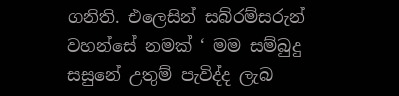ගනිති. එලෙසින් සබ්රම්සරුන් වහන්සේ නමක් ‘ මම සම්බුදු සසුනේ උතුම් පැවිද්ද ලැබ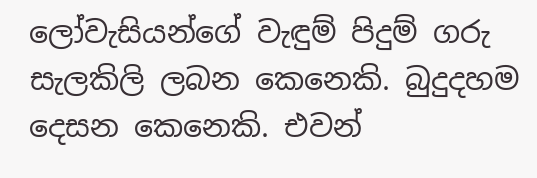ලෝවැසියන්ගේ වැඳුම් පිදුම් ගරු සැලකිලි ලබන කෙනෙකි. බුදුදහම දෙසන කෙනෙකි. එවන්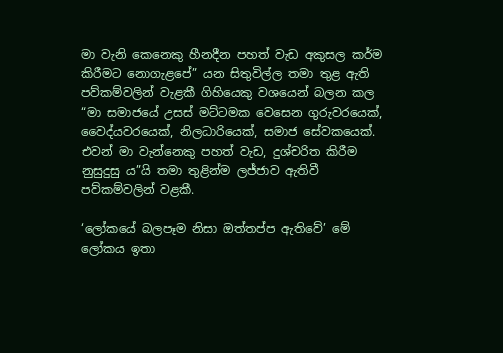මා වැනි කෙනෙකු හීනදීන පහත් වැඩ අකුසල කර්ම කිරීමට නොගැළපේ” යන සිතුවිල්ල තමා තුළ ඇති පව්කම්වලින් වැළකී ගිහියෙකු වශයෙන් බලන කල “මා සමාජයේ උසස් මට්ටමක වෙසෙන ගුරුවරයෙක්, වෛද්යවරයෙක්, නිලධාරියෙක්, සමාජ සේවකයෙක්. එවන් මා වැන්නෙකු පහත් වැඩ, දුශ්චරිත කිරීම නුසුදුසු ය”යි තමා තුළින්ම ලජ්ජාව ඇතිවී පව්කම්වලින් වළකී.

‘ලෝකයේ බලපෑම නිසා ඔත්තප්ප ඇතිවේ’ මේ ලෝකය ඉතා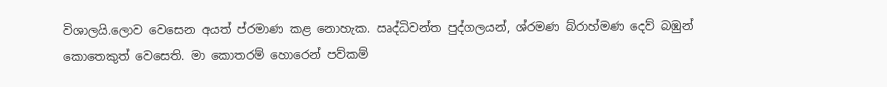විශාලයි.ලොව වෙසෙන අයත් ප්රමාණ කළ නොහැක. ඍද්ධිවන්ත පුද්ගලයන්, ශ්රමණ බ්රාහ්මණ දෙව් බඹුන් කොතෙකුත් වෙසෙති. මා කොතරම් හොරෙන් පව්කම්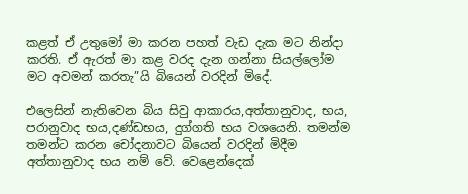කළත් ඒ උතුමෝ මා කරන පහත් වැඩ දැක මට නින්දා කරති. ඒ ඇරත් මා කළ වරද දැන ගන්නා සියල්ලෝම මට අවමන් කරතැ”යි බියෙන් වරදින් මිදේ.

එලෙසින් නැතිවෙන බිය සිවු ආකාරය,අත්තානුවාද, භය, පරානුවාද භය,දණ්ඩභය, දුග්ගති භය වශයෙනි. තමන්ම තමන්ට කරන චෝදනාවට බියෙන් වරදින් මිදීම අත්තානුවාද භය නම් වේ. වෙළෙන්දෙක්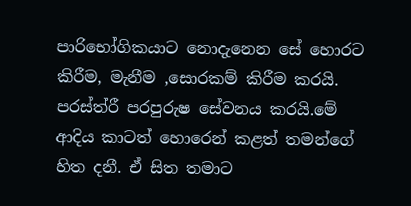පාරිභෝගිකයාට නොදැනෙන සේ හොරට කිරීම, මැනීම ,සොරකම් කිරීම කරයි. පරස්ත්රී පරපුරුෂ සේවනය කරයි.මේ ආදිය කාටත් හොරෙන් කළත් තමන්ගේ හිත දනී. ඒ සිත තමාට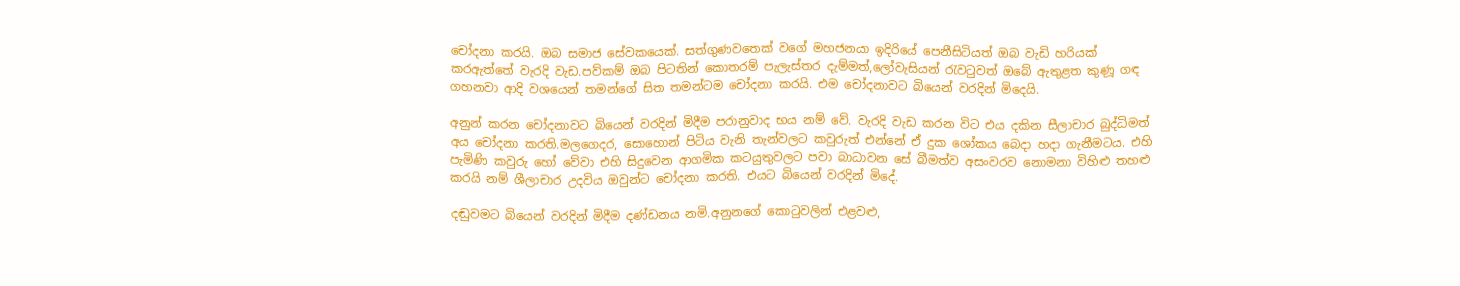චෝදනා කරයි. ඔබ සමාජ සේවකයෙක්. සත්ගුණවතෙක් වගේ මහජනයා ඉදිරියේ පෙනීසිටියත් ඔබ වැඩි හරියක් කරඇත්තේ වැරදි වැඩ.පව්කම් ඔබ පිටතින් කොතරම් පැලැස්තර දැම්මත්,ලෝවැසියන් රැවටුවත් ඔබේ ඇතුළත කුණූ ගඳ ගහනවා ආදි වශයෙන් තමන්ගේ සිත තමන්ටම චෝදනා කරයි. එම චෝදනාවට බියෙන් වරදින් මිදෙයි.

අනුන් කරන චෝදනාවට බියෙන් වරදින් මිදීම පරානුවාද භය නම් වේ. වැරදි වැඩ කරන විට එය දකින සීලාචාර බුද්ධිමත් අය චෝදනා කරති.මලගෙදර, සොහොන් පිටිය වැනි තැන්වලට කවුරුත් එන්නේ ඒ දුක ශෝකය බෙදා හදා ගැනීමටය. එහි පැමිණි කවුරු හෝ වේවා එහි සිදුවෙන ආගමික කටයුතුවලට පවා බාධාවන සේ බීමත්ව අසංවරව නොමනා විහිළු තහළු කරයි නම් ශීලාචාර උදවිය ඔවුන්ට චෝදනා කරති. එයට බියෙන් වරදින් මිදේ.

දඬුවමට බියෙන් වරදින් මිදීම දණ්ඩනය නමි.අනුනගේ කොටුවලින් එළවළු,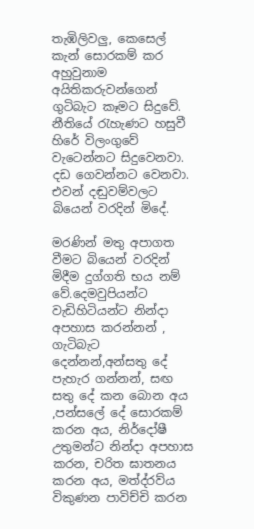තැඹිලිවලු, කෙසෙල් කැන් සොරකම් කර අහුවුනාම අයිතිකරුවන්ගෙන් ගුටිබැට කෑමට සිදුවේ. නීතියේ රැහැණට හසුවී හිරේ විලංගුවේ වැටෙන්නට සිදුවෙනවා. දඩ ගෙවන්නට වෙනවා. එවන් දඬුවම්වලට බියෙන් වරදින් මිදේ.

මරණින් මතු අපාගත වීමට බියෙන් වරදින් මිදීම දුග්ගති භය නම් වේ.දෙමවුපියන්ට වැඩිහිටියන්ට නින්දා අපහාස කරන්නන් , ගැටිබැට දෙන්නන්,අන්සතු දේ පැහැර ගන්නන්, සඟ සතු දේ කන බොන අය ,පන්සලේ දේ සොරකම් කරන අය, නිර්දෝෂී උතුමන්ට නින්දා අපහාස කරන, චරිත ඝාතනය කරන අය, මත්ද්රව්ය විකුණන පාවිච්චි කරන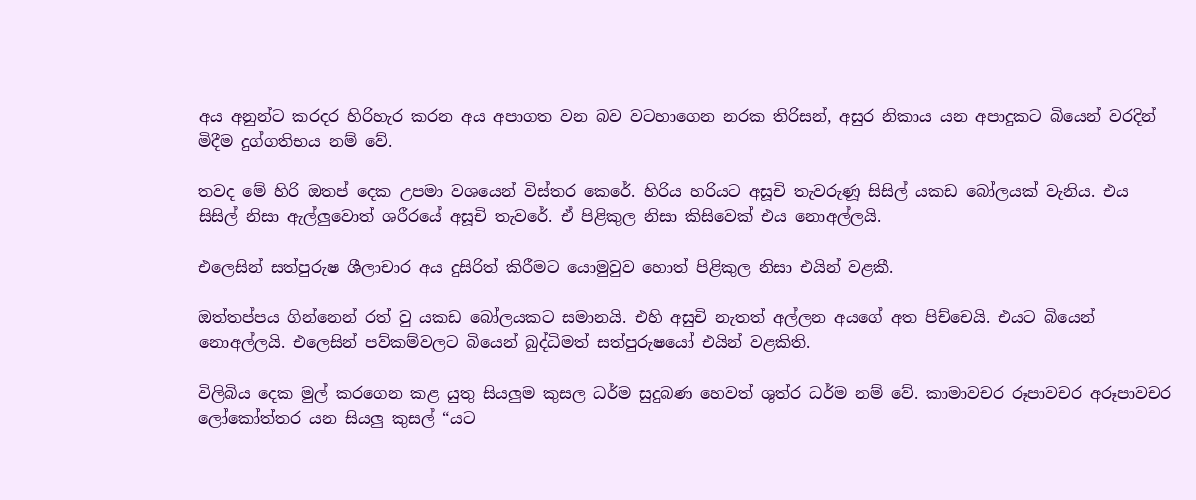අය අනුන්ට කරදර හිරිහැර කරන අය අපාගත වන බව වටහාගෙන නරක තිරිසන්, අසුර නිකාය යන අපාදුකට බියෙන් වරදින් මිදීම දුග්ගතිභය නම් වේ.

තවද මේ හිරි ඔතප් දෙක උපමා වශයෙන් විස්තර කෙරේ. හිරිය හරියට අසූචි තැවරුණූ සිසිල් යකඩ බෝලයක් වැනිය. එය සිසිල් නිසා ඇල්ලුවොත් ශරීරයේ අසූචි තැවරේ. ඒ පිළිකුල නිසා කිසිවෙක් එය නොඅල්ලයි.

එලෙසින් සත්පුරුෂ ශීලාචාර අය දුසිරිත් කිරීමට යොමුවුව හොත් පිළිකුල නිසා එයින් වළකී.

ඔත්තප්පය ගින්නෙන් රත් වු යකඩ බෝලයකට සමානයි. එහි අසුචි නැතත් අල්ලන අයගේ අත පිච්චෙයි. එයට බියෙන් නොඅල්ලයි. එලෙසින් පව්කම්වලට බියෙන් බුද්ධිමත් සත්පුරුෂයෝ එයින් වළකිති.

විලිබිය දෙක මුල් කරගෙන කළ යුතු සියලුම කුසල ධර්ම සුදුබණ හෙවත් ශුත්ර ධර්ම නම් වේ. කාමාවචර රූපාවචර අරූපාවචර ලෝකෝත්තර යන සියලු කුසල් “යට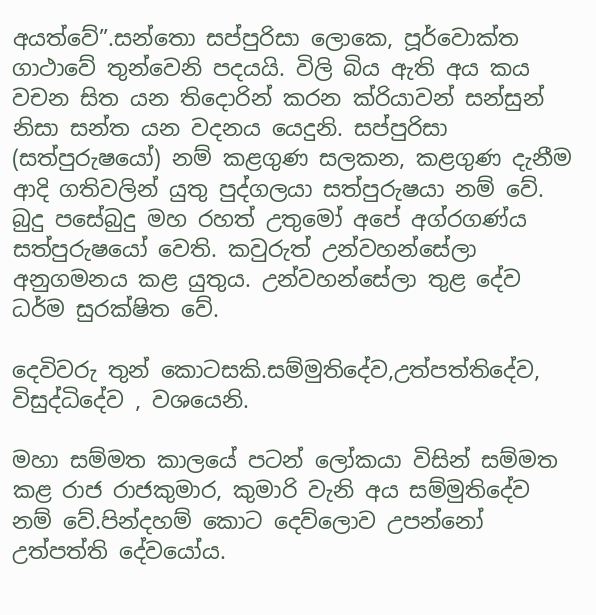අයත්වේ”.සන්තො සප්පුරිසා ලොකෙ, පූර්වොක්ත ගාථාවේ තුන්වෙනි පදයයි. විලි බිය ඇති අය කය වචන සිත යන තිදොරින් කරන ක්රියාවන් සන්සුන් නිසා සන්ත යන වදනය යෙදුනි. සප්පුරිසා (සත්පුරුෂයෝ) නම් කළගුණ සලකන, කළගුණ දැනීම ආදි ගතිවලින් යුතු පුද්ගලයා සත්පුරුෂයා නම් වේ. බුදු පසේබුදු මහ රහත් උතුමෝ අපේ අග්රගණ්ය සත්පුරුෂයෝ වෙති. කවුරුත් උන්වහන්සේලා අනුගමනය කළ යුතුය. උන්වහන්සේලා තුළ දේව ධර්ම සුරක්ෂිත වේ.

දෙවිවරු තුන් කොටසකි.සම්මුතිදේව,උත්පත්තිදේව, විසුද්ධිදේව , වශයෙනි.

මහා සම්මත කාලයේ පටන් ලෝකයා විසින් සම්මත කළ රාජ රාජකුමාර, කුමාරි වැනි අය සම්මුතිදේව නම් වේ.පින්දහම් කොට දෙව්ලොව උපන්නෝ උත්පත්ති දේවයෝය.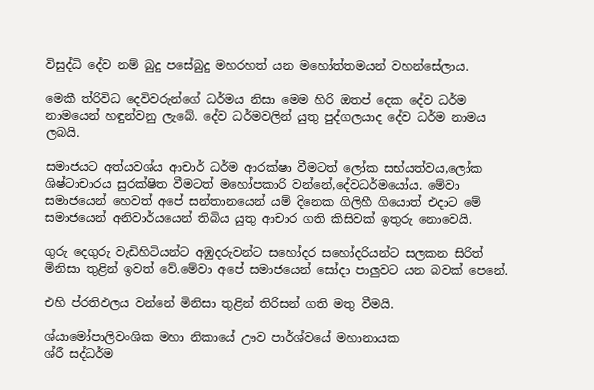විසුද්ධි දේව නම් බුදු පසේබුදු මහරහත් යන මහෝත්තමයන් වහන්සේලාය.

මෙකී ත්රිවිධ දෙවිවරුන්ගේ ධර්මය නිසා මෙම හිරි ඔතප් දෙක දේව ධර්ම නාමයෙන් හඳුන්වනු ලැබේ. දේව ධර්මවලින් යුතු පුද්ගලයාද දේව ධර්ම නාමය ලබයි.

සමාජයට අත්යවශ්ය ආචාර් ධර්ම ආරක්ෂා වීමටත් ලෝක සභ්යත්වය,ලෝක ශිෂ්ටාචාරය සුරක්ෂිත වීමටත් මහෝපකාරි වන්නේ,දේවධර්මයෝය. මේවා සමාජයෙන් හෙවත් අපේ සන්තානයෙන් යම් දිනෙක ගිලිහී ගියොත් එදාට මේ සමාජයෙන් අනිවාර්යයෙන් තිබිය යුතු ආචාර ගති කිසිවක් ඉතුරු නොවෙයි.

ගුරු දෙගුරු වැඩිහිටියන්ට අඹුදරුවන්ට සහෝදර සහෝදරියන්ට සලකන සිරිත් මිනිසා තුළින් ඉවත් වේ.මේවා අපේ සමාජයෙන් සෝදා පාලුවට යන බවක් පෙනේ.

එහි ප්රතිඵලය වන්නේ මිනිසා තුළින් තිරිසන් ගති මතු වීමයි.

ශ්යාමෝපාලිවංශික මහා නිකායේ ඌව පාර්ශ්වයේ මහානායක
ශ්රී සද්ධර්ම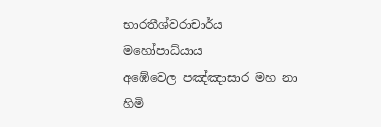භාරතීශ්වරාචාර්ය මහෝපාධ්යාය
අඹේවෙල පඤ්ඤාසාර මහ නා හිමි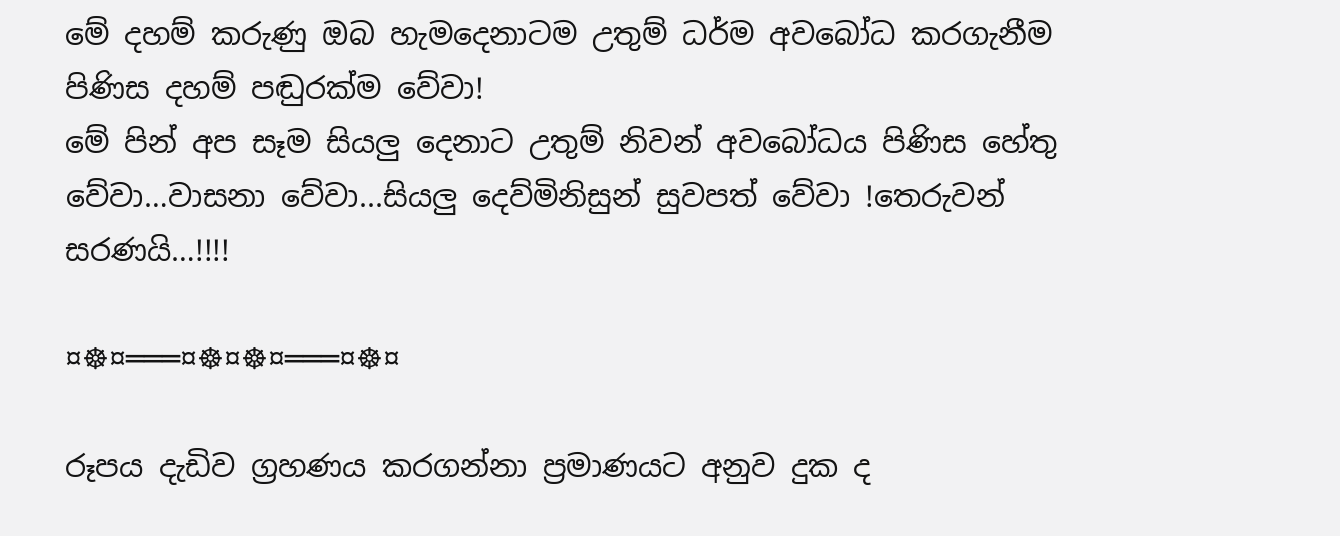මේ දහම් කරුණු ඔබ හැමදෙනාටම උතුම් ධර්ම අවබෝධ කරගැනීම පිණිස දහම් පඬුරක්ම වේවා!
මේ පින් අප සෑම සියලු දෙනාට උතුම් නිවන් අවබෝධය පිණිස හේතු වේවා…වාසනා වේවා...සියලු දෙව්මිනිසුන් සුවපත් වේවා !තෙරුවන් සරණයි…!!!!

¤☸¤═══¤☸¤☸¤═══¤☸¤

රූපය දැඩිව ග්‍රහණය කරගන්නා ප්‍රමාණයට අනුව දුක ද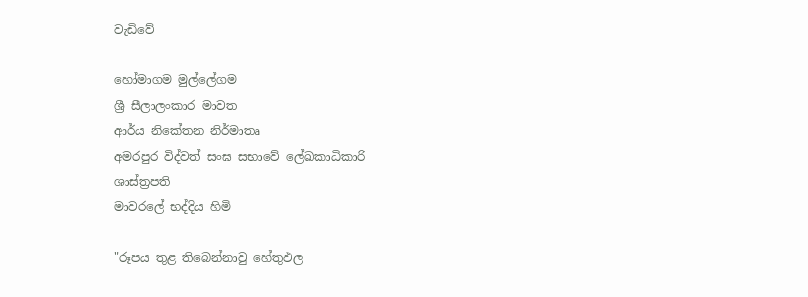වැඩිවේ

හෝමාගම මුල්ලේගම
ශ්‍රී සීලාලංකාර මාවත
ආර්ය නිකේතන නිර්මාතෘ
අමරපුර විද්වත් සංඝ සභාවේ ලේඛකාධිකාරි
ශාස්ත්‍රපති
මාවරලේ භද්දිය හිමි

"රූපය තුළ තිබෙන්නාවු හේතුඵල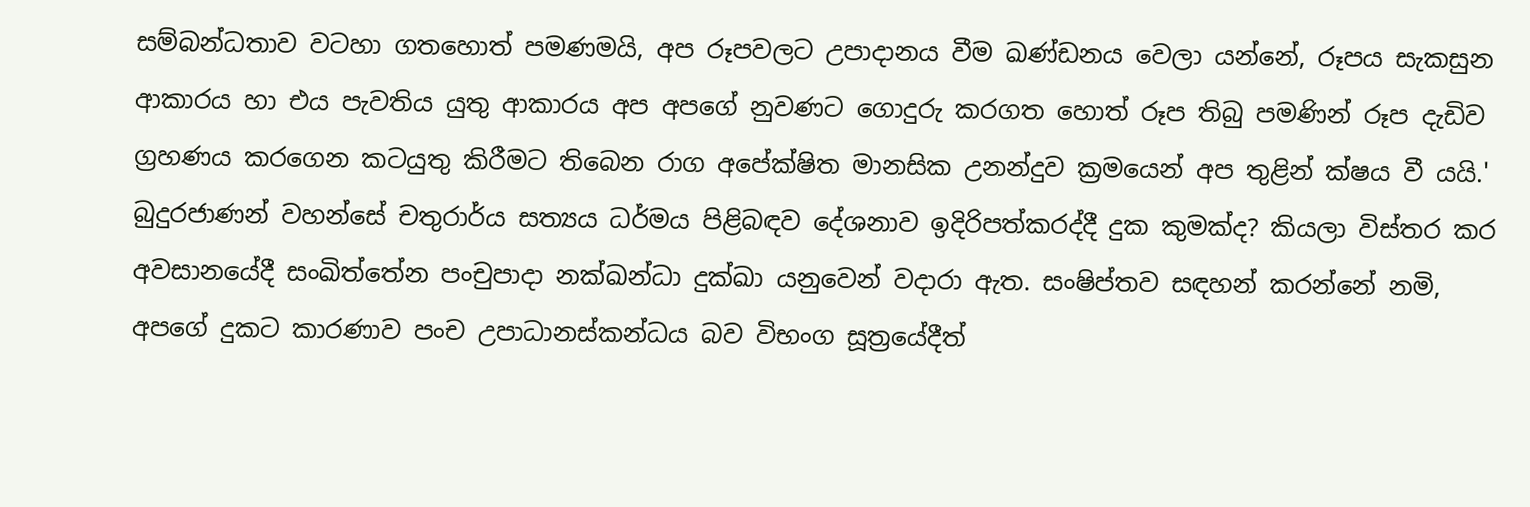සම්බන්ධතාව වටහා ගතහොත් පමණමයි, අප රූපවලට උපාදානය වීම ඛණ්ඩනය වෙලා යන්නේ, රූපය සැකසුන ආකාරය හා එය පැවතිය යුතු ආකාරය අප අපගේ නුවණට ගොදුරු කරගත හොත් රූප තිබු පමණින් රූප දැඩිව ග්‍රහණය කරගෙන කටයුතු කිරීමට තිබෙන රාග අපේක්ෂිත මානසික උනන්දුව ක්‍රමයෙන් අප තුළින් ක්ෂය වී යයි.'
බුදුරජාණන් වහන්සේ චතුරාර්ය සත්‍යය ධර්මය පිළිබඳව දේශනාව ඉදිරිපත්කරද්දී දුක කුමක්ද? කියලා විස්තර කර අවසානයේදී සංඛිත්තේන පංචුපාදා නක්ඛන්ධා දුක්ඛා යනුවෙන් වදාරා ඇත. සංෂිප්තව සඳහන් කරන්නේ නමි, අපගේ දුකට කාරණාව පංච උපාධානස්කන්ධය බව විභංග සූත්‍රයේදීත්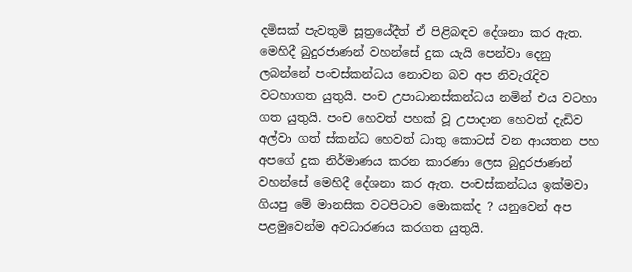දමිසක් පැවතුමි සූත්‍රයේදීත් ඒ පිළිබඳව දේශනා කර ඇත.
මෙහිදී බුදුරජාණන් වහන්සේ දුක යැයි පෙන්වා දෙනු ලබන්නේ පංචස්කන්ධය නොවන බව අප නිවැරැදිව වටහාගත යුතුයි. පංච උපාධානස්කන්ධය නමින් එය වටහා ගත යුතුයි. පංච හෙවත් පහක් වූ උපාදාන හෙවත් දැඩිව අල්වා ගත් ස්කන්ධ හෙවත් ධාතු කොටස් වන ආයතන පහ අපගේ දුක නිර්මාණය කරන කාරණා ලෙස බුදුරජාණන් වහන්සේ මෙහිදී දේශනා කර ඇත. පංචස්කන්ධය ඉක්මවා ගියපු මේ මානසික වටපිටාව මොකක්ද ? යනුවෙන් අප පළමුවෙන්ම අවධාරණය කරගත යුතුයි.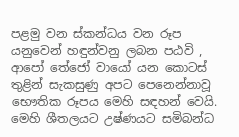පළමු වන ස්කන්ධය වන රූප යනුවෙන් හඳුන්වනු ලබන පඨවි , ආපෝ තේජෝ වායෝ යන කොටස් තුළින් සැකසුණු අපට පෙනෙන්නාවූ භෞතික රූපය මෙහි සඳහන් වෙයි. මෙහි ශීතලයට උෂ්ණයට සමිබන්ධ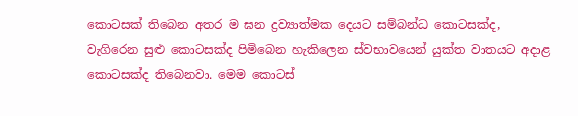කොටසක් තිබෙන අතර ම ඝන ද්‍රව්‍යාත්මක දෙයට සම්බන්ධ කොටසක්ද, වැගිරෙන සුළු කොටසක්ද පිමිබෙන හැකිලෙන ස්වභාවයෙන් යුක්ත වාතයට අදාළ කොටසක්ද තිබෙනවා. මෙම කොටස්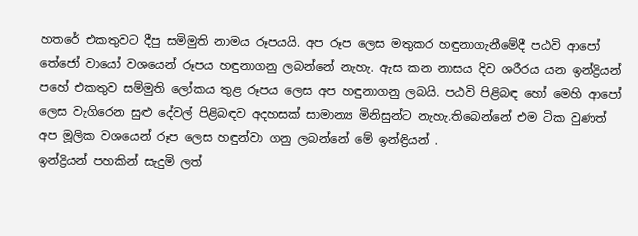හතරේ එකතුවට දීපු සමිමුති නාමය රූපයයි. අප රූප ලෙස මතුකර හඳුනාගැනීමේදී පඨවි ආපෝ තේජෝ වායෝ වශයෙන් රූපය හඳුනාගනු ලබන්නේ නැහැ. ඇස කන නාසය දිව ශරීරය යන ඉන්ද්‍රියන් පහේ එකතුව සම්මුති ලෝකය තුළ රූපය ලෙස අප හඳුනාගනු ලබයි. පඨවි පිළිබඳ හෝ මෙහි ආපෝ ලෙස වැගිරෙන සුළු දේවල් පිළිබඳව අදහසක් සාමාන්‍ය මිනිසුන්ට නැහැ.තිබෙන්නේ එම ටික වුණත් අප මූලික වශයෙන් රූප ලෙස හඳුන්වා ගනු ලබන්නේ මේ ඉන්ඳ්‍රියන් .
ඉන්ද්‍රියන් පහකින් සැදුමි ලත්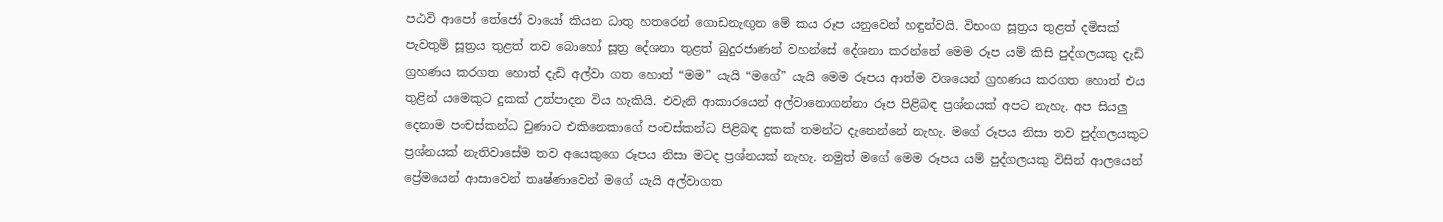පඨවි ආපෝ තේජෝ වායෝ කියන ධාතු හතරෙන් ගොඩනැඟුන මේ කය රූප යනුවෙන් හඳුන්වයි. විභංග සූත්‍රය තුළත් දමිසක් පැවතුම් සූත්‍රය තුළත් තව බොහෝ සූත්‍ර දේශනා තුළත් බුදුරජාණන් වහන්සේ දේශනා කරන්නේ මෙම රූප යම් කිසි පුද්ගලයකු දැඩි ග්‍රහණය කරගත හොත් දැඩි අල්වා ගත හොත් “මම” යැයි “මගේ” යැයි මෙම රූපය ආත්ම වශයෙන් ග්‍රහණය කරගත හොත් එය තුළින් යමෙකුට දුකක් උත්පාදන විය හැකියි. එවැනි ආකාරයෙන් අල්වානොගන්නා රූප පිළිබඳ ප්‍රශ්නයක් අපට නැහැ. අප සියලු දෙනාම පංචස්කන්ධ වුණාට එකිනෙකාගේ පංචස්කන්ධ පිළිබඳ දුකක් තමන්ට දැනෙන්නේ නැහැ. මගේ රූපය නිසා තව පුද්ගලයකුට ප්‍රශ්නයක් නැතිවාසේම තව අයෙකුගෙ රූපය නිසා මටද ප්‍රශ්නයක් නැහැ. නමුත් මගේ මෙම රූපය යම් පුද්ගලයකු විසින් ආලයෙන් ප්‍රේමයෙන් ආසාවෙන් තෘෂ්ණාවෙන් මගේ යැයි අල්වාගත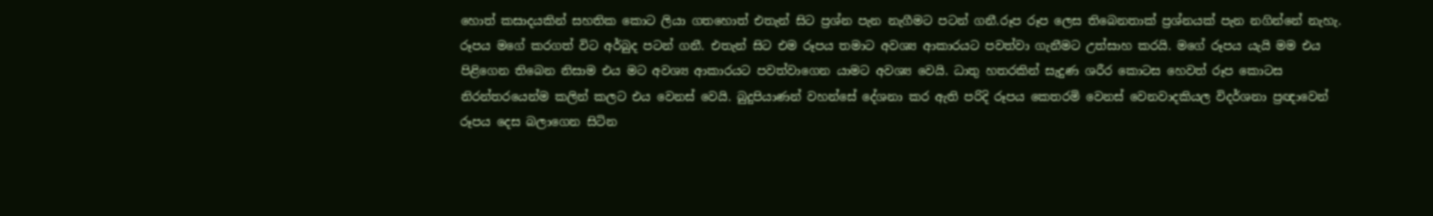හොත් කසාදයකින් සහතික කොට ලියා ගතහොත් එතැන් සිට ප්‍රශ්න පැන නැගීමට පටන් ගනී.රූප රූප ලෙස තිබෙනතාක් ප්‍රශ්නයක් පැන නගින්නේ නැහැ.
රූපය මගේ කරගත් විට අර්බුද පටන් ගනී. එතැන් සිට එම රූපය තමාට අවශ්‍ය ආකාරයට පවත්වා ගැනීමට උත්සාහ කරයි. මගේ රූපය යැයි මම එය පිළිගෙන තිබෙන නිසාම එය මට අවශ්‍ය ආකාරයට පවත්වාගෙන යාමට අවශ්‍ය වෙයි. ධාතු හතරකින් සැදුණ ශරීර කොටස හෙවත් රූප කොටස නිරන්තරයෙන්ම කලින් කලට එය වෙනස් වෙයි. බුදුපියාණන් වහන්සේ දේශනා කර ඇති පරිදි රූපය කෙතරමි වෙනස් වෙනවාදකියල විදර්ශනා ප්‍රඥාවෙන් රූපය දෙස බලාගෙන සිටින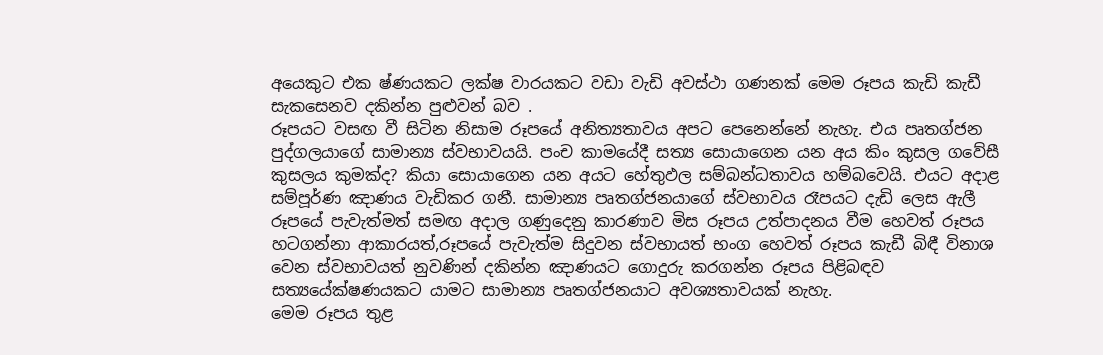අයෙකුට එක ෂ්ණයකට ලක්ෂ වාරයකට වඩා වැඩි අවස්ථා ගණනක් මෙම රූපය කැඩි කැඩී සැකසෙනව දකින්න පුළුවන් බව .
රූපයට වසඟ වී සිටින නිසාම රූපයේ අනිත්‍යතාවය අපට පෙනෙන්නේ නැහැ. එය පෘතග්ජන පුද්ගලයාගේ සාමාන්‍ය ස්වභාවයයි. පංච කාමයේදී සත්‍ය සොයාගෙන යන අය කිං කුසල ගවේසී කුසලය කුමක්ද? කියා සොයාගෙන යන අයට හේතුඵල සම්බන්ධතාවය හම්බවෙයි. එයට අදාළ සම්පූර්ණ ඤාණය වැඩිකර ගනී. සාමාන්‍ය පෘතග්ජනයාගේ ස්වභාවය රෑපයට දැඩි ලෙස ඇලී රූපයේ පැවැත්මත් සමඟ අදාල ගණුදෙනු කාරණාව මිස රූපය උත්පාදනය වීම හෙවත් රූපය හටගන්නා ආකාරයත්,රූපයේ පැවැත්ම සිදුවන ස්වභායත් භංග හෙවත් රූපය කැඩී බිඳී විනාශ වෙන ස්වභාවයත් නුවණින් දකින්න ඤාණයට ගොදුරු කරගන්න රූපය පිළිබඳව සත්‍යයේක්ෂණයකට යාමට සාමාන්‍ය පෘතග්ජනයාට අවශ්‍යතාවයක් නැහැ.
මෙම රූපය තුළ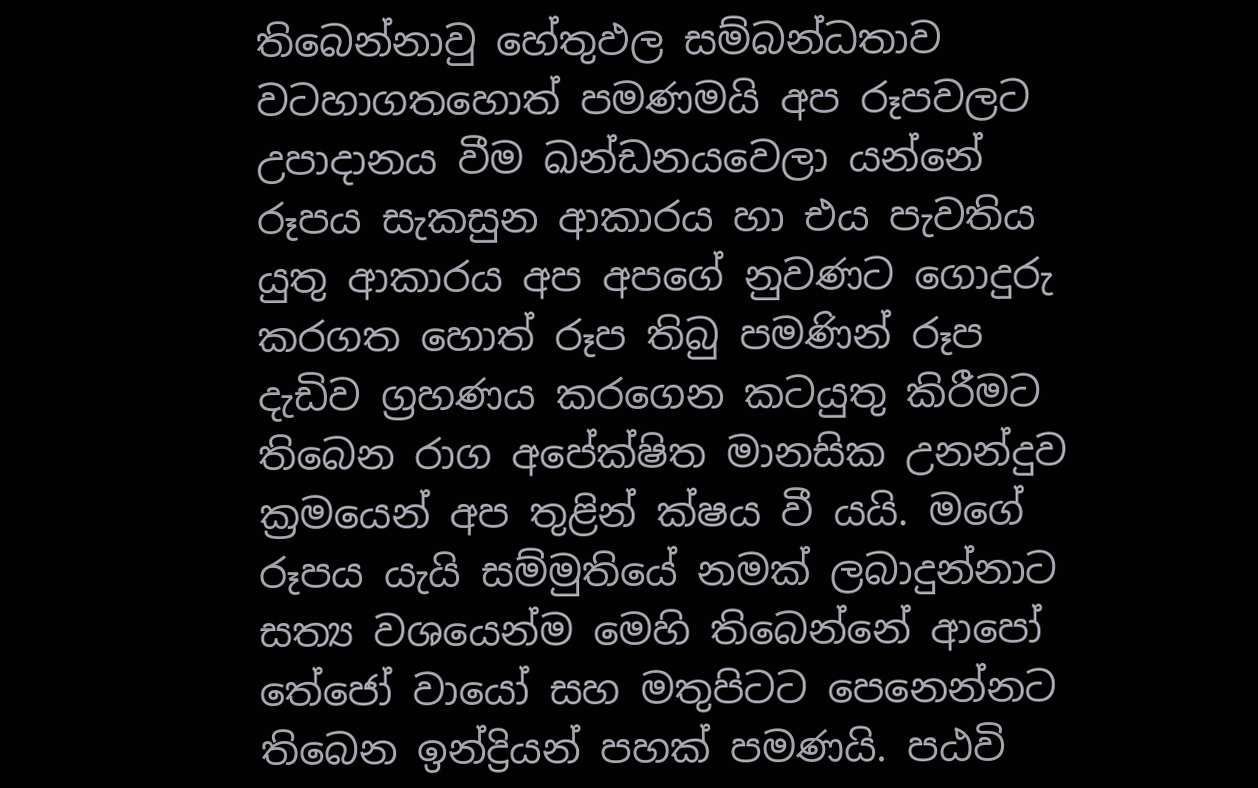තිබෙන්නාවු හේතුඵල සම්බන්ධතාව වටහාගතහොත් පමණමයි අප රූපවලට උපාදානය වීම ඛන්ඩනයවෙලා යන්නේ රූපය සැකසුන ආකාරය හා එය පැවතිය යුතු ආකාරය අප අපගේ නුවණට ගොදුරු කරගත හොත් රූප තිබු පමණින් රූප දැඩිව ග්‍රහණය කරගෙන කටයුතු කිරීමට තිබෙන රාග අපේක්ෂිත මානසික උනන්දුව ක්‍රමයෙන් අප තුළින් ක්ෂය වී යයි. මගේ රූපය යැයි සම්මුතියේ නමක් ලබාදුන්නාට සත්‍ය වශයෙන්ම මෙහි තිබෙන්නේ ආපෝ තේජෝ වායෝ සහ මතුපිටට පෙනෙන්නට තිබෙන ඉන්ද්‍රියන් පහක් පමණයි. පඨවි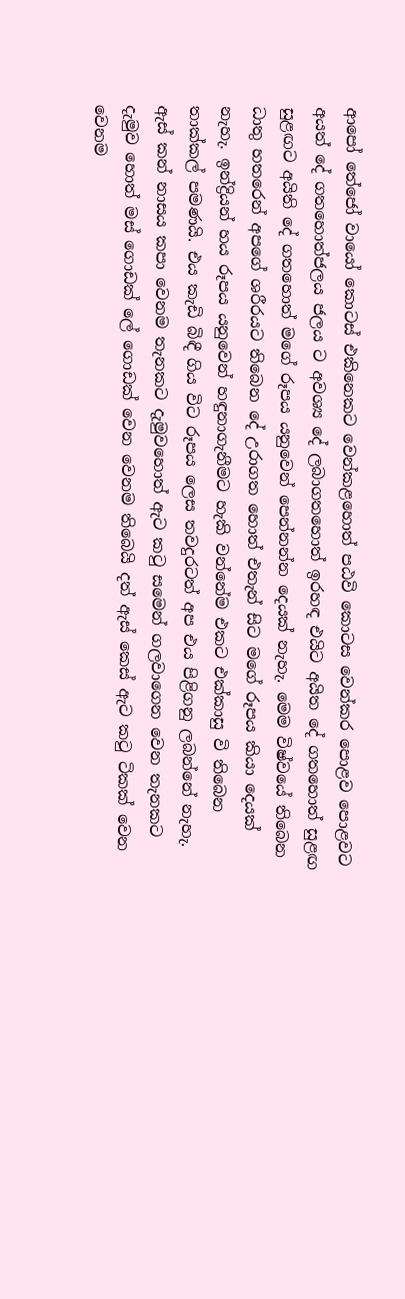ආපෝ තේජෝ වායෝ කොටස් එකිනෙකට වෙන්කළහොත් පඨවි කොටස වෙන්කර පොළව පොළවට අයත් දේ ගතහොත්ජලය ජලය ට අවශ්‍ය දේ ලබාගතහොත් ඉරහඳ එයිට අයිත දේ ගතහොත් සුළඟ සුළඟට අයිති දේ ගතහොත් මගේ රූපය යනුවෙන් පෙන්නන්න දෙයක් නැහැ. මෙම විෂ්වයේ තිබෙන ධාතු හතරෙන් අපගේ ශරීරයට තිබෙන දේ උරාගත හොත් එතැන් සිට මගේ රූපය කියා දෙයක් නැහැ. ඉන්ද්‍රියන් හය රූපය යනුවෙන් හඳුනාගැනීමට හැකි වන්නේම එකට එක්කාසු වි තිබෙන තාක්කල් පමණයි. එය කැඩි බිඳී ගිය විට රූපය ලෙස තවදුරටත් අප එය පිළිගනු ලබන්නේ නැහැ.
ඇස් කන් නාසය කපා වෙනම තැනකට දැමුවහොත් ඇට කටු සමෙන් ගලවාගෙන වෙන තැනකට දැමුව හොත් මස් ගොඩක් ලේ ගොඩක් වෙන වෙනම තිබෙයි දත් ඇස් කෙස් ඇට කටු ටිකක් වෙන වෙනම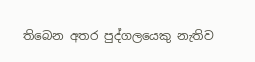තිබෙන අතර පුද්ගලයෙකු නැතිව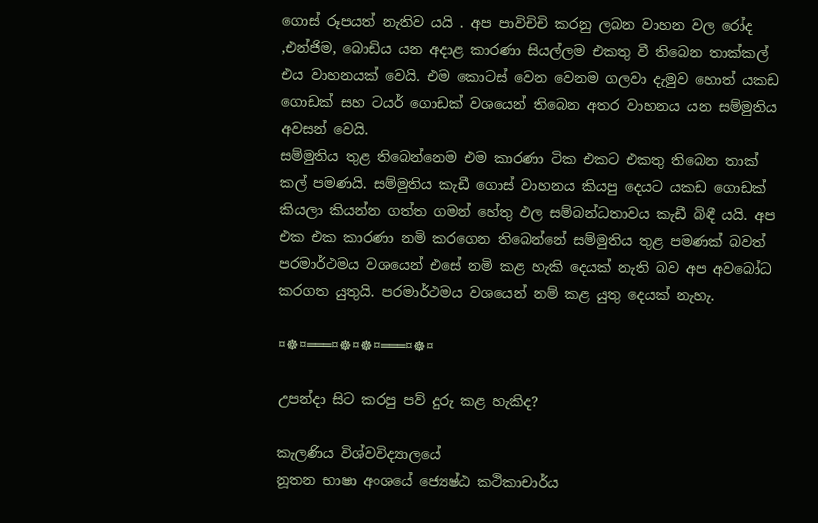ගොස් රූපයත් නැතිව යයි . අප පාවිචිචි කරනු ලබන වාහන වල රෝද ,එන්ජිම, බොඩිය යන අදාළ කාරණා සියල්ලම එකතු වී තිබෙන තාක්කල් එය වාහනයක් වෙයි. එම කොටස් වෙන වෙනම ගලවා දැමුව හොත් යකඩ ගොඩක් සහ ටයර් ගොඩක් වශයෙන් තිබෙන අතර වාහනය යන සම්මුතිය අවසන් වෙයි.
සම්මුතිය තුළ තිබෙන්නෙම එම කාරණා ටික එකට එකතු තිබෙන තාක් කල් පමණයි. සම්මුතිය කැඩී ගොස් වාහනය කියපු දෙයට යකඩ ගොඩක් කියලා කියන්න ගත්ත ගමන් හේතු ඵල සම්බන්ධතාවය කැඩී බිඳී යයි. අප එක එක කාරණා නමි කරගෙන තිබෙන්නේ සම්මුතිය තුළ පමණක් බවත් පරමාර්ථමය වශයෙන් එසේ නමි කළ හැකි දෙයක් නැති බව අප අවබෝධ කරගත යුතුයි. පරමාර්ථමය වශයෙන් නම් කළ යුතු දෙයක් නැහැ.

¤☸¤═══¤☸¤☸¤═══¤☸¤

උපන්දා සිට කරපු පව් දුරු කළ හැකිද?

කැලණිය විශ්වවිද්‍යාලයේ
නූතන භාෂා අංශයේ ජ්‍යෙෂ්ඨ කථිකාචාර්ය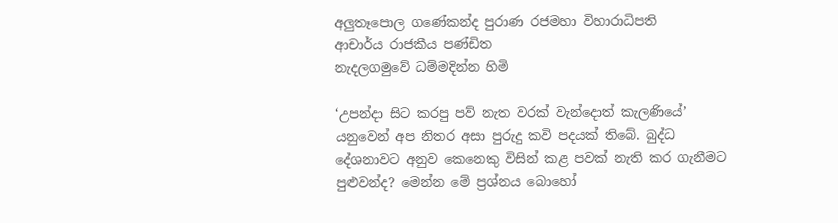අලුතෑපොල ගණේකන්ද පුරාණ රජමහා විහාරාධිපති
ආචාර්ය රාජකීය පණ්ඩිත
නැදලගමුවේ ධම්මදින්න හිමි

‘උපන්දා සිට කරපු පව් නැත වරක් වැන්දොත් කැලණියේ’ යනුවෙන් අප නිතර අසා පුරුදු කවි පදයක් තිබේ. බුද්ධ දේශනාවට අනුව කෙනෙකු විසින් කළ පවක් නැති කර ගැනීමට පුළුවන්ද? මෙන්න මේ ප්‍රශ්නය බොහෝ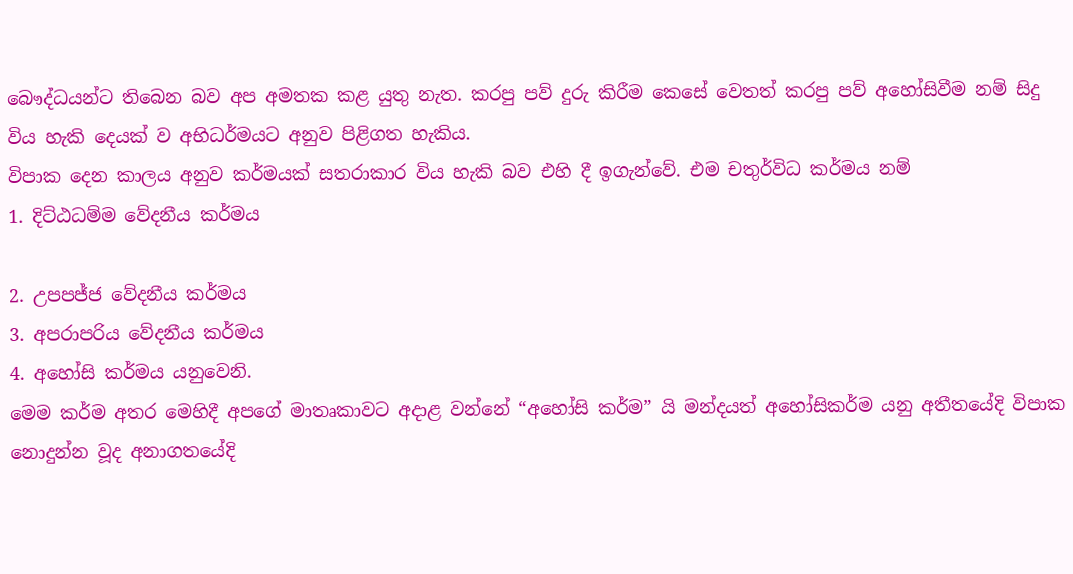බෞද්ධයන්ට තිබෙන බව අප අමතක කළ යුතු නැත. කරපු පව් දුරු කිරීම කෙසේ වෙතත් කරපු පව් අහෝසිවීම නම් සිදු විය හැකි දෙයක් ව අභිධර්මයට අනුව පිළිගත හැකිය.
විපාක දෙන කාලය අනුව කර්මයක් සතරාකාර විය හැකි බව එහි දී ඉගැන්වේ. එම චතුර්විධ කර්මය නම්
1. දිට්ඨධම්ම වේදනීය කර්මය

2. උපපජ්ජ වේදනීය කර්මය
3. අපරාපරිය වේදනීය කර්මය
4. අහෝසි කර්මය යනුවෙනි.
මෙම කර්ම අතර මෙහිදී අපගේ මාතෘකාවට අදාළ වන්නේ “අහෝසි කර්ම” යි මන්දයත් අහෝසිකර්ම යනු අතීතයේදි විපාක නොදුන්න වූද අනාගතයේදි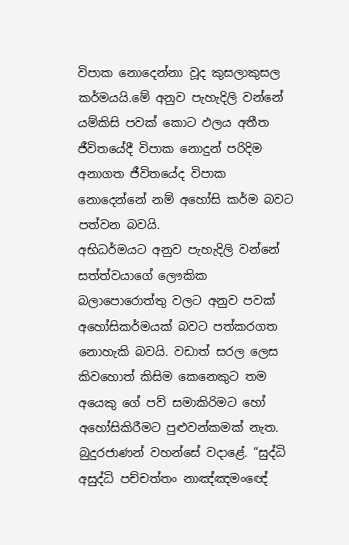විපාක නොදෙන්නා වූද කුසලාකුසල කර්මයයි.මේ අනුව පැහැදිලි වන්නේ යම්කිසි පවක් කොට ඵලය අතීත ජීවිතයේදී විපාක නොදුන් පරිදිම අනාගත ජීවිතයේද විපාක නොදෙන්නේ නම් අහෝසි කර්ම බවට පත්වන බවයි.
අභිධර්මයට අනුව පැහැදිලි වන්නේ සත්ත්වයාගේ ලෞකික බලාපොරොත්තු වලට අනුව පවක් අහෝසිකර්මයක් බවට පත්කරගත නොහැකි බවයි. වඩාත් සරල ලෙස කිවහොත් කිසිම කෙනෙකුට තම අයෙකු ගේ පව් සමාකිරිමට හෝ අහෝසිකිරීමට පුළුවන්කමක් නැත. බුදුරජාණන් වහන්සේ වදාළේ. “සුද්ධි අසුද්ධි පච්චත්තං නාඤ්ඤමංඥේ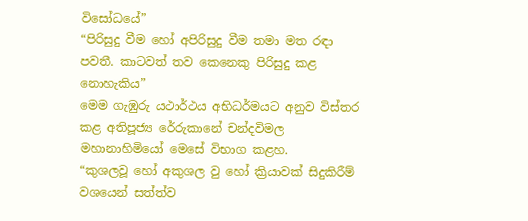විසෝධයේ”
“පිරිසුදු වීම හෝ අපිරිසුදු වීම තමා මත රඳා පවතී. කාටවත් තව කෙනෙකු පිරිසුදු කළ නොහැකිය”
මෙම ගැඹුරු යථාර්ථය අභිධර්මයට අනුව විස්තර කළ අතිපූජ්‍ය රේරුකානේ චන්දවිමල මහානාහිමියෝ මෙසේ විභාග කළහ.
“කුශලවූ හෝ අකුශල වු හෝ ක්‍රියාවක් සිදුකිරීම් වශයෙන් සත්ත්ව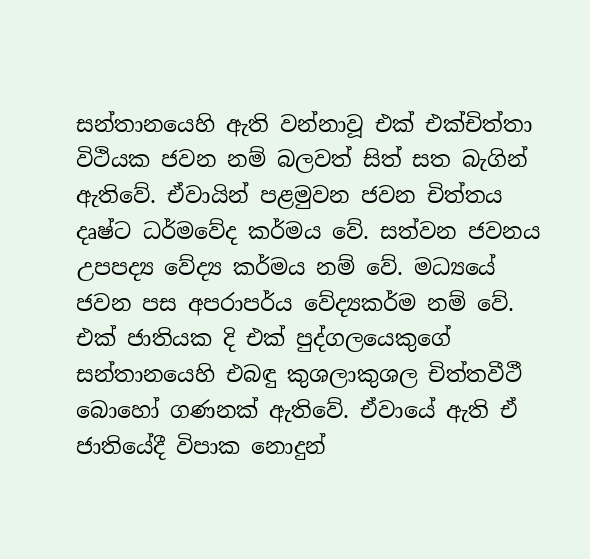සන්තානයෙහි ඇති වන්නාවූ එක් එක්චිත්තා විථියක ජවන නම් බලවත් සිත් සත බැගින් ඇතිවේ. ඒවායින් පළමුවන ජවන චිත්තය දෘෂ්ට ධර්මවේද කර්මය වේ. සත්වන ජවනය උපපද්‍ය වේද්‍ය කර්මය නම් වේ. මධ්‍යයේ ජවන පස අපරාපර්ය වේද්‍යකර්ම නම් වේ. එක් ජාතියක දි එක් පුද්ගලයෙකුගේ සන්තානයෙහි එබඳු කුශලාකුශල චිත්තවීථී බොහෝ ගණනක් ඇතිවේ. ඒවායේ ඇති ඒ ජාතියේදී විපාක නොදුන්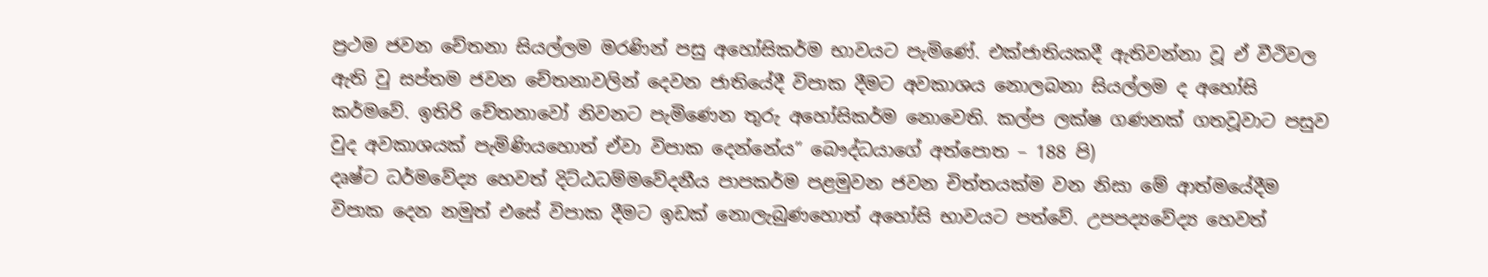ප්‍රථම ජවන චේතනා සියල්ලම මරණින් පසු අහෝසිකර්ම භාවයට පැමිණේ. එක්ජාතියකදී ඇතිවන්නා වූ ඒ වීථිවල ඇති වු සප්තම ජවන චේතනාවලින් දෙවන ජාතියේදී විපාක දීමට අවකාශය නොලබනා සියල්ලම ද අහෝසි කර්මවේ. ඉතිරි චේතනාවෝ නිවනට පැමිණෙන තුරු අහෝසිකර්ම නොවෙති. කල්ප ලක්ෂ ගණනක් ගතවූවාට පසුව වුද අවකාශයක් පැමිණියහොත් ඒවා විපාක දෙන්නේය” බෞද්ධයාගේ අත්පොත – 188 පි)
දෘෂ්ට ධර්මවේද්‍ය හෙවත් දිට්ඨධම්මවේදනීය පාපකර්ම පළමුවන ජවන චිත්තයක්ම වන නිසා මේ ආත්මයේදීම විපාක දෙන නමුත් එසේ විපාක දීමට ඉඩක් නොලැබුණහොත් අහෝසි භාවයට පත්වේ. උපපද්‍යවේද්‍ය හෙවත්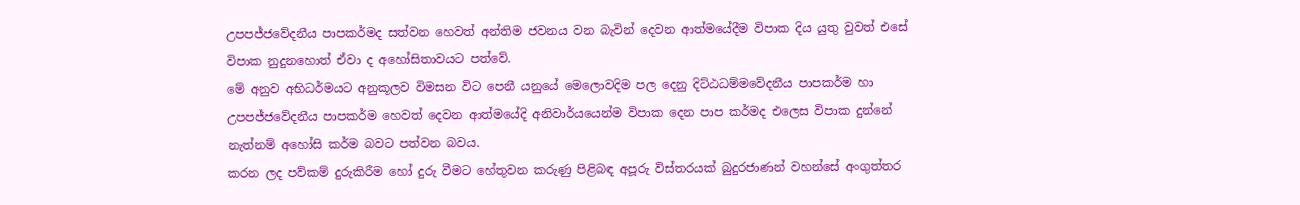උපපජ්ජවේදනීය පාපකර්මද සත්වන හෙවත් අන්තිම ජවනය වන බැවින් දෙවන ආත්මයේදීම විපාක දිය යුතු වුවත් එසේ විපාක නුදුනහොත් ඒවා ද අහෝසිතාවයට පත්වේ.
මේ අනුව අභිධර්මයට අනුකූලව විමසන විට පෙනී යනුයේ මෙලොවදිම පල දෙනු දිට්ඨධම්මවේදනීය පාපකර්ම හා උපපජ්ජවේදනීය පාපකර්ම හෙවත් දෙවන ආත්මයේදි අනිවාර්යයෙන්ම විපාක දෙන පාප කර්මද එලෙස විපාක දුන්නේ නැත්නම් අහෝසි කර්ම බවට පත්වන බවය.
කරන ලද පව්කම් දුරුකිරීම හෝ දුරු වීමට හේතුවන කරුණු පිළිබඳ අපූරු විස්තරයක් බුදුරජාණන් වහන්සේ අංගුත්තර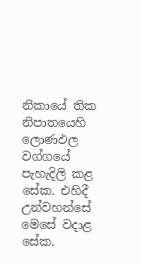නිකායේ තික නිපාතයෙහි ලොණඵල වග්ගයේ පැහැදිලි කළ සේක. එහිදී උන්වහන්සේ මෙසේ වදාළ සේක.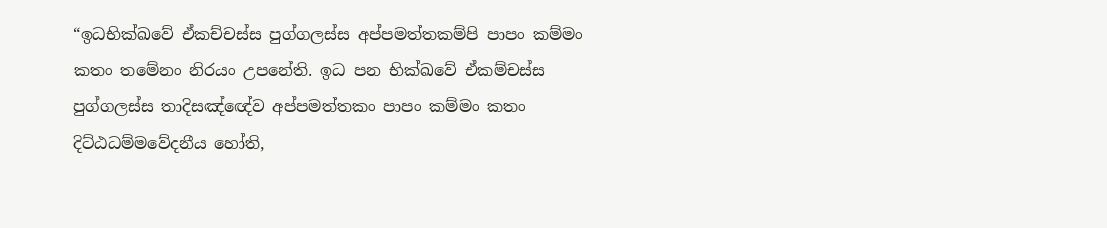“ඉධභික්ඛවේ ඒකච්චස්ස පුග්ගලස්ස අප්පමත්තකම්පි පාපං කම්මං කතං තමේනං නිරයං උපනේති. ඉධ පන භික්ඛවේ ඒකම්චස්ස පුග්ගලස්ස තාදිසඤ්ඥේව අප්පමත්තකං පාපං කම්මං කතං දිට්ඨධම්මවේදනීය හෝති,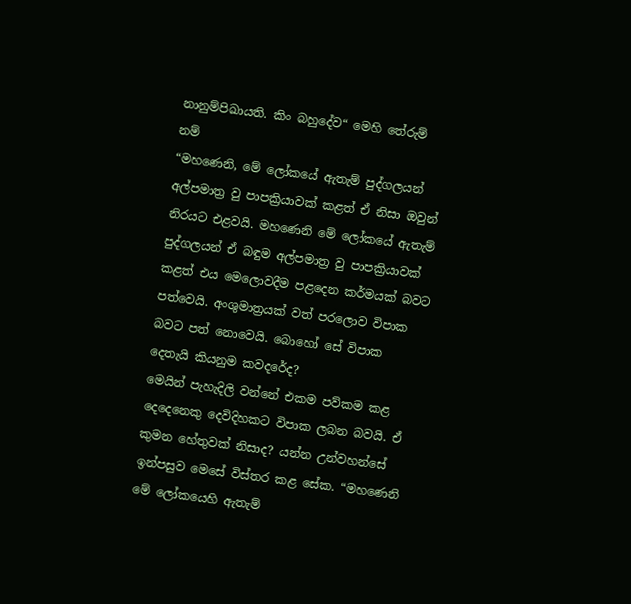නානුම්පිඛායති. කිං බහුදේව“ මෙහි තේරුම් නම්
“මහණෙනි, මේ ලෝකයේ ඇතැම් පුද්ගලයන් අල්පමාත්‍ර වු පාපක්‍රියාවක් කළත් ඒ නිසා ඔවුන් නිරයට එළවයි. මහණෙනි මේ ලෝකයේ ඇතැම් පුද්ගලයන් ඒ බඳුම අල්පමාත්‍ර වු පාපක්‍රියාවක් කළත් එය මෙලොවදීම පළදෙන කර්මයක් බවට පත්වෙයි. අංශුමාත්‍රයක් වත් පරලොව විපාක බවට පත් නොවෙයි. බොහෝ සේ විපාක දෙතැයි කියනුම කවදරේද?
මෙයින් පැහැදිලි වන්නේ එකම පව්කම කළ දෙදෙනෙකු දෙවිදිහකට විපාක ලබන බවයි. ඒ කුමන හේතුවක් නිසාද? යන්න උන්වහන්සේ ඉන්පසුව මෙසේ විස්තර කළ සේක. “මහණෙනි මේ ලෝකයෙහි ඇතැම්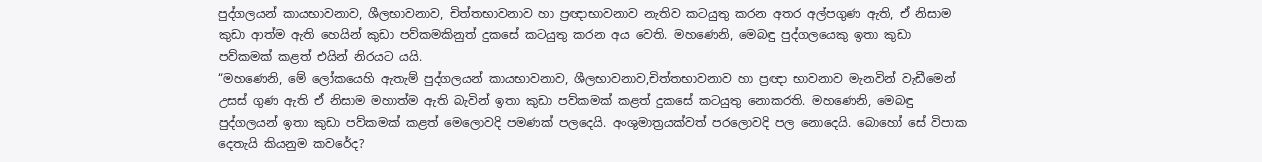පුද්ගලයන් කායභාවනාව, ශීලභාවනාව, චිත්තභාවනාව හා ප්‍රඥාභාවනාව නැතිව කටයුතු කරන අතර අල්පගුණ ඇති, ඒ නිසාම කුඩා ආත්ම ඇති හෙයින් කුඩා පව්කමකිනුත් දුකසේ කටයුතු කරන අය වෙති. මහණෙනි, මෙබඳු පුද්ගලයෙකු ඉතා කුඩා පව්කමක් කළත් එයින් නිරයට යයි.
“මහණෙනි, මේ ලෝකයෙහි ඇතැම් පුද්ගලයන් කායභාවනාව, ශීලභාවනාව,චිත්තභාවනාව හා ප්‍රඥා භාවනාව මැනවින් වැඩීමෙන් උසස් ගුණ ඇති ඒ නිසාම මහාත්ම ඇති බැවින් ඉතා කුඩා පව්කමක් කළත් දුකසේ කටයුතු නොකරති. මහණෙනි, මෙබඳු පුද්ගලයන් ඉතා කුඩා පව්කමක් කළත් මෙලොවදි පමණක් පලදෙයි. අංශුමාත්‍රයක්වත් පරලොවදි පල නොදෙයි. බොහෝ සේ විපාක දෙතැයි කියනුම කවරේද?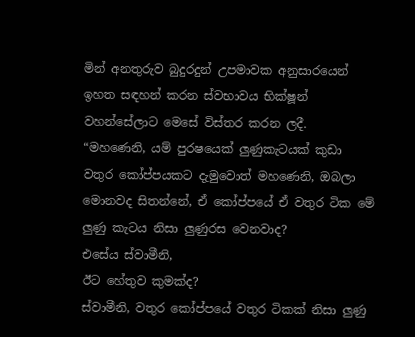මින් අනතුරුව බුදුරදුන් උපමාවක අනුසාරයෙන් ඉහත සඳහන් කරන ස්වභාවය භික්ෂූන් වහන්සේලාට මෙසේ විස්තර කරන ලදී. “මහණෙනි, යම් පුරෂයෙක් ලුණුකැටයක් කුඩා වතුර කෝප්පයකට දැමුවොත් මහණෙනි, ඔබලා මොනවද සිතන්නේ, ඒ කෝප්පයේ ඒ වතුර ටික මේ ලුණු කැටය නිසා ලුණුරස වෙනවාද?
එසේය ස්වාමීනි,
ඊට හේතුව කුමක්ද?
ස්වාමීනි, වතුර කෝප්පයේ වතුර ටිකක් නිසා ලුණු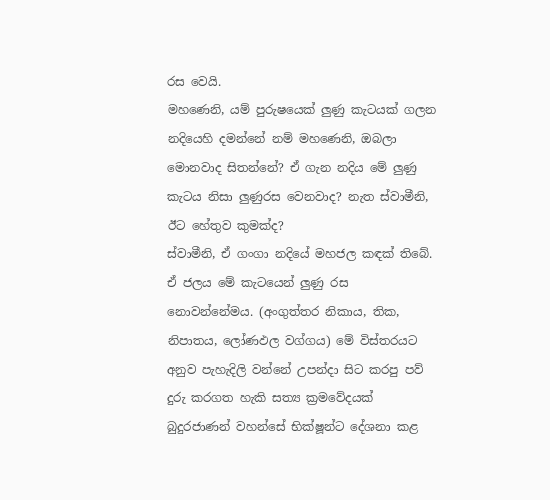රස වෙයි.
මහණෙනි, යම් පුරුෂයෙක් ලුණු කැටයක් ගලන නදියෙහි දමන්නේ නම් මහණෙනි, ඔබලා මොනවාද සිතන්නේ? ඒ ගැන නදිය මේ ලුණු කැටය නිසා ලුණුරස වෙනවාද? නැත ස්වාමීනි,
ඊට හේතුව කුමක්ද?
ස්වාමීනි, ඒ ගංගා නදියේ මහජල කඳක් තිබේ. ඒ ජලය මේ කැටයෙන් ලුණු රස නොවන්නේමය. (අංගුත්තර නිකාය, තික, නිපාතය, ලෝණඵල වග්ගය) මේ විස්තරයට අනුව පැහැදිලි වන්නේ උපන්දා සිට කරපු පව් දුරු කරගත හැකි සත්‍ය ක්‍රමවේදයක් බුදුරජාණන් වහන්සේ භික්ෂූන්ට දේශනා කළ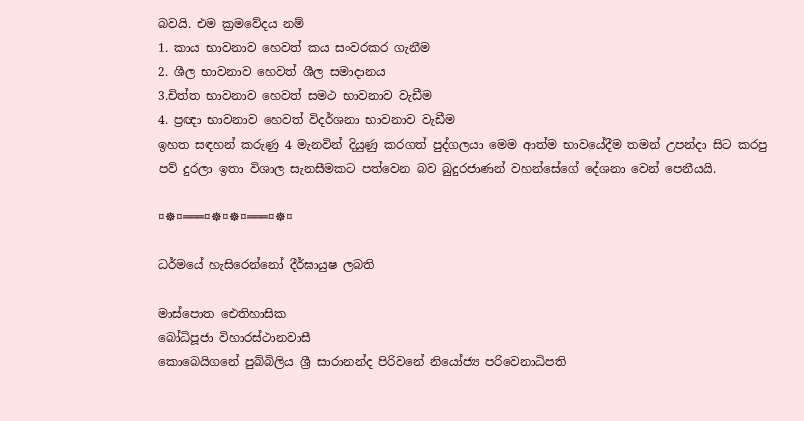බවයි. එම ක්‍රමවේදය නම්
1. කාය භාවනාව හෙවත් කය සංවරකර ගැනීම
2. ශීල භාවනාව හෙවත් ශීල සමාදානය
3.චිත්ත භාවනාව හෙවත් සමථ භාවනාව වැඩීම
4. ප්‍රඥා භාවනාව හෙවත් විදර්ශනා භාවනාව වැඩීම
ඉහත සඳහන් කරුණු 4 මැනවින් දියුණු කරගත් පුද්ගලයා මෙම ආත්ම භාවයේදීම තමන් උපන්දා සිට කරපු පව් දුරලා ඉතා විශාල සැනසීමකට පත්වෙන බව බුදුරජාණන් වහන්සේගේ දේශනා වෙන් පෙනීයයි.

¤☸¤═══¤☸¤☸¤═══¤☸¤

ධර්මයේ හැසිරෙන්නෝ දීර්ඝායුෂ ලබති

මාස්පොත ඓතිහාසික
බෝධිපූජා විහාරස්ථානවාසී
කොබෙයිගනේ පුබ්බිලිය ශ්‍රී සාරානන්ද පිරිවනේ නියෝජ්‍ය පරිවෙනාධිපති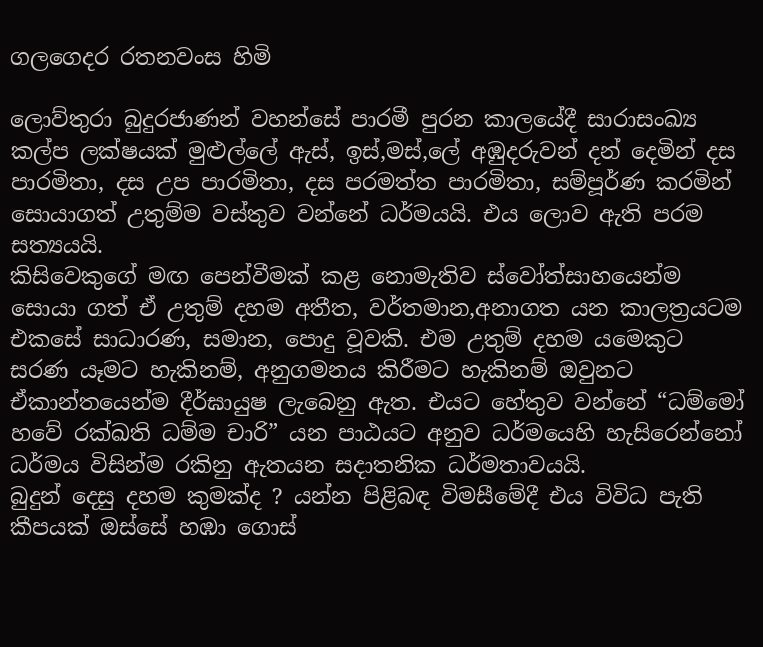ගලගෙදර රතනවංස හිමි

ලොව්තුරා බුදුරජාණන් වහන්සේ පාරමී පුරන කාලයේදී සාරාසංඛ්‍ය කල්ප ලක්ෂයක් මුළුල්ලේ ඇස්, ඉස්,මස්,ලේ අඹුදරුවන් දන් දෙමින් දස පාරමිතා, දස උප පාරමිතා, දස පරමත්ත පාරමිතා, සම්පූර්ණ කරමින් සොයාගත් උතුම්ම වස්තුව වන්නේ ධර්මයයි. එය ලොව ඇති පරම සත්‍යයයි.
කිසිවෙකුගේ මඟ පෙන්වීමක් කළ නොමැතිව ස්වෝත්සාහයෙන්ම සොයා ගත් ඒ උතුම් දහම අතීත, වර්තමාන,අනාගත යන කාලත්‍රයටම එකසේ සාධාරණ, සමාන, පොදු වූවකි. එම උතුම් දහම යමෙකුට සරණ යෑමට හැකිනම්, අනුගමනය කිරීමට හැකිනම් ඔවුනට ඒකාන්තයෙන්ම දීර්ඝායුෂ ලැබෙනු ඇත. එයට හේතුව වන්නේ “ධම්මෝ හවේ රක්ඛති ධම්ම චාරි” යන පාඨයට අනුව ධර්මයෙහි හැසිරෙන්නෝ ධර්මය විසින්ම රකිනු ඇතයන සදාතනික ධර්මතාවයයි.
බුදුන් දෙසු දහම කුමක්ද ? යන්න පිළිබඳ විමසීමේදී එය විවිධ පැති කීපයක් ඔස්සේ හඹා ගොස්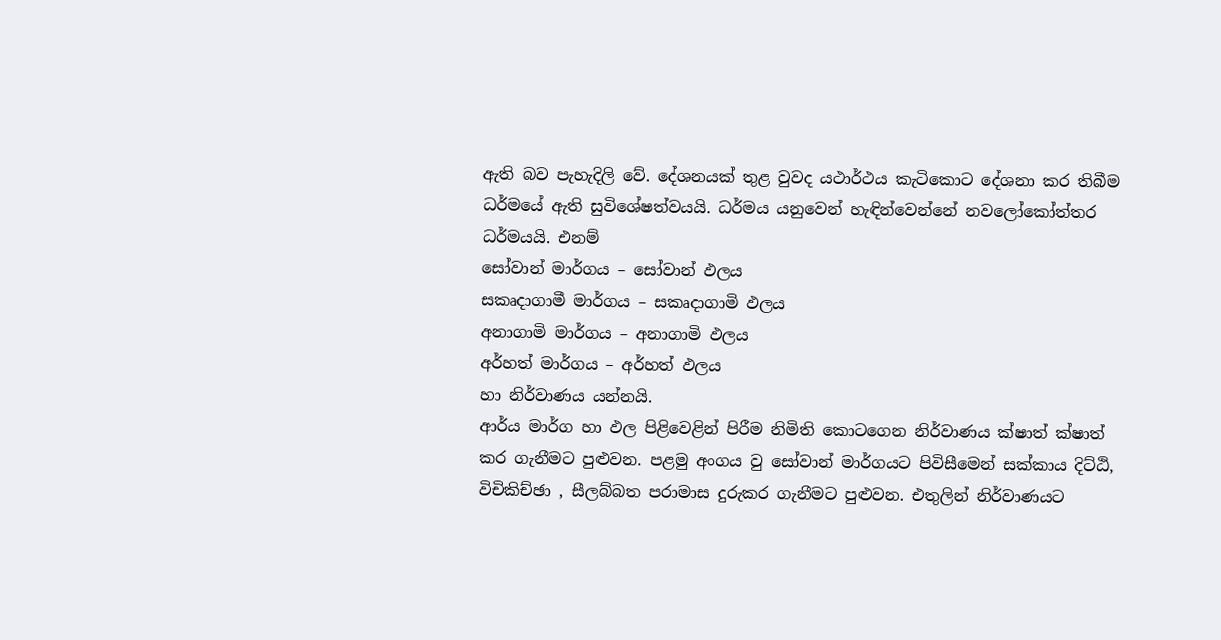ඇති බව පැහැදිලි වේ. දේශනයක් තුළ වුවද යථාර්ථය කැටිකොට දේශනා කර තිබීම ධර්මයේ ඇති සුවිශේෂත්වයයි. ධර්මය යනුවෙන් හැඳින්වෙන්නේ නවලෝකෝත්තර ධර්මයයි. එනම්
සෝවාන් මාර්ගය – සෝවාන් ඵලය
සකෘදාගාමී මාර්ගය – සකෘදාගාමි ඵලය
අනාගාමි මාර්ගය – අනාගාමි ඵලය
අර්හත් මාර්ගය – අර්හත් ඵලය
හා නිර්වාණය යන්නයි.
ආර්ය මාර්ග හා ඵල පිළිවෙළින් පිරීම නිමිති කොටගෙන නිර්වාණය ක්ෂාත් ක්ෂාත් කර ගැනීමට පුළුවන. පළමු අංගය වු සෝවාන් මාර්ගයට පිවිසීමෙන් සක්කාය දිට්ඨි, විචිකිච්ඡා , සීලබ්බත පරාමාස දුරුකර ගැනීමට පුළුවන. එතුලින් නිර්වාණයට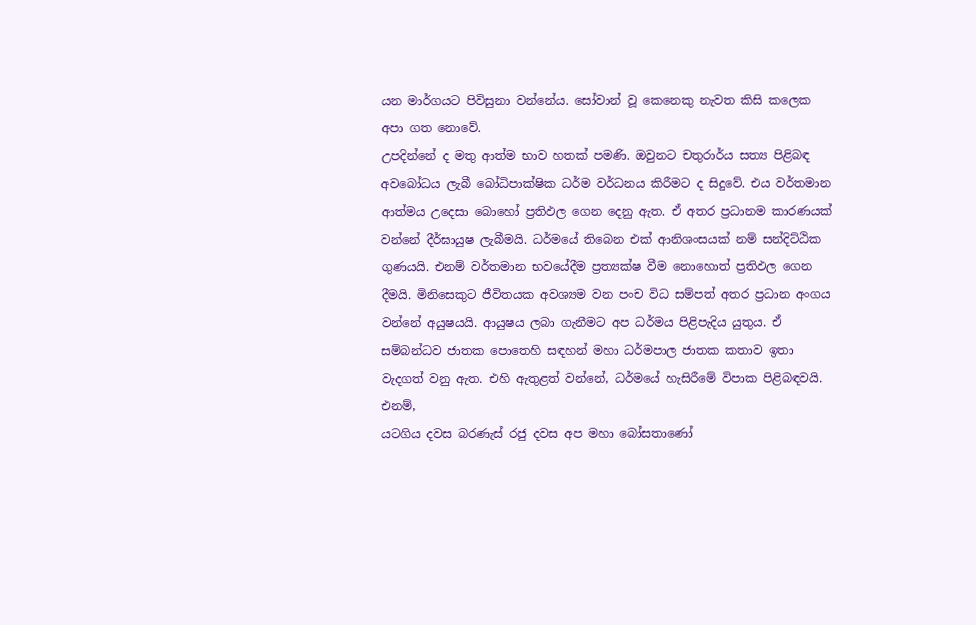යන මාර්ගයට පිවිසුනා වන්නේය. සෝවාන් වූ කෙනෙකු නැවත කිසි කලෙක අපා ගත නොවේ.
උපදින්නේ ද මතු ආත්ම භාව හතක් පමණි. ඔවුනට චතුරාර්ය සත්‍ය පිළිබඳ අවබෝධය ලැබී බෝධිපාක්ෂික ධර්ම වර්ධනය කිරීමට ද සිදුවේ. එය වර්තමාන ආත්මය උදෙසා බොහෝ ප්‍රතිඵල ගෙන දෙනු ඇත. ඒ අතර ප්‍රධානම කාරණයක් වන්නේ දීර්ඝායුෂ ලැබීමයි. ධර්මයේ තිබෙන එක් ආනිශංසයක් නම් සන්දිට්ඨික ගුණයයි. එනම් වර්තමාන භවයේදීම ප්‍රත්‍යක්ෂ වීම නොහොත් ප්‍රතිඵල ගෙන දීමයි. මිනිසෙකුට ජීවිතයක අවශ්‍යම වන පංච විධ සම්පත් අතර ප්‍රධාන අංගය වන්නේ අයුෂයයි. ආයුෂය ලබා ගැනීමට අප ධර්මය පිළිපැදිය යුතුය. ඒ සම්බන්ධව ජාතක පොතෙහි සඳහන් මහා ධර්මපාල ජාතක කතාව ඉතා වැදගත් වනු ඇත. එහි ඇතුළත් වන්නේ, ධර්මයේ හැසිරීමේ විපාක පිළිබඳවයි. එනම්,
යටගිය දවස බරණැස් රජු දවස අප මහා බෝසතාණෝ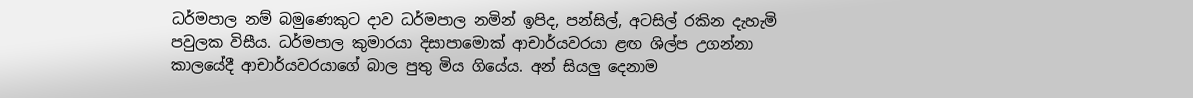ධර්මපාල නම් බමුණෙකුට දාව ධර්මපාල නමින් ඉපිද, පන්සිල්, අටසිල් රකින දැහැමි පවුලක විසීය. ධර්මපාල කුමාරයා දිසාපාමොක් ආචාර්යවරයා ළඟ ශිල්ප උගන්නා කාලයේදී ආචාර්යවරයාගේ බාල පුතු මිය ගියේය. අන් සියලු දෙනාම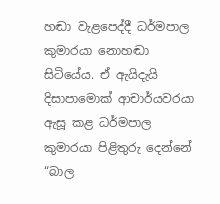හඬා වැළපෙද්දී ධර්මපාල කුමාරයා නොහඬා සිටියේය. ඒ ඇයිදැයි දිසාපාමොක් ආචාර්යවරයා ඇසූ කළ ධර්මපාල කුමාරයා පිළිතුරු දෙන්නේ “බාල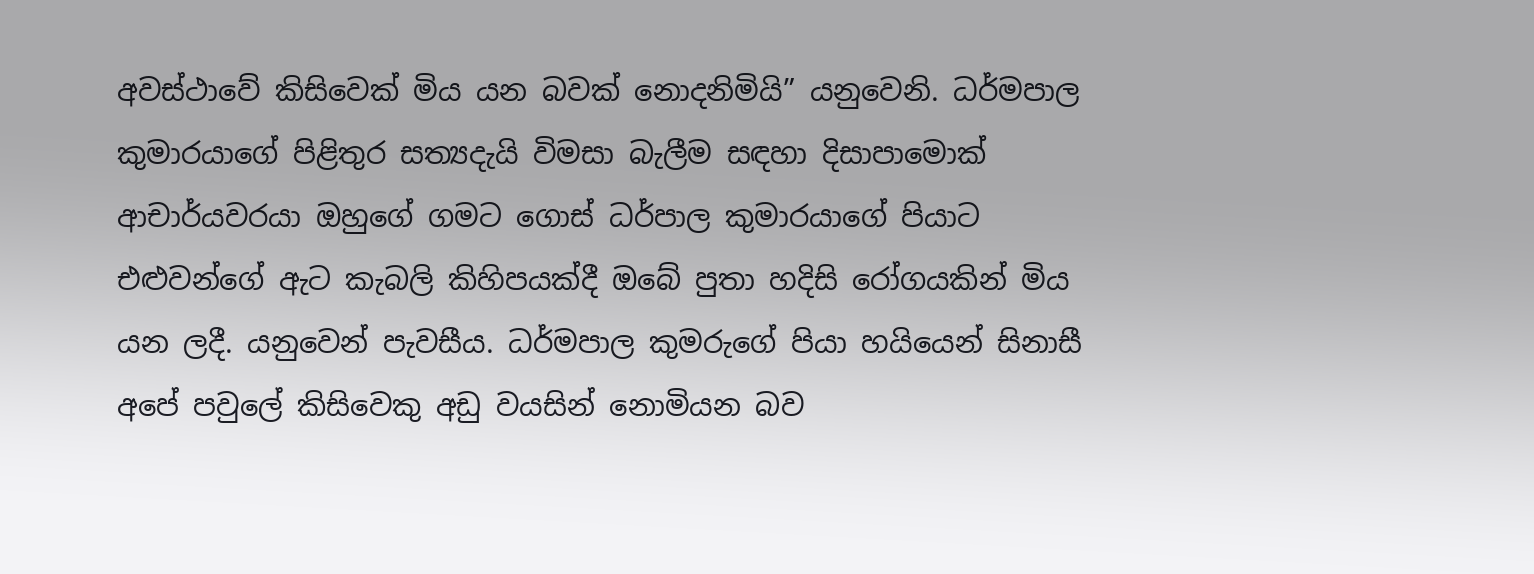අවස්ථාවේ කිසිවෙක් මිය යන බවක් නොදනිමියි” යනුවෙනි. ධර්මපාල කුමාරයාගේ පිළිතුර සත්‍යදැයි විමසා බැලීම සඳහා දිසාපාමොක් ආචාර්යවරයා ඔහුගේ ගමට ගොස් ධර්පාල කුමාරයාගේ පියාට එළුවන්ගේ ඇට කැබලි කිහිපයක්දී ඔබේ පුතා හදිසි රෝගයකින් මිය යන ලදී. යනුවෙන් පැවසීය. ධර්මපාල කුමරුගේ පියා හයියෙන් සිනාසී අපේ පවුලේ කිසිවෙකු අඩු වයසින් නොමියන බව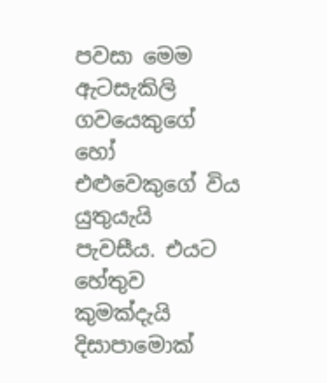පවසා මෙම ඇටසැකිලි ගවයෙකුගේ හෝ එළුවෙකුගේ විය යුතුයැයි පැවසීය. එයට හේතුව කුමක්දැයි දිසාපාමොක්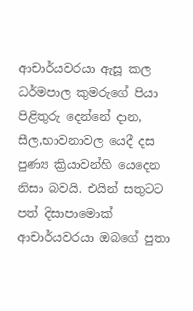ආචාර්යවරයා ඇසූ කල ධර්මපාල කුමරුගේ පියා පිළිතුරු දෙන්නේ දාන, සීල,භාවනාවල යෙදී දස පුණ්‍ය ක්‍රියාවන්හි යෙදෙන නිසා බවයි. එයින් සතුටට පත් දිසාපාමොක් ආචාර්යවරයා ඔබගේ පුතා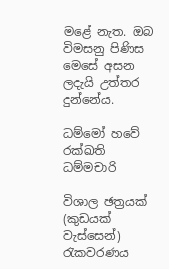මළේ නැත. ඔබ විමසනු පිණිස මෙසේ අසන ලදැයි උත්තර දුන්නේය.

ධම්මෝ හවේ රක්ඛති ධම්මචාරි

විශාල ඡත්‍රයක් (කුඩයක් වැස්සෙන්) රැකවරණය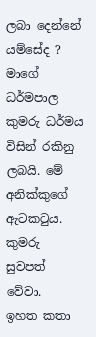ලබා දෙන්නේ යම්සේද ? මාගේ ධර්මපාල කුමරු ධර්මය විසින් රකිනු ලබයි. මේ අනික්කුගේ ඇටකටුය. කුමරු සුවපත් වේවා.
ඉහත කතා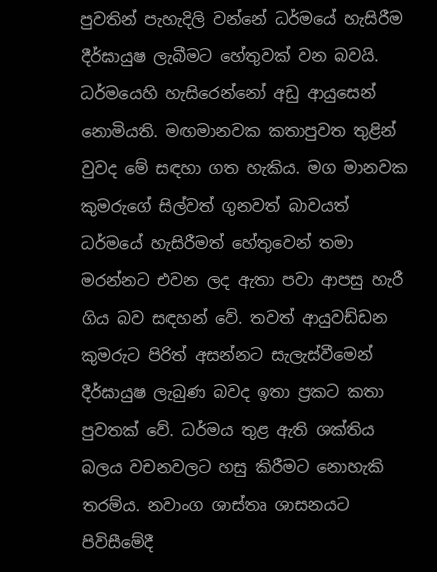පුවතින් පැහැදිලි වන්නේ ධර්මයේ හැසිරීම දීර්ඝායුෂ ලැබීමට හේතුවක් වන බවයි. ධර්මයෙහි හැසිරෙන්නෝ අඩු ආයුසෙන් නොමියති. මඟමානවක කතාපුවත තුළින් වුවද මේ සඳහා ගත හැකිය. මග මානවක කුමරුගේ සිල්වත් ගුනවත් බාවයත් ධර්මයේ හැසිරීමත් හේතුවෙන් තමා මරන්නට එවන ලද ඇතා පවා ආපසු හැරී ගිය බව සඳහන් වේ. තවත් ආයුවඩ්ඩන කුමරුට පිරිත් අසන්නට සැලැස්වීමෙන් දීර්ඝායුෂ ලැබුණ බවද ඉතා ප්‍රකට කතා පුවතක් වේ. ධර්මය තුළ ඇති ශක්තිය බලය වචනවලට හසු කිරීමට නොහැකි තරම්ය. නවාංග ශාස්තෘ ශාසනයට පිවිසීමේදී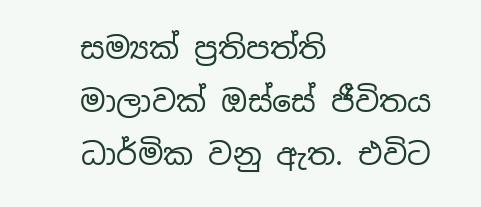සම්‍යක් ප්‍රතිපත්ති මාලාවක් ඔස්සේ ජීවිතය ධාර්මික වනු ඇත. එවිට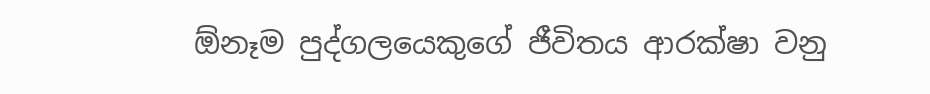ඕනෑම පුද්ගලයෙකුගේ ජීවිතය ආරක්ෂා වනු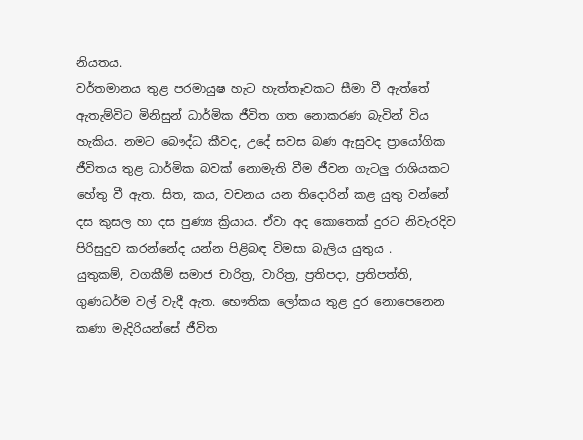නියතය.
වර්තමානය තුළ පරමායුෂ හැට හැත්තෑවකට සීමා වී ඇත්තේ ඇතැම්විට මිනිසුන් ධාර්මික ජීවිත ගත නොකරණ බැවින් විය හැකිය. නමට බෞද්ධ කීවද, උදේ සවස බණ ඇසුවද ප්‍රායෝගික ජීවිතය තුළ ධාර්මික බවක් නොමැති වීම ජීවන ගැටලු රාශියකට හේතු වී ඇත. සිත, කය, වචනය යන තිදොරින් කළ යුතු වන්නේ දස කුසල හා දස පුණ්‍ය ක්‍රියාය. ඒවා අද කොතෙක් දුරට නිවැරදිව පිරිසුදුව කරන්නේද යන්න පිළිබඳ විමසා බැලිය යුතුය .
යුතුකම්, වගකීම් සමාජ චාරිත්‍ර, වාරිත්‍ර, ප්‍රතිපදා, ප්‍රතිපත්ති, ගුණධර්ම වල් වැදී ඇත. භෞතික ලෝකය තුළ දුර නොපෙනෙන කණා මැදිරියන්සේ ජීවිත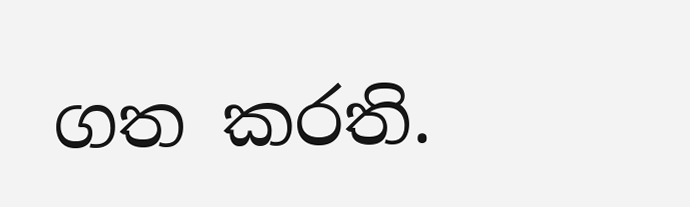ගත කරති.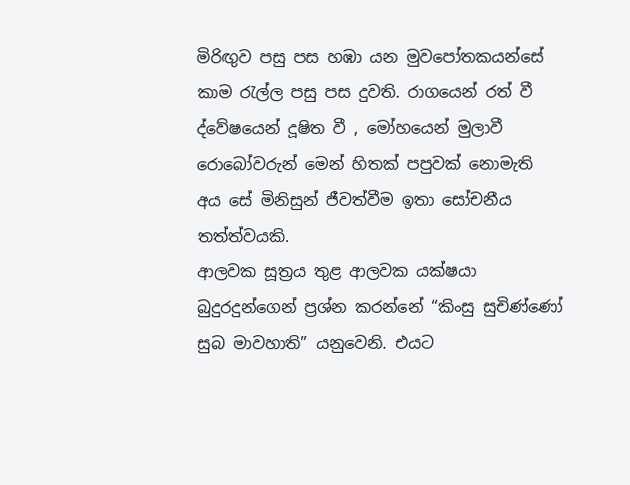මිරිඟුව පසු පස හඹා යන මුවපෝතකයන්සේ කාම රැල්ල පසු පස දුවති. රාගයෙන් රත් වී ද්වේෂයෙන් දූෂිත වී , මෝහයෙන් මුලාවී රොබෝවරුන් මෙන් හිතක් පපුවක් නොමැති අය සේ මිනිසුන් ජීවත්වීම ඉතා සෝචනීය තත්ත්වයකි.
ආලවක සූත්‍රය තුළ ආලවක යක්ෂයා බුදුරදුන්ගෙන් ප්‍රශ්න කරන්නේ “කිංසු සුචිණ්ණෝ සුබ මාවහාති” යනුවෙනි. එයට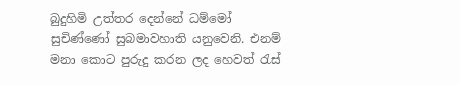බුදුහිමි උත්තර දෙන්නේ ධම්මෝ සුචිණ්ණෝ සුබමාවහාති යනුවෙනි. එනම් මනා කොට පුරුදු කරන ලද හෙවත් රැස්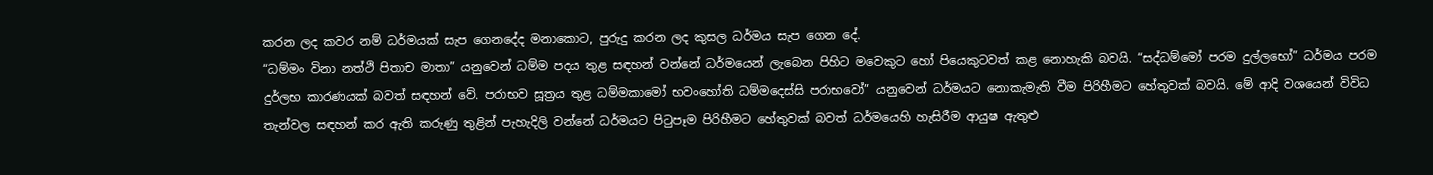කරන ලද කවර නම් ධර්මයක් සැප ගෙනදේද මනාකොට, පුරුදු කරන ලද කුසල ධර්මය සැප ගෙන දේ.
“ධම්මං විනා නත්ථි පිතාච මාතා” යනුවෙන් ධම්ම පදය තුළ සඳහන් වන්නේ ධර්මයෙන් ලැබෙන පිහිට මවෙකුට හෝ පියෙකුටවත් කළ නොහැකි බවයි. “සද්ධම්මෝ පරම දුල්ලභෝ” ධර්මය පරම දුර්ලභ කාරණයක් බවත් සඳහන් වේ. පරාභව සූත්‍රය තුළ ධම්මකාමෝ භවංහෝති ධම්මදෙස්සි පරාභවෝ” යනුවෙන් ධර්මයට නොකැමැති වීම පිරිහීමට හේතුවක් බවයි. මේ ආදි වශයෙන් විවිධ තැන්වල සඳහන් කර ඇති කරුණු තුළින් පැහැදිලි වන්නේ ධර්මයට පිටුපෑම පිරිහීමට හේතුවක් බවත් ධර්මයෙහි හැසිරීම ආයුෂ ඇතුළු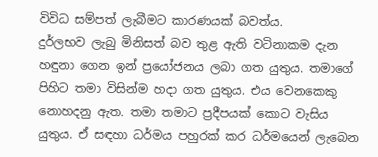විවිධ සම්පත් ලැබීමට කාරණයක් බවත්ය.
දුර්ලභව ලැබු මිනිසත් බව තුළ ඇති වටිනාකම දැන හඳුනා ගෙන ඉන් ප්‍රයෝජනය ලබා ගත යුතුය. තමාගේ පිහිට තමා විසින්ම හදා ගත යුතුය. එය වෙනකෙකු නොහදනු ඇත. තමා තමාට ප්‍රදීපයක් කොට වැසිය යුතුය. ඒ සඳහා ධර්මය පහුරක් කර ධර්මයෙන් ලැබෙන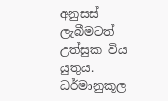අනුසස් ලැබීමටත් උත්සුක විය යුතුය. ධර්මානුකූල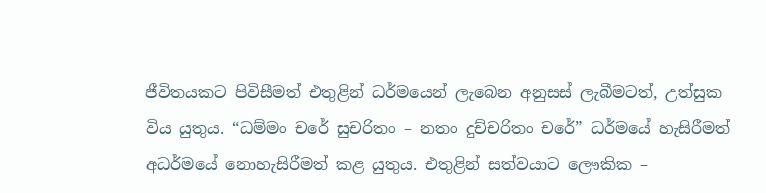ජීවිතයකට පිවිසීමත් එතුළින් ධර්මයෙන් ලැබෙන අනුසස් ලැබීමටත්, උත්සුක විය යුතුය. “ධම්මං චරේ සුචරිතං – නතං දුච්චරිතං චරේ” ධර්මයේ හැසිරීමත් අධර්මයේ නොහැසිරීමත් කළ යුතුය. එතුළින් සත්වයාට ලෞකික –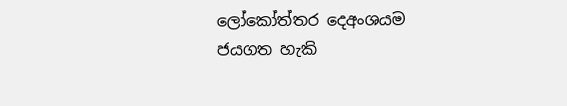ලෝකෝත්තර දෙඅංශයම ජයගත හැකි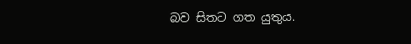බව සිතට ගත යුතුය.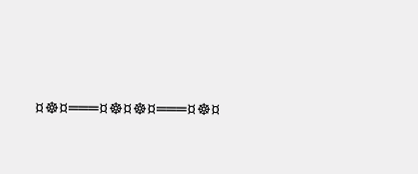¤☸¤═══¤☸¤☸¤═══¤☸¤